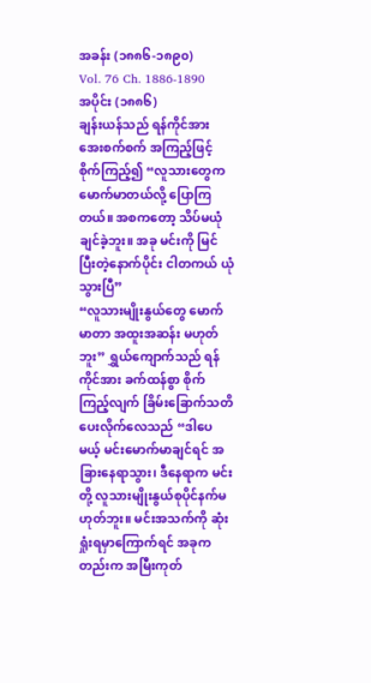အခန်း (၁၈၈၆-၁၈၉၀)
Vol. 76 Ch. 1886-1890
အပိုင်း (၁၈၈၆)
ချန်းယန်သည် ရန်ကိုင်အား အေးစက်စက် အကြည့်ဖြင့် စိုက်ကြည့်၍ “လူသားတွေက မောက်မာတယ်လို့ ပြောကြတယ်။ အစကတော့ သိပ်မယုံချင်ခဲ့ဘူး။ အခု မင်းကို မြင်ပြီးတဲ့နောက်ပိုင်း ငါတကယ် ယုံသွားပြီ”
“လူသားမျိုးနွယ်တွေ မောက်မာတာ အထူးအဆန်း မဟုတ်ဘူး” ရွှယ်ကျောက်သည် ရန်ကိုင်အား ခက်ထန်စွာ စိုက်ကြည့်လျက် ခြိမ်းခြောက်သတိပေးလိုက်လေသည် “ဒါပေမယ့် မင်းမောက်မာချင်ရင် အခြားနေရာသွား၊ ဒီနေရာက မင်းတို့ လူသားမျိုးနွယ်စုပိုင်နက်မဟုတ်ဘူး။ မင်းအသက်ကို ဆုံးရှုံးရမှာကြောက်ရင် အခုကတည်းက အမြီးကုတ်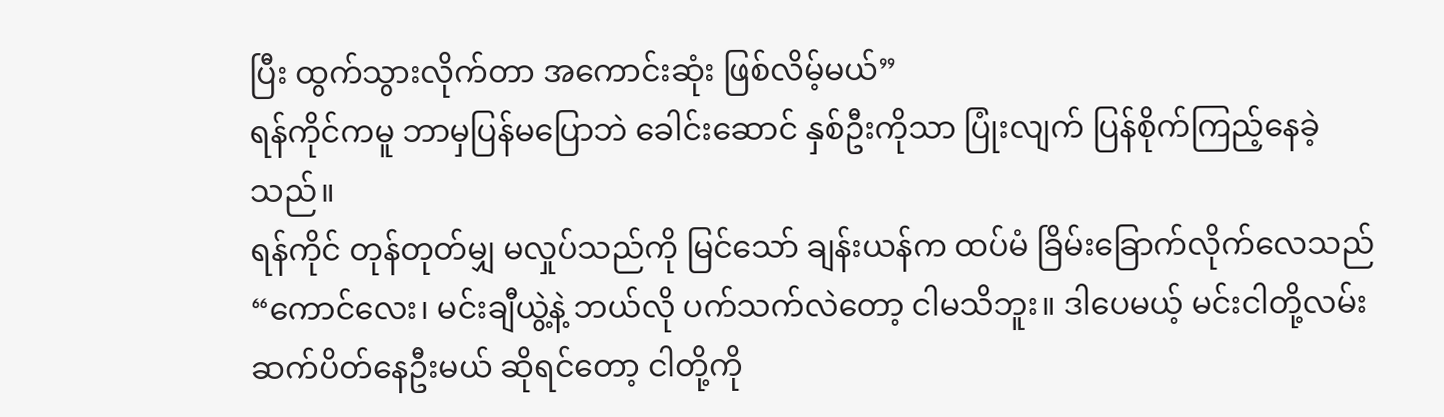ပြီး ထွက်သွားလိုက်တာ အကောင်းဆုံး ဖြစ်လိမ့်မယ်”
ရန်ကိုင်ကမူ ဘာမှပြန်မပြောဘဲ ခေါင်းဆောင် နှစ်ဦးကိုသာ ပြုံးလျက် ပြန်စိုက်ကြည့်နေခဲ့သည်။
ရန်ကိုင် တုန်တုတ်မျှ မလှုပ်သည်ကို မြင်သော် ချန်းယန်က ထပ်မံ ခြိမ်းခြောက်လိုက်လေသည် “ကောင်လေး၊ မင်းချီယွဲ့နဲ့ ဘယ်လို ပက်သက်လဲတော့ ငါမသိဘူး။ ဒါပေမယ့် မင်းငါတို့လမ်း ဆက်ပိတ်နေဦးမယ် ဆိုရင်တော့ ငါတို့ကို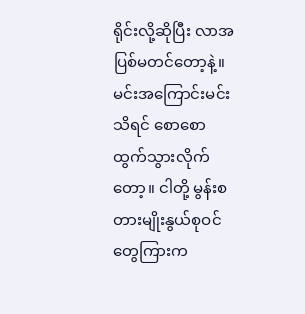ရိုင်းလို့ဆိုပြီး လာအပြစ်မတင်တော့နဲ့။ မင်းအကြောင်းမင်းသိရင် စောစော ထွက်သွားလိုက်တော့။ ငါတို့ မွန်းစတားမျိုးနွယ်စုဝင်တွေကြားက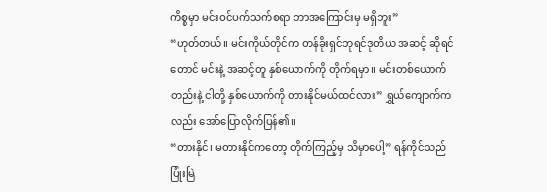ကိစ္စမှာ မင်းဝင်ပက်သက်စရာ ဘာအကြောင်းမှ မရှိဘူး”
“ဟုတ်တယ်။ မင်းကိုယ်တိုင်က တန်ခိုးရှင်ဘုရင်ဒုတိယ အဆင့် ဆိုရင်တောင် မင်းနဲ့ အဆင့်တူ နှစ်ယောက်ကို တိုက်ရမှာ။ မင်းတစ်ယောက်တည်းနဲ့ ငါတို့ နှစ်ယောက်ကို တားနိုင်မယ်ထင်လား” ရွှယ်ကျောက်ကလည်း အော်ပြောလိုက်ပြန်၏။
“တားနိုင်၊ မတားနိုင်ကတော့ တိုက်ကြည့်မှ သိမှာပေါ့” ရန်ကိုင်သည် ပြုံးမြဲ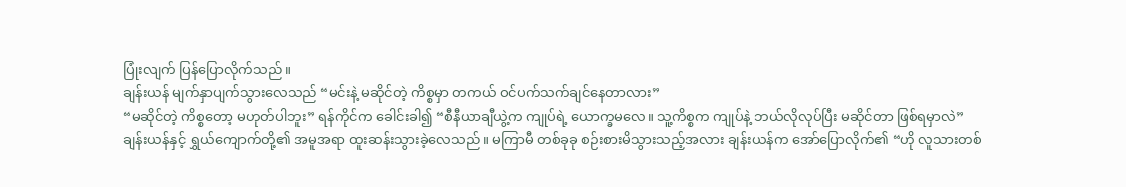ပြုံးလျက် ပြန်ပြောလိုက်သည်။
ချန်းယန် မျက်နှာပျက်သွားလေသည် “မင်းနဲ့ မဆိုင်တဲ့ ကိစ္စမှာ တကယ် ဝင်ပက်သက်ချင်နေတာလား”
“မဆိုင်တဲ့ ကိစ္စတော့ မဟုတ်ပါဘူး” ရန်ကိုင်က ခေါင်းခါ၍ “စီနီယာချီယွဲ့က ကျုပ်ရဲ့ ယောက္ခမလေ။ သူ့ကိစ္စက ကျုပ်နဲ့ ဘယ်လိုလုပ်ပြီး မဆိုင်တာ ဖြစ်ရမှာလဲ”
ချန်းယန်နှင့် ရွှယ်ကျောက်တို့၏ အမူအရာ ထူးဆန်းသွားခဲ့လေသည်။ မကြာမီ တစ်ခုခု စဉ်းစားမိသွားသည့်အလား ချန်းယန်က အော်ပြောလိုက်၏ “ဟို လူသားတစ်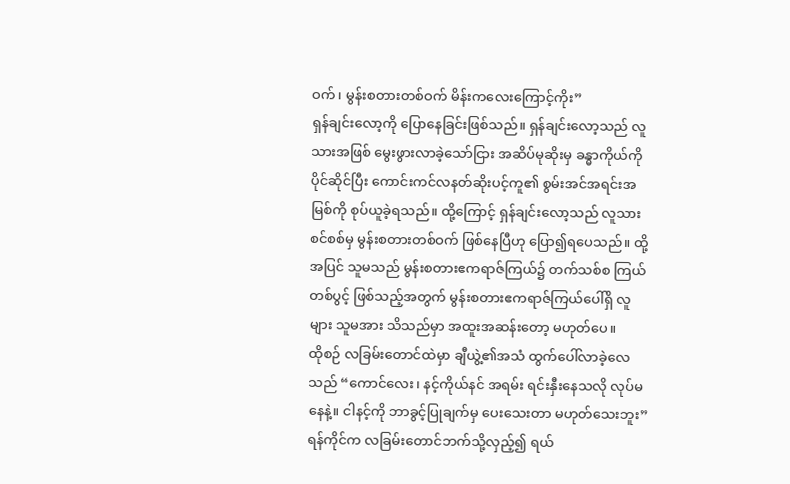ဝက်၊ မွန်းစတားတစ်ဝက် မိန်းကလေးကြောင့်ကိုး”
ရှန်ချင်းလော့ကို ပြောနေခြင်းဖြစ်သည်။ ရှန်ချင်းလော့သည် လူသားအဖြစ် မွေးဖွားလာခဲ့သော်ငြား အဆိပ်မုဆိုးမှ ခန္ဓာကိုယ်ကို ပိုင်ဆိုင်ပြီး ကောင်းကင်လနတ်ဆိုးပင့်ကူ၏ စွမ်းအင်အရင်းအမြစ်ကို စုပ်ယူခဲ့ရသည်။ ထို့ကြောင့် ရှန်ချင်းလော့သည် လူသား စင်စစ်မှ မွန်းစတားတစ်ဝက် ဖြစ်နေပြီဟု ပြော၍ရပေသည်။ ထို့အပြင် သူမသည် မွန်းစတားဧကရာဇ်ကြယ်၌ တက်သစ်စ ကြယ်တစ်ပွင့် ဖြစ်သည့်အတွက် မွန်းစတားဧကရာဇ်ကြယ်ပေါ်ရှိ လူများ သူမအား သိသည်မှာ အထူးအဆန်းတော့ မဟုတ်ပေ။
ထိုစဉ် လခြမ်းတောင်ထဲမှာ ချီယွဲ့၏အသံ ထွက်ပေါ်လာခဲ့လေသည် “ကောင်လေး၊ နင့်ကိုယ်နင် အရမ်း ရင်းနှီးနေသလို လုပ်မနေနဲ့။ ငါနင့်ကို ဘာခွင့်ပြုချက်မှ ပေးသေးတာ မဟုတ်သေးဘူး”
ရန်ကိုင်က လခြမ်းတောင်ဘက်သို့လှည့်၍ ရယ်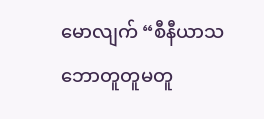မောလျက် “စီနီယာသဘောတူတူမတူ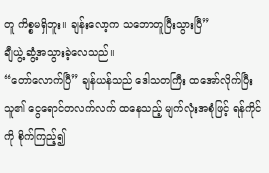တူ ကိစ္စမရှိဘူး။ ချန်းလော့က သဘောတူပြီးသွားပြီ”
ချီယွဲ့ ဆွံ့အသွားခဲ့လေသည်။
“တော်လောက်ပြီ” ချန်ယန်သည် ဒေါသတကြီး ထအော်လိုက်ပြီး သူ၏ ငွေရောင်တလက်လက် ထနေသည့် မျက်လုံးအစုံဖြင့် ရန်ကိုင်ကို စိုက်ကြည့်၍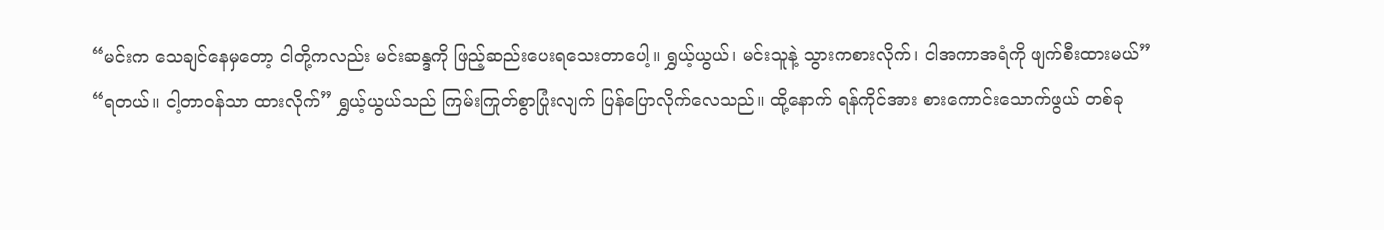“မင်းက သေချင်နေမှတော့ ငါတို့ကလည်း မင်းဆန္ဒကို ဖြည့်ဆည်းပေးရသေးတာပေါ့။ ရွှယ့်ယွယ်၊ မင်းသူနဲ့ သွားကစားလိုက်၊ ငါအကာအရံကို ဖျက်စီးထားမယ်”
“ရတယ်။ ငါ့တာဝန်သာ ထားလိုက်” ရွှယ့်ယွယ်သည် ကြမ်းကြုတ်စွာပြုံးလျက် ပြန်ပြောလိုက်လေသည်။ ထို့နောက် ရန်ကိုင်အား စားကောင်းသောက်ဖွယ် တစ်ခု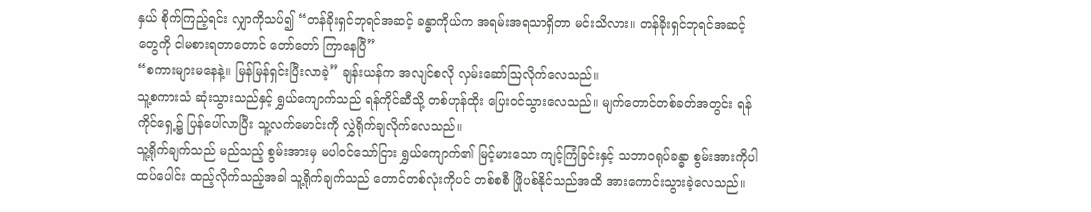နှယ် စိုက်ကြည့်ရင်း လျှာကိုသပ်၍ “တန်ခိုးရှင်ဘုရင်အဆင့် ခန္ဓာကိုယ်က အရမ်းအရသာရှိတာ မင်းသိလား။ တန်ခိုးရှင်ဘုရင်အဆင့်တွေကို ငါမစားရတာတောင် တော်တော် ကြာနေပြီ”
“စကားများမနေနဲ့။ မြန်မြန်ရှင်းပြီးလာခဲ့” ချန်းယန်က အလျင်စလို လှမ်းဆော်ဩလိုက်လေသည်။
သူ့စကားသံ ဆုံးသွားသည်နှင့် ရွှယ်ကျောက်သည် ရန်ကိုင်ဆီသို့ တစ်ဟုန်ထိုး ပြေးဝင်သွားလေသည်။ မျက်တောင်တစ်ခတ်အတွင်း ရန်ကိုင်ရှေ့၌ ပြန်ပေါ်လာပြီး သူ့လက်မောင်းကို လွှဲရိုက်ချလိုက်လေသည်။
သူ့ရိုက်ချက်သည် မည်သည့် စွမ်းအားမှ မပါဝင်သော်ငြား ရွှယ်ကျောက်၏ မြင့်မားသော ကျင့်ကြံခြင်းနှင့် သဘာဝရုပ်ခန္ဓာ စွမ်းအားကိုပါ ထပ်ပေါင်း ထည့်လိုက်သည့်အခါ သူ့ရိုက်ချက်သည် တောင်တစ်လုံးကိုပင် တစ်စစီ ဖြိုပစ်နိုင်သည်အထိ အားကောင်းသွားခဲ့လေသည်။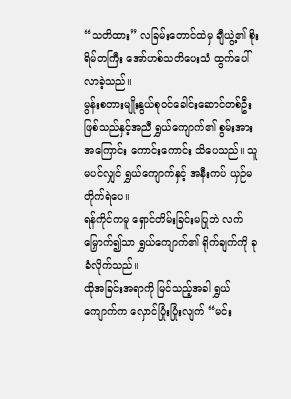“သတိထား” လခြမ်းတောင်ထဲမှ ချီယွဲ့၏ စိုးရိမ်တကြီး အော်ဟစ်သတိပေးသံ ထွက်ပေါ်လာခဲ့သည်။
မွန်းစတားမျိုးနွယ်စုဝင်ခေါင်းဆောင်တစ်ဦး ဖြစ်သည်နှင့်အညီ ရွှယ်ကျောက်၏ စွမ်းအားအကြောင်း ကောင်းကောင်း သိပေသည်။ သူမပင်လျှင် ရွှယ်ကျောက်နှင့် အနီးကပ် ယှဉ်မတိုက်ရဲပေ။
ရန်ကိုင်ကမူ ရှောင်တိမ်းခြင်းမပြုဘဲ လက်မြှောက်၍သာ ရွှယ်ကျောက်၏ ရိုက်ချက်ကို ခုခံလိုက်သည်။
ထိုအခြင်းအရာကို မြင်သည့်အခါ ရွှယ်ကျောက်က လှောင်ပြုံးပြုံးလျက် “မင်း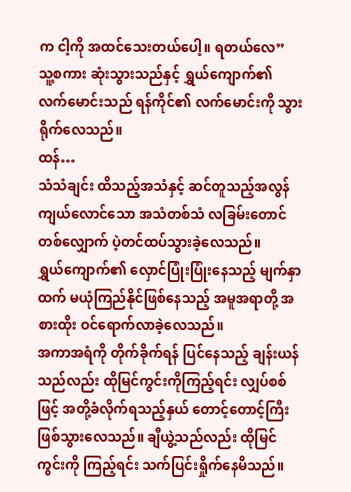က ငါ့ကို အထင်သေးတယ်ပေါ့။ ရတယ်လေ”
သူ့စကား ဆုံးသွားသည်နှင့် ရွှယ်ကျောက်၏ လက်မောင်းသည် ရန်ကိုင်၏ လက်မောင်းကို သွားရိုက်လေသည်။
ထန်…
သံသံချင်း ထိသည့်အသံနှင့် ဆင်တူသည့်အလွန် ကျယ်လောင်သော အသံတစ်သံ လခြမ်းတောင်တစ်လျှောက် ပဲ့တင်ထပ်သွားခဲ့လေသည်။
ရွှယ်ကျောက်၏ လှောင်ပြုံးပြုံးနေသည့် မျက်နှာထက် မယုံကြည်နိုင်ဖြစ်နေသည့် အမူအရာတို့ အစားထိုး ဝင်ရောက်လာခဲ့လေသည်။
အကာအရံကို တိုက်ခိုက်ရန် ပြင်နေသည့် ချန်းယန်သည်လည်း ထိုမြင်ကွင်းကိုကြည့်ရင်း လျှပ်စစ်ဖြင့် အတို့ခံလိုက်ရသည့်နှယ် တောင့်တောင့်ကြီး ဖြစ်သွားလေသည်။ ချီယွဲ့သည်လည်း ထိုမြင်ကွင်းကို ကြည့်ရင်း သက်ပြင်းရှိုက်နေမိသည်။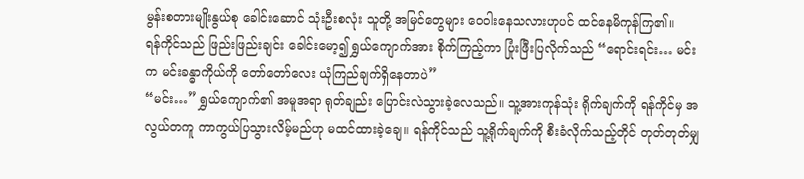မွန်းစတားမျိုးနွယ်စု ခေါင်းဆောင် သုံးဦးစလုံး သူတို့ အမြင်တွေများ ဝေဝါးနေသလားဟုပင် ထင်နေမိကုန်ကြ၏။
ရန်ကိုင်သည် ဖြည်းဖြည်းချင်း ခေါင်းမော့၍ ရွှယ်ကျောက်အား စိုက်ကြည့်ကာ ပြုံးဖြီးပြလိုက်သည် “ရောင်းရင်း… မင်းက မင်းခန္ဓာကိုယ်ကို တော်တော်လေး ယုံကြည်ချက်ရှိနေတာပဲ”
“မင်း…” ရွှယ်ကျောက်၏ အမူအရာ ရုတ်ချည်း ပြောင်းလဲသွားခဲ့လေသည်။ သူ့အားကုန်သုံး ရိုက်ချက်ကို ရန်ကိုင်မှ အလွယ်တကူ ကာကွယ်ပြသွားလိမ့်မည်ဟု မထင်ထားခဲ့ချေ။ ရန်ကိုင်သည် သူ့ရိုက်ချက်ကို စီးခံလိုက်သည့်တိုင် တုတ်တုတ်မျှ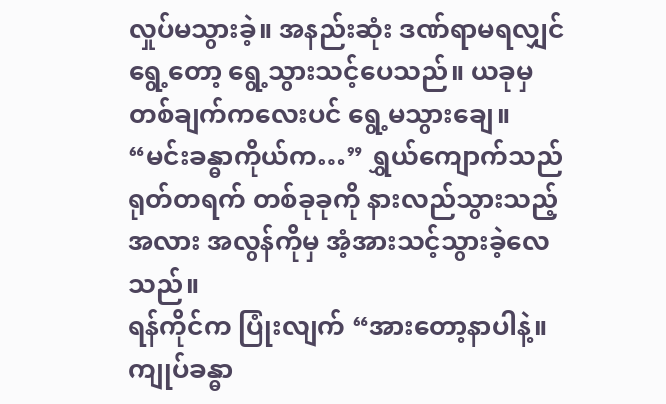လှုပ်မသွားခဲ့။ အနည်းဆုံး ဒဏ်ရာမရလျှင် ရွေ့တော့ ရွေ့သွားသင့်ပေသည်။ ယခုမှ တစ်ချက်ကလေးပင် ရွေ့မသွားချေ။
“မင်းခန္ဓာကိုယ်က…” ရွှယ်ကျောက်သည် ရုတ်တရက် တစ်ခုခုကို နားလည်သွားသည့်အလား အလွန်ကိုမှ အံ့အားသင့်သွားခဲ့လေသည်။
ရန်ကိုင်က ပြုံးလျက် “အားတော့နာပါနဲ့။ ကျုပ်ခန္ဓာ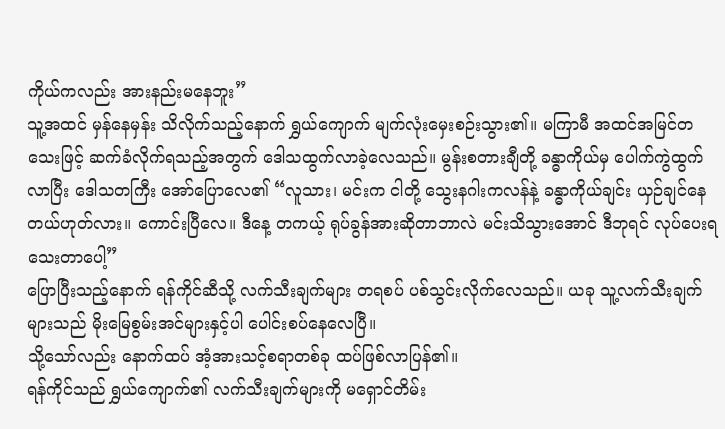ကိုယ်ကလည်း အားနည်းမနေဘူး”
သူ့အထင် မှန်နေမှန်း သိလိုက်သည့်နောက် ရွှယ်ကျောက် မျက်လုံးမှေးစဉ်းသွား၏။ မကြာမီ အထင်အမြင်တသေးဖြင့် ဆက်ခံလိုက်ရသည့်အတွက် ဒေါသထွက်လာခဲ့လေသည်။ မွန်းစတားချီတို့ ခန္ဓာကိုယ်မှ ပေါက်ကွဲထွက်လာပြီး ဒေါသတကြီး အော်ပြောလေ၏ “လူသား၊ မင်းက ငါတို့ သွေးနဂါးကလန်နဲ့ ခန္ဓာကိုယ်ချင်း ယှဉ်ချင်နေတယ်ဟုတ်လား။ ကောင်းပြီလေ။ ဒီနေ့ တကယ့် ရုပ်ခွန်အားဆိုတာဘာလဲ မင်းသိသွားအောင် ဒီဘုရင် လုပ်ပေးရသေးတာပေါ့”
ပြောပြီးသည့်နောက် ရန်ကိုင်ဆီသို့ လက်သီးချက်များ တရစပ် ပစ်သွင်းလိုက်လေသည်။ ယခု သူ့လက်သီးချက်များသည် မိုးမြေစွမ်းအင်များနှင့်ပါ ပေါင်းစပ်နေလေပြီ။
သို့သော်လည်း နောက်ထပ် အံ့အားသင့်စရာတစ်ခု ထပ်ဖြစ်လာပြန်၏။
ရန်ကိုင်သည် ရွှယ်ကျောက်၏ လက်သီးချက်များကို မရှောင်တိမ်း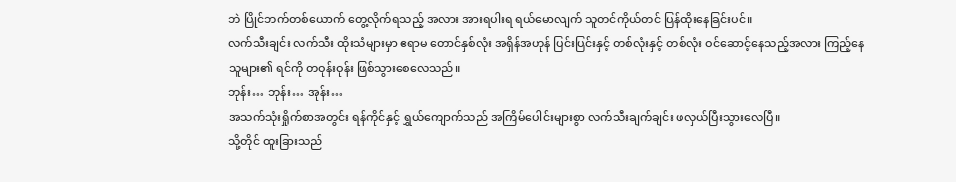ဘဲ ပြိုင်ဘက်တစ်ယောက် တွေ့လိုက်ရသည့် အလား အားရပါးရ ရယ်မောလျက် သူတင်ကိုယ်တင် ပြန်ထိုးနေခြင်းပင်။
လက်သီးချင်း လက်သီး ထိုးသံများမှာ ဧရာမ တောင်နှစ်လုံး အရှိန်အဟုန် ပြင်းပြင်းနှင့် တစ်လုံးနှင့် တစ်လုံး ဝင်ဆောင့်နေသည့်အလား ကြည့်နေသူများ၏ ရင်ကို တဝုန်းဝုန်း ဖြစ်သွားစေလေသည်။
ဘုန်း… ဘုန်း… အုန်း…
အသက်သုံးရှိုက်စာအတွင်း ရန်ကိုင်နှင့် ရွှယ်ကျောက်သည် အကြိမ်ပေါင်းများစွာ လက်သီးချက်ချင်း ဖလှယ်ပြီးသွားလေပြီ။
သို့တိုင် ထူးခြားသည်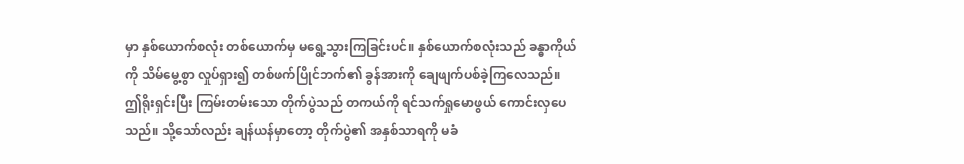မှာ နှစ်ယောက်စလုံး တစ်ယောက်မှ မရွေ့သွားကြခြင်းပင်။ နှစ်ယောက်စလုံးသည် ခန္ဓာကိုယ်ကို သိမ်မွေ့စွာ လှုပ်ရှား၍ တစ်ဖက်ပြိုင်ဘက်၏ ခွန်အားကို ချေဖျက်ပစ်ခဲ့ကြလေသည်။
ဤရိုးရှင်းပြီး ကြမ်းတမ်းသော တိုက်ပွဲသည် တကယ်ကို ရင်သက်ရှုမောဖွယ် ကောင်းလှပေသည်။ သို့သော်လည်း ချန်ယန်မှာတော့ တိုက်ပွဲ၏ အနှစ်သာရကို မခံ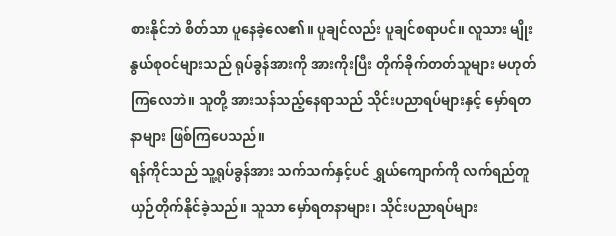စားနိုင်ဘဲ စိတ်သာ ပူနေခဲ့လေ၏။ ပူချင်လည်း ပူချင်စရာပင်။ လူသား မျိုးနွယ်စုဝင်များသည် ရုပ်ခွန်အားကို အားကိုးပြီး တိုက်ခိုက်တတ်သူများ မဟုတ်ကြလေဘဲ။ သူတို့ အားသန်သည့်နေရာသည် သိုင်းပညာရပ်များနှင့် မှော်ရတနာများ ဖြစ်ကြပေသည်။
ရန်ကိုင်သည် သူ့ရုပ်ခွန်အား သက်သက်နှင့်ပင် ရွှယ်ကျောက်ကို လက်ရည်တူ ယှဉ်တိုက်နိုင်ခဲ့သည်။ သူသာ မှော်ရတနာများ၊ သိုင်းပညာရပ်များ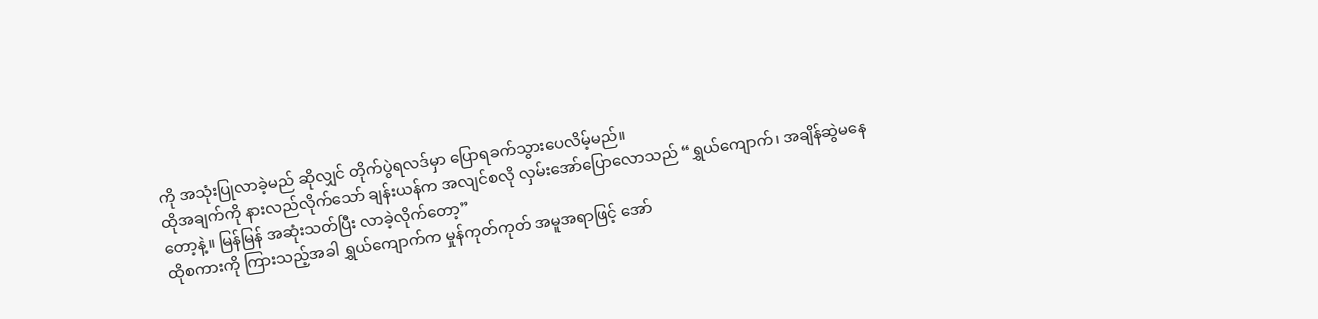ကို အသုံးပြုလာခဲ့မည် ဆိုလျှင် တိုက်ပွဲရလဒ်မှာ ပြောရခက်သွားပေလိမ့်မည်။
ထိုအချက်ကို နားလည်လိုက်သော် ချန်းယန်က အလျင်စလို လှမ်းအော်ပြောလောသည် “ရွှယ်ကျောက်၊ အချိန်ဆွဲမနေတော့နဲ့။ မြန်မြန် အဆုံးသတ်ပြီး လာခဲ့လိုက်တော့”
ထိုစကားကို ကြားသည့်အခါ ရွှယ်ကျောက်က မှုန်ကုတ်ကုတ် အမူအရာဖြင့် အော်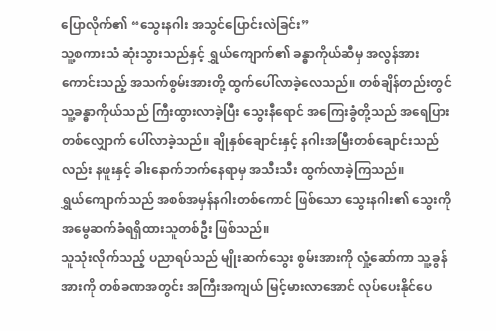ပြောလိုက်၏ “သွေးနဂါး အသွင်ပြောင်းလဲခြင်း”
သူ့စကားသံ ဆုံးသွားသည်နှင့် ရွှယ်ကျောက်၏ ခန္ဓာကိုယ်ဆီမှ အလွန်အားကောင်းသည့် အသက်စွမ်းအားတို့ ထွက်ပေါ်လာခဲ့လေသည်။ တစ်ချိန်တည်းတွင် သူ့ခန္ဓာကိုယ်သည် ကြီးထွားလာခဲ့ပြီး သွေးနီရောင် အကြေးခွံတို့သည် အရေပြားတစ်လျှောက် ပေါ်လာခဲ့သည်။ ချိုနှစ်ချောင်းနှင့် နဂါးအမြီးတစ်ချောင်းသည်လည်း နဖူးနှင့် ခါးနောက်ဘက်နေရာမှ အသီးသီး ထွက်လာခဲ့ကြသည်။
ရွှယ်ကျောက်သည် အစစ်အမှန်နဂါးတစ်ကောင် ဖြစ်သော သွေးနဂါး၏ သွေးကို အမွေဆက်ခံရရှိထားသူတစ်ဦး ဖြစ်သည်။
သူသုံးလိုက်သည့် ပညာရပ်သည် မျိုးဆက်သွေး စွမ်းအားကို လှုံ့ဆော်ကာ သူ့ခွန်အားကို တစ်ခဏအတွင်း အကြီးအကျယ် မြင့်မားလာအောင် လုပ်ပေးနိုင်ပေ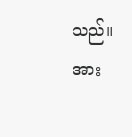သည်။ အား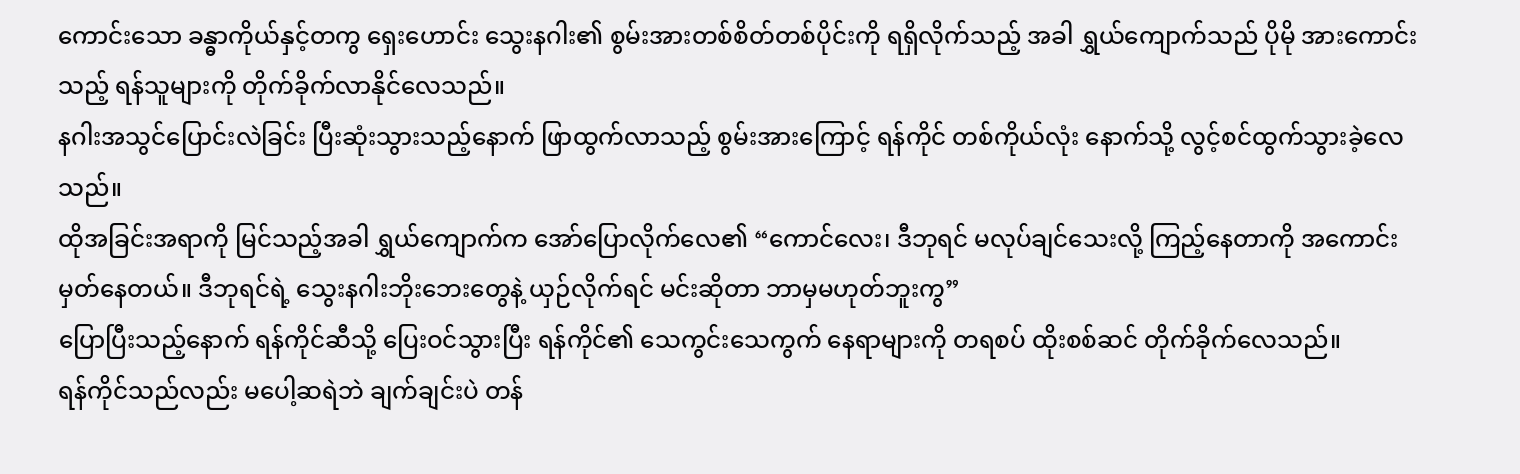ကောင်းသော ခန္ဓာကိုယ်နှင့်တကွ ရှေးဟောင်း သွေးနဂါး၏ စွမ်းအားတစ်စိတ်တစ်ပိုင်းကို ရရှိလိုက်သည့် အခါ ရွှယ်ကျောက်သည် ပိုမို အားကောင်းသည့် ရန်သူများကို တိုက်ခိုက်လာနိုင်လေသည်။
နဂါးအသွင်ပြောင်းလဲခြင်း ပြီးဆုံးသွားသည့်နောက် ဖြာထွက်လာသည့် စွမ်းအားကြောင့် ရန်ကိုင် တစ်ကိုယ်လုံး နောက်သို့ လွင့်စင်ထွက်သွားခဲ့လေသည်။
ထိုအခြင်းအရာကို မြင်သည့်အခါ ရွှယ်ကျောက်က အော်ပြောလိုက်လေ၏ “ကောင်လေး၊ ဒီဘုရင် မလုပ်ချင်သေးလို့ ကြည့်နေတာကို အကောင်းမှတ်နေတယ်။ ဒီဘုရင်ရဲ့ သွေးနဂါးဘိုးဘေးတွေနဲ့ ယှဉ်လိုက်ရင် မင်းဆိုတာ ဘာမှမဟုတ်ဘူးကွ”
ပြောပြီးသည့်နောက် ရန်ကိုင်ဆီသို့ ပြေးဝင်သွားပြီး ရန်ကိုင်၏ သေကွင်းသေကွက် နေရာများကို တရစပ် ထိုးစစ်ဆင် တိုက်ခိုက်လေသည်။
ရန်ကိုင်သည်လည်း မပေါ့ဆရဲဘဲ ချက်ချင်းပဲ တန်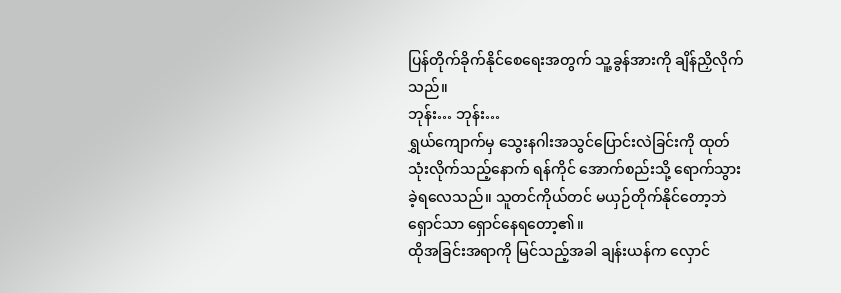ပြန်တိုက်ခိုက်နိုင်စေရေးအတွက် သူ့ခွန်အားကို ချိန်ညှိလိုက်သည်။
ဘုန်း… ဘုန်း…
ရွှယ်ကျောက်မှ သွေးနဂါးအသွင်ပြောင်းလဲခြင်းကို ထုတ်သုံးလိုက်သည့်နောက် ရန်ကိုင် အောက်စည်းသို့ ရောက်သွားခဲ့ရလေသည်။ သူတင်ကိုယ်တင် မယှဉ်တိုက်နိုင်တော့ဘဲ ရှောင်သာ ရှောင်နေရတော့၏။
ထိုအခြင်းအရာကို မြင်သည့်အခါ ချန်းယန်က လှောင်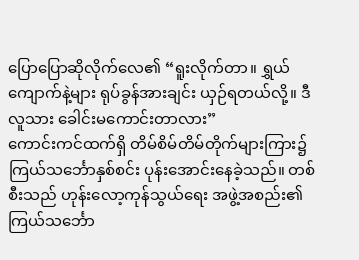ပြောပြောဆိုလိုက်လေ၏ “ရူးလိုက်တာ။ ရွှယ်ကျောက်နဲ့များ ရုပ်ခွန်အားချင်း ယှဉ်ရတယ်လို့။ ဒီလူသား ခေါင်းမကောင်းတာလား”
ကောင်းကင်ထက်ရှိ တိမ်စိမ်တိမ်တိုက်များကြား၌ ကြယ်သင်္ဘောနှစ်စင်း ပုန်းအောင်းနေခဲ့သည်။ တစ်စီးသည် ဟုန်းလော့ကုန်သွယ်ရေး အဖွဲ့အစည်း၏ ကြယ်သင်္ဘော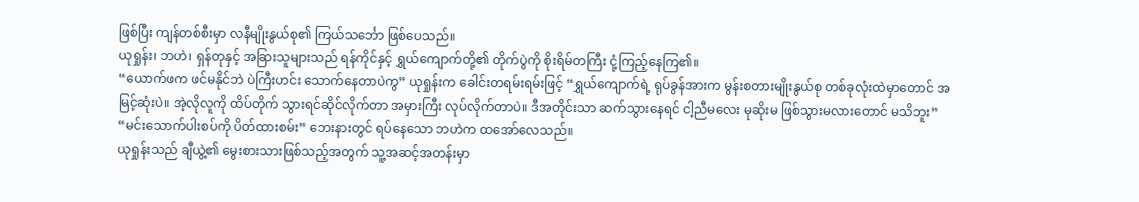ဖြစ်ပြီး ကျန်တစ်စီးမှာ လနီမျိုးနွယ်စု၏ ကြယ်သင်္ဘော ဖြစ်ပေသည်။
ယုရှုန်း၊ ဘဟဲ၊ ရှန်တုနှင့် အခြားသူများသည် ရန်ကိုင်နှင့် ရွှယ်ကျောက်တို့၏ တိုက်ပွဲကို စိုးရိမ်တကြီး ငုံ့ကြည့်နေကြ၏။
“ယောက်ဖက ဖင်မနိုင်ဘဲ ပဲကြီးဟင်း သောက်နေတာပဲကွ” ယုရှုန်းက ခေါင်းတရမ်းရမ်းဖြင့် “ရွှယ်ကျောက်ရဲ့ ရုပ်ခွန်အားက မွန်းစတားမျိုးနွယ်စု တစ်ခုလုံးထဲမှာတောင် အမြင့်ဆုံးပဲ။ အဲ့လိုလူကို ထိပ်တိုက် သွားရင်ဆိုင်လိုက်တာ အမှားကြီး လုပ်လိုက်တာပဲ။ ဒီအတိုင်းသာ ဆက်သွားနေရင် ငါ့ညီမလေး မုဆိုးမ ဖြစ်သွားမလားတောင် မသိဘူး”
“မင်းသောက်ပါးစပ်ကို ပိတ်ထားစမ်း” ဘေးနားတွင် ရပ်နေသော ဘဟဲက ထအော်လေသည်။
ယုရှုန်းသည် ချီယွဲ့၏ မွေးစားသားဖြစ်သည့်အတွက် သူ့အဆင့်အတန်းမှာ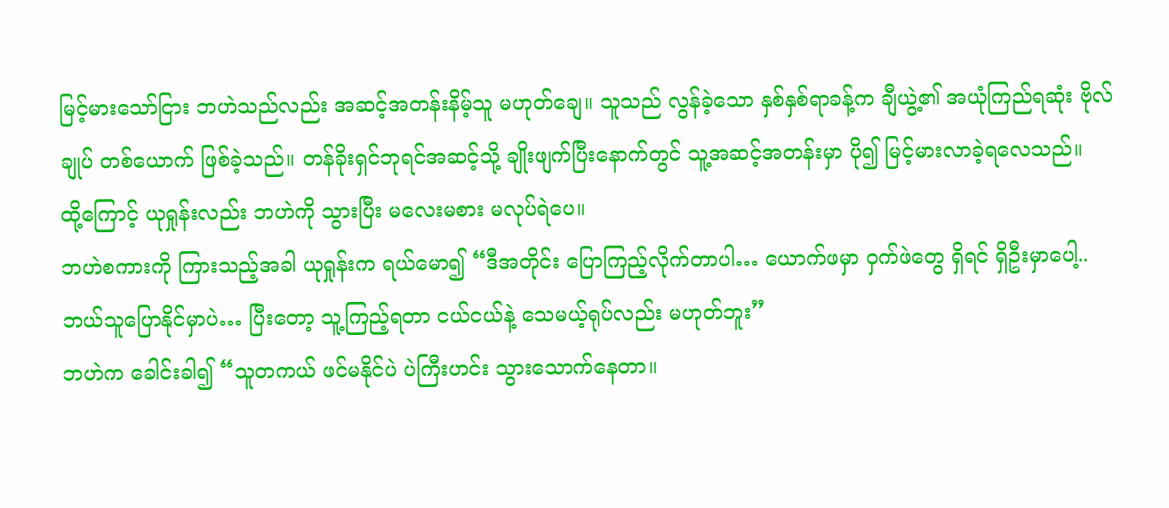မြင့်မားသော်ငြား ဘဟဲသည်လည်း အဆင့်အတန်းနိမ့်သူ မဟုတ်ချေ။ သူသည် လွန်ခဲ့သော နှစ်နှစ်ရာခန့်က ချီယွဲ့၏ အယုံကြည်ရဆုံး ဗိုလ်ချုပ် တစ်ယောက် ဖြစ်ခဲ့သည်။ တန်ခိုးရှင်ဘုရင်အဆင့်သို့ ချိုးဖျက်ပြီးနောက်တွင် သူ့အဆင့်အတန်းမှာ ပို၍ မြင့်မားလာခဲ့ရလေသည်။
ထို့ကြောင့် ယုရှုန်းလည်း ဘဟဲကို သွားပြီး မလေးမစား မလုပ်ရဲပေ။
ဘဟဲစကားကို ကြားသည့်အခါ ယုရှုန်းက ရယ်မော၍ “ဒီအတိုင်း ပြောကြည့်လိုက်တာပါ… ယောက်ဖမှာ ဝှက်ဖဲတွေ ရှိရင် ရှိဦးမှာပေါ့.. ဘယ်သူပြောနိုင်မှာပဲ… ပြီးတော့ သူ့ကြည့်ရတာ ငယ်ငယ်နဲ့ သေမယ့်ရုပ်လည်း မဟုတ်ဘူး”
ဘဟဲက ခေါင်းခါ၍ “သူတကယ် ဖင်မနိုင်ပဲ ပဲကြီးဟင်း သွားသောက်နေတာ။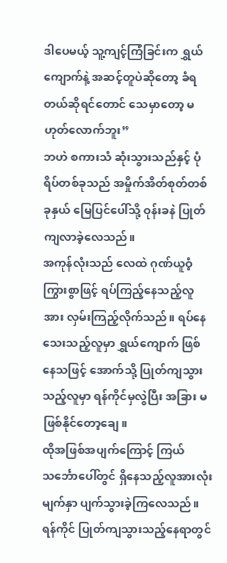ဒါပေမယ့် သူ့ကျင့်ကြံခြင်းက ရွှယ်ကျောက်နဲ့ အဆင့်တူပဲဆိုတော့ ခံရတယ်ဆိုရင်တောင် သေမှာတော့ မဟုတ်လောက်ဘူး”
ဘဟဲ စကားသံ ဆုံးသွားသည်နှင့် ပုံရိပ်တစ်ခုသည် အမှိုက်အိတ်စုတ်တစ်ခုနှယ် မြေပြင်ပေါ်သို့ ဝုန်းခနဲ ပြုတ်ကျလာခဲ့လေသည်။
အကုန်လုံးသည် လေထဲ ဂုဏ်ယူဝံ့ကြွားစွာဖြင့် ရပ်ကြည့်နေသည့်လူအား လှမ်းကြည့်လိုက်သည်။ ရပ်နေသေးသည့်လူမှာ ရွှယ်ကျောက် ဖြစ်နေသဖြင့် အောက်သို့ ပြုတ်ကျသွားသည့်လူမှာ ရန်ကိုင်မှလွဲပြီး အခြား မဖြစ်နိုင်တော့ချေ။
ထိုအဖြစ်အပျက်ကြောင့် ကြယ်သင်္ဘောပေါ်တွင် ရှိနေသည့်လူအားလုံး မျက်နှာ ပျက်သွားခဲ့ကြလေသည်။
ရန်ကိုင် ပြုတ်ကျသွားသည့်နေရာတွင်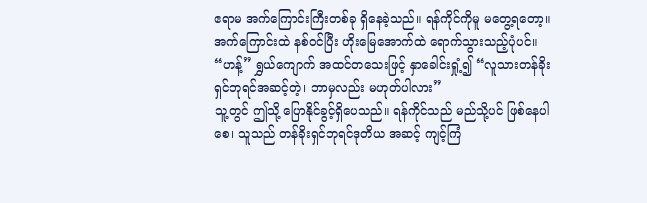ဧရာမ အက်ကြောင်းကြီးတစ်ခု ရှိနေခဲ့သည်။ ရန်ကိုင်ကိုမူ မတွေ့ရတော့။ အက်ကြောင်းထဲ နစ်ဝင်ပြီး ဟိုးမြေအောက်ထဲ ရောက်သွားသည့်ပုံပင်။
“ဟန့်” ရွှယ်ကျောက် အထင်တသေးဖြင့် နှာခေါင်းရှုံ့၍ “လူသားတန်ခိုးရှင်ဘုရင်အဆင့်တဲ့၊ ဘာမှလည်း မဟုတ်ပါလား”
သူ့တွင် ဤသို့ ပြောနိုင်ခွင့်ရှိပေသည်။ ရန်ကိုင်သည် မည်သို့ပင် ဖြစ်နေပါစေ၊ သူသည် တန်ခိုးရှင်ဘုရင်ဒုတိယ အဆင့် ကျင့်ကြံ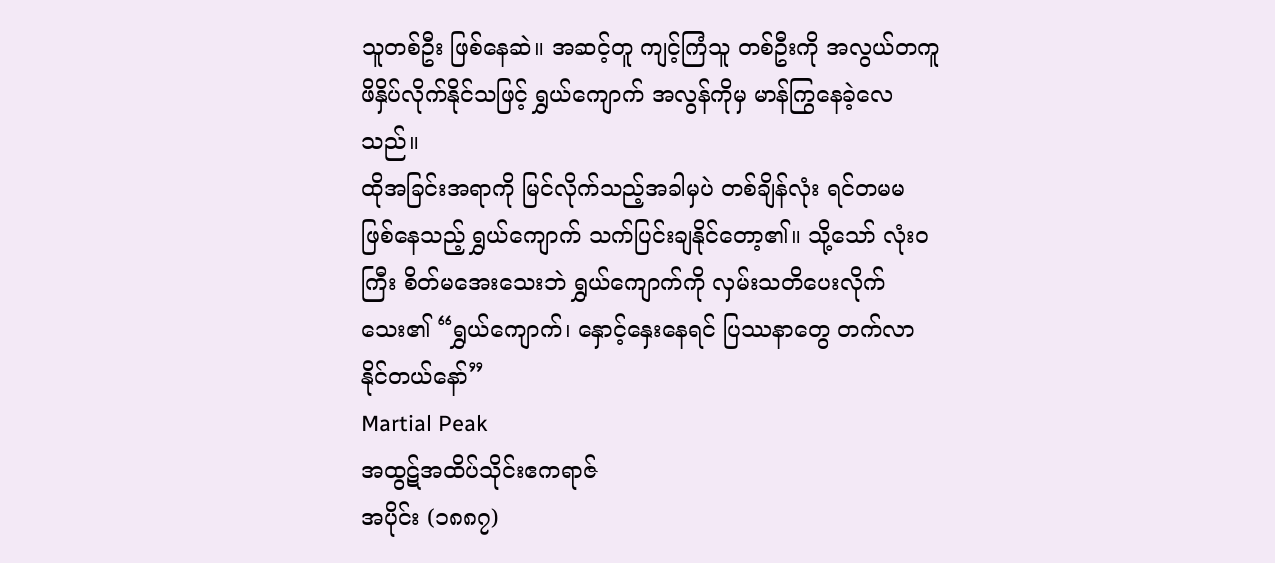သူတစ်ဦး ဖြစ်နေဆဲ။ အဆင့်တူ ကျင့်ကြံသူ တစ်ဦးကို အလွယ်တကူ ဖိနှိပ်လိုက်နိုင်သဖြင့် ရွှယ်ကျောက် အလွန်ကိုမှ မာန်ကြွနေခဲ့လေသည်။
ထိုအခြင်းအရာကို မြင်လိုက်သည့်အခါမှပဲ တစ်ချိန်လုံး ရင်တမမ ဖြစ်နေသည့် ရွှယ်ကျောက် သက်ပြင်းချနိုင်တော့၏။ သို့သော် လုံးဝကြီး စိတ်မအေးသေးဘဲ ရွှယ်ကျောက်ကို လှမ်းသတိပေးလိုက်သေး၏ “ရွှယ်ကျောက်၊ နှောင့်နှေးနေရင် ပြဿနာတွေ တက်လာနိုင်တယ်နော်”
Martial Peak
အထွဋ်အထိပ်သိုင်းဧကရာဇ်
အပိုင်း (၁၈၈၇)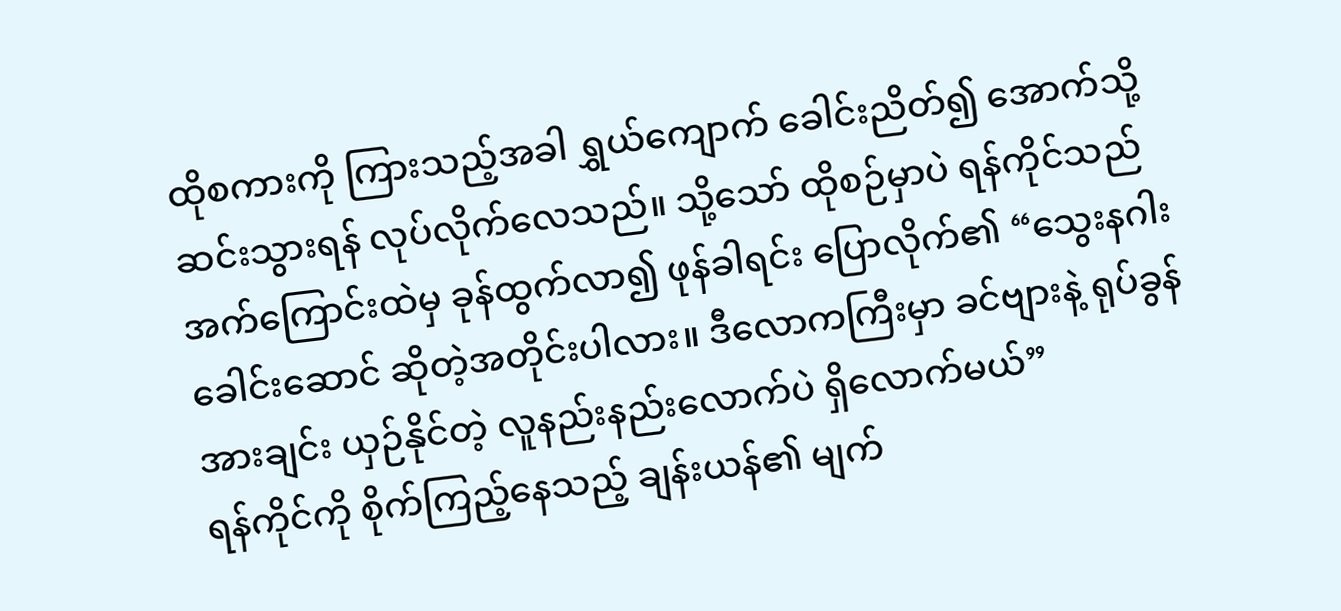ထိုစကားကို ကြားသည့်အခါ ရွှယ်ကျောက် ခေါင်းညိတ်၍ အောက်သို့ ဆင်းသွားရန် လုပ်လိုက်လေသည်။ သို့သော် ထိုစဉ်မှာပဲ ရန်ကိုင်သည် အက်ကြောင်းထဲမှ ခုန်ထွက်လာ၍ ဖုန်ခါရင်း ပြောလိုက်၏ “သွေးနဂါးခေါင်းဆောင် ဆိုတဲ့အတိုင်းပါလား။ ဒီလောကကြီးမှာ ခင်ဗျားနဲ့ ရုပ်ခွန်အားချင်း ယှဉ်နိုင်တဲ့ လူနည်းနည်းလောက်ပဲ ရှိလောက်မယ်”
ရန်ကိုင်ကို စိုက်ကြည့်နေသည့် ချန်းယန်၏ မျက်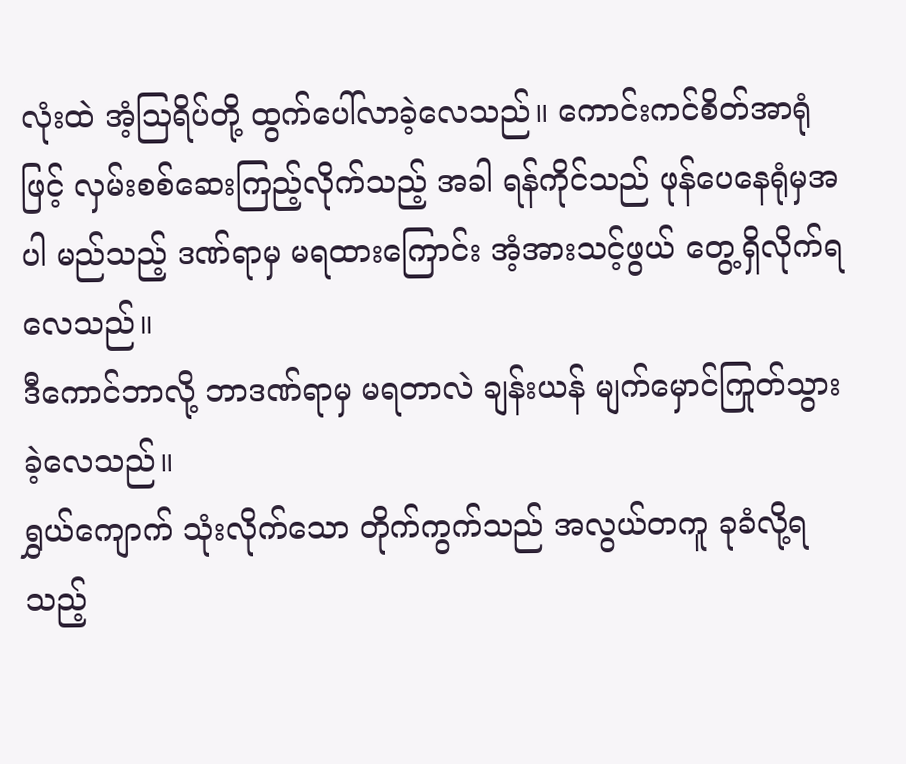လုံးထဲ အံ့ဩရိပ်တို့ ထွက်ပေါ်လာခဲ့လေသည်။ ကောင်းကင်စိတ်အာရုံဖြင့် လှမ်းစစ်ဆေးကြည့်လိုက်သည့် အခါ ရန်ကိုင်သည် ဖုန်ပေနေရုံမှအပါ မည်သည့် ဒဏ်ရာမှ မရထားကြောင်း အံ့အားသင့်ဖွယ် တွေ့ရှိလိုက်ရလေသည်။
ဒီကောင်ဘာလို့ ဘာဒဏ်ရာမှ မရတာလဲ ချန်းယန် မျက်မှောင်ကြုတ်သွားခဲ့လေသည်။
ရွှယ်ကျောက် သုံးလိုက်သော တိုက်ကွက်သည် အလွယ်တကူ ခုခံလို့ရသည့်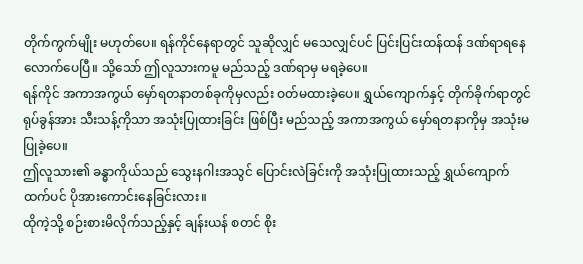တိုက်ကွက်မျိုး မဟုတ်ပေ။ ရန်ကိုင်နေရာတွင် သူဆိုလျှင် မသေလျှင်ပင် ပြင်းပြင်းထန်ထန် ဒဏ်ရာရနေလောက်ပေပြီ။ သို့သော် ဤလူသားကမူ မည်သည့် ဒဏ်ရာမှ မရခဲ့ပေ။
ရန်ကိုင် အကာအကွယ် မှော်ရတနာတစ်ခုကိုမှလည်း ဝတ်မထားခဲ့ပေ။ ရွှယ်ကျောက်နှင့် တိုက်ခိုက်ရာတွင် ရုပ်ခွန်အား သီးသန့်ကိုသာ အသုံးပြုထားခြင်း ဖြစ်ပြီး မည်သည့် အကာအကွယ် မှော်ရတနာကိုမှ အသုံးမပြုခဲ့ပေ။
ဤလူသား၏ ခန္ဓာကိုယ်သည် သွေးနဂါးအသွင် ပြောင်းလဲခြင်းကို အသုံးပြုထားသည့် ရွှယ်ကျောက်ထက်ပင် ပိုအားကောင်းနေခြင်းလား။
ထိုကဲ့သို့ စဉ်းစားမိလိုက်သည့်နှင့် ချန်းယန် စတင် စိုး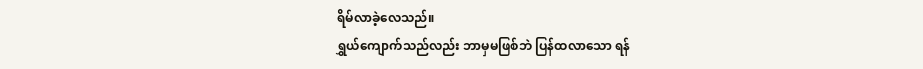ရိမ်လာခဲ့လေသည်။
ရွှယ်ကျောက်သည်လည်း ဘာမှမဖြစ်ဘဲ ပြန်ထလာသော ရန်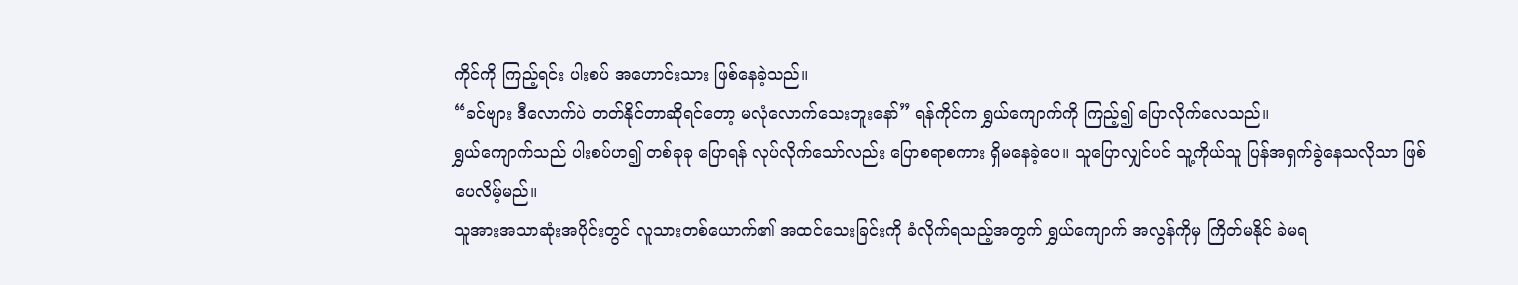ကိုင်ကို ကြည့်ရင်း ပါးစပ် အဟောင်းသား ဖြစ်နေခဲ့သည်။
“ခင်ဗျား ဒီလောက်ပဲ တတ်နိုင်တာဆိုရင်တော့ မလုံလောက်သေးဘူးနော်” ရန်ကိုင်က ရွှယ်ကျောက်ကို ကြည့်၍ ပြောလိုက်လေသည်။
ရွှယ်ကျောက်သည် ပါးစပ်ဟ၍ တစ်ခုခု ပြောရန် လုပ်လိုက်သော်လည်း ပြောစရာစကား ရှိမနေခဲ့ပေ။ သူပြောလျှင်ပင် သူ့ကိုယ်သူ ပြန်အရှက်ခွဲနေသလိုသာ ဖြစ်ပေလိမ့်မည်။
သူအားအသာဆုံးအပိုင်းတွင် လူသားတစ်ယောက်၏ အထင်သေးခြင်းကို ခံလိုက်ရသည့်အတွက် ရွှယ်ကျောက် အလွန်ကိုမှ ကြိတ်မနိုင် ခဲမရ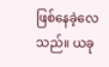ဖြစ်နေခဲ့လေသည်။ ယခု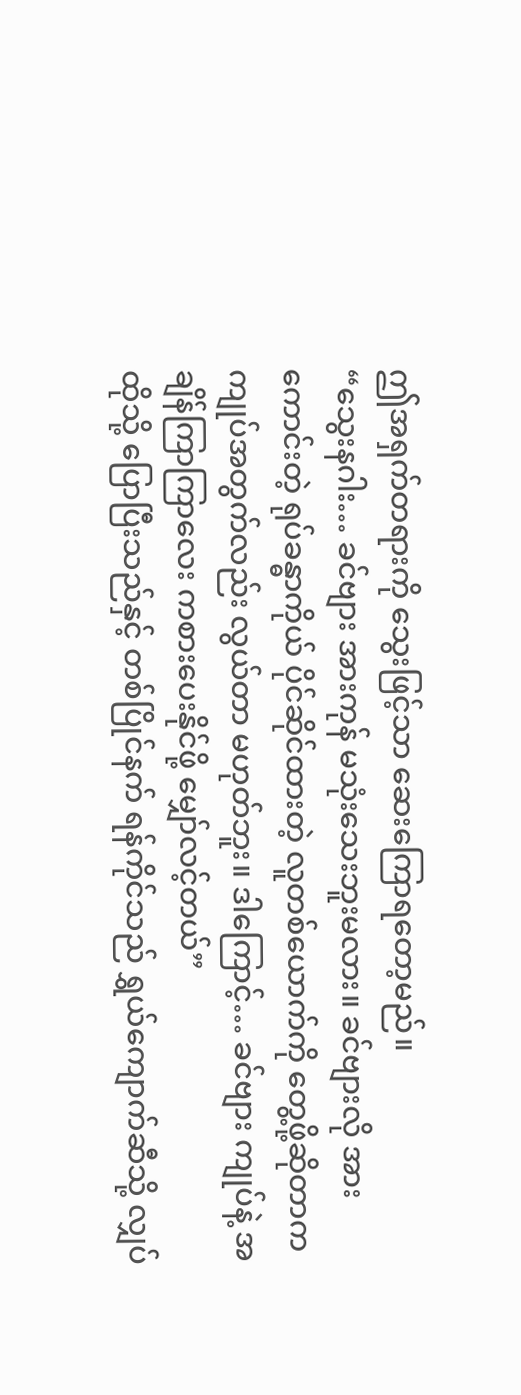ဤအရှက်တရားကို သွေးဖြင့်သာ ဆေးကြောရတော့မည်။
“သွေးနဂါး… ခင်ဗျား အားကုန် မသုံးသေးဘူးမလား။ ခင်ဗျားလို အားကောင်းတဲ့ ရုပ်ခန္ဓာကိုယ် ပိုင်ဆိုင်ထားတဲ့ လူတစ်ယောက်ကို တွေ့ဖို့ဆိုတာက ကျုပ်အတွက်လည်း လွယ်တာ မဟုတ်ဘူး။ ဒါကြောင့်… ခင်ဗျား ကျုပ်နဲ့ အချိန်ကြာကြာလေး ကစားပေးနိုင်ဖို့ မျှော်လင့်တယ်”
ထိုသို့ ပြောပြီးသည်နှင့် တစ်ပြိုင်နက် ရန်ကိုင်သည် ရွှယ်ကျောက်ဆီသို့ လျှပ်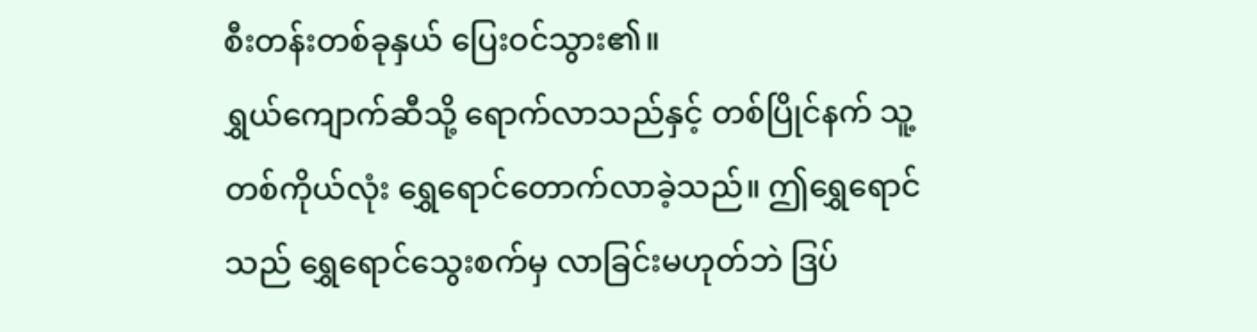စီးတန်းတစ်ခုနှယ် ပြေးဝင်သွား၏။
ရွှယ်ကျောက်ဆီသို့ ရောက်လာသည်နှင့် တစ်ပြိုင်နက် သူ့တစ်ကိုယ်လုံး ရွှေရောင်တောက်လာခဲ့သည်။ ဤရွှေရောင်သည် ရွှေရောင်သွေးစက်မှ လာခြင်းမဟုတ်ဘဲ ဒြပ်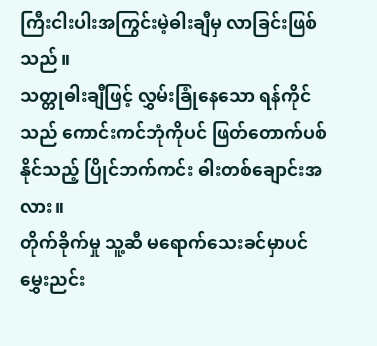ကြီးငါးပါးအကြွင်းမဲ့ဓါးချီမှ လာခြင်းဖြစ်သည်။
သတ္တုဓါးချီဖြင့် လွှမ်းခြုံနေသော ရန်ကိုင်သည် ကောင်းကင်ဘုံကိုပင် ဖြတ်တောက်ပစ်နိုင်သည့် ပြိုင်ဘက်ကင်း ဓါးတစ်ချောင်းအလား။
တိုက်ခိုက်မှု သူ့ဆီ မရောက်သေးခင်မှာပင် မွှေးညင်း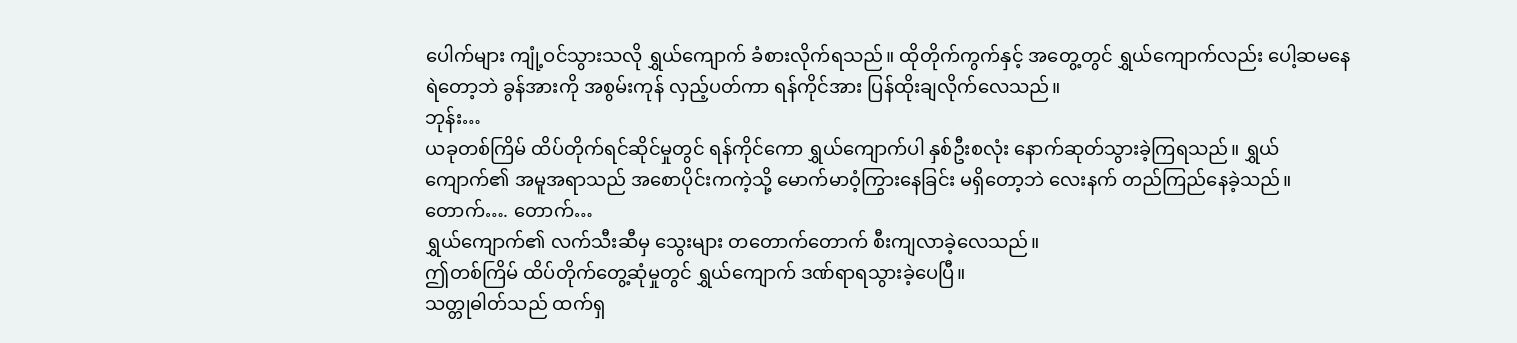ပေါက်များ ကျုံ့ဝင်သွားသလို ရွှယ်ကျောက် ခံစားလိုက်ရသည်။ ထိုတိုက်ကွက်နှင့် အတွေ့တွင် ရွှယ်ကျောက်လည်း ပေါ့ဆမနေရဲတော့ဘဲ ခွန်အားကို အစွမ်းကုန် လှည့်ပတ်ကာ ရန်ကိုင်အား ပြန်ထိုးချလိုက်လေသည်။
ဘုန်း…
ယခုတစ်ကြိမ် ထိပ်တိုက်ရင်ဆိုင်မှုတွင် ရန်ကိုင်ကော ရွှယ်ကျောက်ပါ နှစ်ဦးစလုံး နောက်ဆုတ်သွားခဲ့ကြရသည်။ ရွှယ်ကျောက်၏ အမူအရာသည် အစောပိုင်းကကဲ့သို့ မောက်မာဝံ့ကြွားနေခြင်း မရှိတော့ဘဲ လေးနက် တည်ကြည်နေခဲ့သည်။
တောက်…. တောက်…
ရွှယ်ကျောက်၏ လက်သီးဆီမှ သွေးများ တတောက်တောက် စီးကျလာခဲ့လေသည်။
ဤတစ်ကြိမ် ထိပ်တိုက်တွေ့ဆုံမှုတွင် ရွှယ်ကျောက် ဒဏ်ရာရသွားခဲ့ပေပြီ။
သတ္တုဓါတ်သည် ထက်ရှ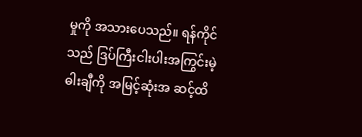မှုကို အသားပေသည်။ ရန်ကိုင်သည် ဒြပ်ကြီးငါးပါးအကြွင်းမဲ့ဓါးချီကို အမြင့်ဆုံးအ ဆင့်ထိ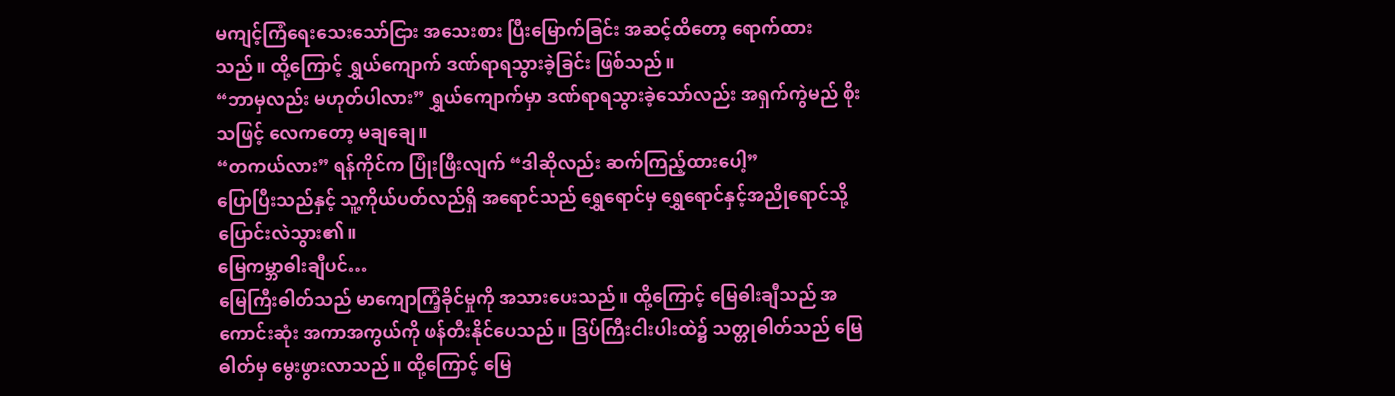မကျင့်ကြံရေးသေးသော်ငြား အသေးစား ပြီးမြောက်ခြင်း အဆင့်ထိတော့ ရောက်ထားသည်။ ထို့ကြောင့် ရွှယ်ကျောက် ဒဏ်ရာရသွားခဲ့ခြင်း ဖြစ်သည်။
“ဘာမှလည်း မဟုတ်ပါလား” ရွှယ်ကျောက်မှာ ဒဏ်ရာရသွားခဲ့သော်လည်း အရှက်ကွဲမည် စိုးသဖြင့် လေကတော့ မချချေ။
“တကယ်လား” ရန်ကိုင်က ပြုံးဖြီးလျက် “ဒါဆိုလည်း ဆက်ကြည့်ထားပေါ့”
ပြောပြီးသည်နှင့် သူ့ကိုယ်ပတ်လည်ရှိ အရောင်သည် ရွှေရောင်မှ ရွှေရောင်နှင့်အညိုရောင်သို့ ပြောင်းလဲသွား၏။
မြေကမ္ဘာဓါးချီပင်…
မြေကြီးဓါတ်သည် မာကျောကြံ့ခိုင်မှုကို အသားပေးသည်။ ထို့ကြောင့် မြေဓါးချီသည် အကောင်းဆုံး အကာအကွယ်ကို ဖန်တီးနိုင်ပေသည်။ ဒြပ်ကြီးငါးပါးထဲ၌ သတ္တုဓါတ်သည် မြေဓါတ်မှ မွေးဖွားလာသည်။ ထို့ကြောင့် မြေ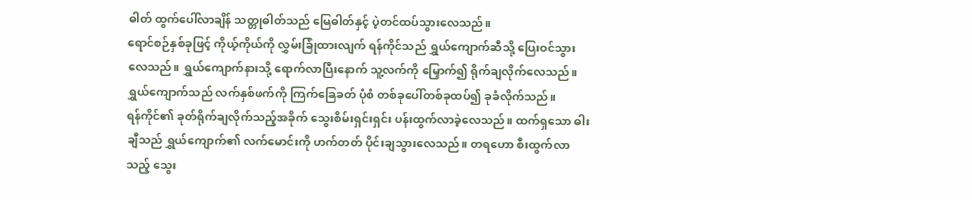ဓါတ် ထွက်ပေါ်လာချိန် သတ္တုဓါတ်သည် မြေဓါတ်နှင့် ပဲ့တင်ထပ်သွားလေသည်။
ရောင်စဉ်နှစ်ခုဖြင့် ကိုယ့်ကိုယ်ကို လွှမ်းခြုံထားလျက် ရန်ကိုင်သည် ရွှယ်ကျောက်ဆီသို့ ပြေးဝင်သွားလေသည်။ ရွှယ်ကျောက်နားသို့ ရောက်လာပြီးနောက် သူ့လက်ကို မြှောက်၍ ရိုက်ချလိုက်လေသည်။
ရွှယ်ကျောက်သည် လက်နှစ်ဖက်ကို ကြက်ခြေခတ် ပုံစံ တစ်ခုပေါ်တစ်ခုထပ်၍ ခုခံလိုက်သည်။
ရန်ကိုင်၏ ခုတ်ရိုက်ချလိုက်သည့်အခိုက် သွေးစိမ်းရှင်းရှင်း ပန်းထွက်လာခဲ့လေသည်။ ထက်ရှသော ဓါးချီသည် ရွှယ်ကျောက်၏ လက်မောင်းကို ဟက်တတ် ပိုင်းချသွားလေသည်။ တရဟော စီးထွက်လာသည့် သွေး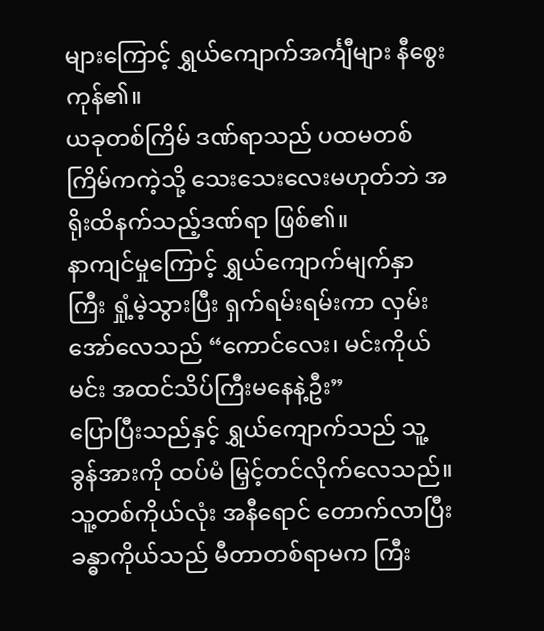များကြောင့် ရွှယ်ကျောက်အင်္ကျီများ နီစွေးကုန်၏။
ယခုတစ်ကြိမ် ဒဏ်ရာသည် ပထမတစ်ကြိမ်ကကဲ့သို့ သေးသေးလေးမဟုတ်ဘဲ အရိုးထိနက်သည့်ဒဏ်ရာ ဖြစ်၏။
နာကျင်မှုကြောင့် ရွှယ်ကျောက်မျက်နှာကြီး ရှုံ့မဲ့သွားပြီး ရှက်ရမ်းရမ်းကာ လှမ်းအော်လေသည် “ကောင်လေး၊ မင်းကိုယ်မင်း အထင်သိပ်ကြီးမနေနဲ့ဦး”
ပြောပြီးသည်နှင့် ရွှယ်ကျောက်သည် သူ့ခွန်အားကို ထပ်မံ မြှင့်တင်လိုက်လေသည်။ သူ့တစ်ကိုယ်လုံး အနီရောင် တောက်လာပြီး ခန္ဓာကိုယ်သည် မီတာတစ်ရာမက ကြီး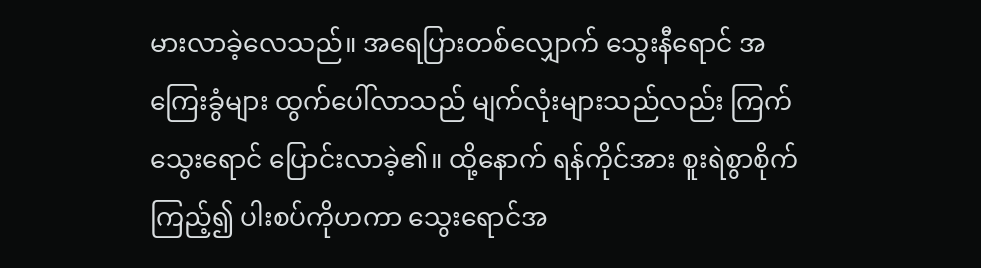မားလာခဲ့လေသည်။ အရေပြားတစ်လျှောက် သွေးနီရောင် အကြေးခွံများ ထွက်ပေါ်လာသည် မျက်လုံးများသည်လည်း ကြက်သွေးရောင် ပြောင်းလာခဲ့၏။ ထို့နောက် ရန်ကိုင်အား စူးရဲစွာစိုက်ကြည့်၍ ပါးစပ်ကိုဟကာ သွေးရောင်အ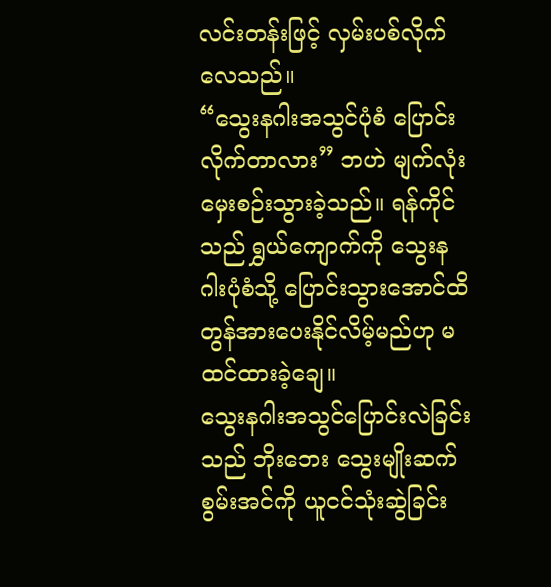လင်းတန်းဖြင့် လှမ်းပစ်လိုက်လေသည်။
“သွေးနဂါးအသွင်ပုံစံ ပြောင်းလိုက်တာလား” ဘဟဲ မျက်လုံးမှေးစဉ်းသွားခဲ့သည်။ ရန်ကိုင်သည် ရွှယ်ကျောက်ကို သွေးနဂါးပုံစံသို့ ပြောင်းသွားအောင်ထိ တွန်အားပေးနိုင်လိမ့်မည်ဟု မထင်ထားခဲ့ချေ။
သွေးနဂါးအသွင်ပြောင်းလဲခြင်းသည် ဘိုးဘေး သွေးမျိုးဆက်စွမ်းအင်ကို ယူငင်သုံးဆွဲခြင်း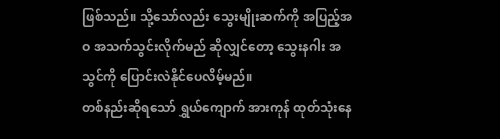ဖြစ်သည်။ သို့သော်လည်း သွေးမျိုးဆက်ကို အပြည့်အဝ အသက်သွင်းလိုက်မည် ဆိုလျှင်တော့ သွေးနဂါး အသွင်ကို ပြောင်းလဲနိုင်ပေလိမ့်မည်။
တစ်နည်းဆိုရသော် ရွှယ်ကျောက် အားကုန် ထုတ်သုံးနေ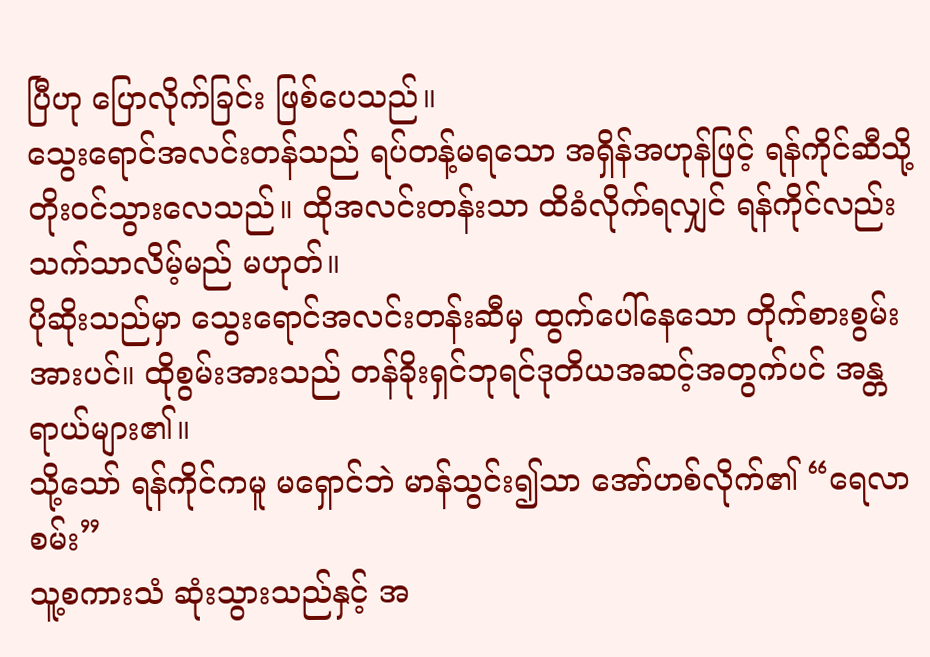ပြီဟု ပြောလိုက်ခြင်း ဖြစ်ပေသည်။
သွေးရောင်အလင်းတန်သည် ရပ်တန့်မရသော အရှိန်အဟုန်ဖြင့် ရန်ကိုင်ဆီသို့ တိုးဝင်သွားလေသည်။ ထိုအလင်းတန်းသာ ထိခံလိုက်ရလျှင် ရန်ကိုင်လည်း သက်သာလိမ့်မည် မဟုတ်။
ပိုဆိုးသည်မှာ သွေးရောင်အလင်းတန်းဆီမှ ထွက်ပေါ်နေသော တိုက်စားစွမ်းအားပင်။ ထိုစွမ်းအားသည် တန်ခိုးရှင်ဘုရင်ဒုတိယအဆင့်အတွက်ပင် အန္တရာယ်များ၏။
သို့သော် ရန်ကိုင်ကမူ မရှောင်ဘဲ မာန်သွင်း၍သာ အော်ဟစ်လိုက်၏ “ရေလာစမ်း”
သူ့စကားသံ ဆုံးသွားသည်နှင့် အ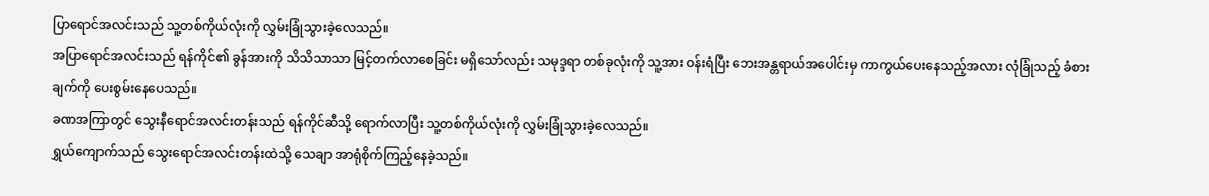ပြာရောင်အလင်းသည် သူ့တစ်ကိုယ်လုံးကို လွှမ်းခြုံသွားခဲ့လေသည်။
အပြာရောင်အလင်းသည် ရန်ကိုင်၏ ခွန်အားကို သိသိသာသာ မြင့်တက်လာစေခြင်း မရှိသော်လည်း သမုဒ္ဒရာ တစ်ခုလုံးကို သူ့အား ဝန်းရံပြီး ဘေးအန္တရာယ်အပေါင်းမှ ကာကွယ်ပေးနေသည့်အလား လုံခြုံသည့် ခံစားချက်ကို ပေးစွမ်းနေပေသည်။
ခဏအကြာတွင် သွေးနီရောင်အလင်းတန်းသည် ရန်ကိုင်ဆီသို့ ရောက်လာပြီး သူ့တစ်ကိုယ်လုံးကို လွှမ်းခြုံသွားခဲ့လေသည်။
ရွှယ်ကျောက်သည် သွေးရောင်အလင်းတန်းထဲသို့ သေချာ အာရုံစိုက်ကြည့်နေခဲ့သည်။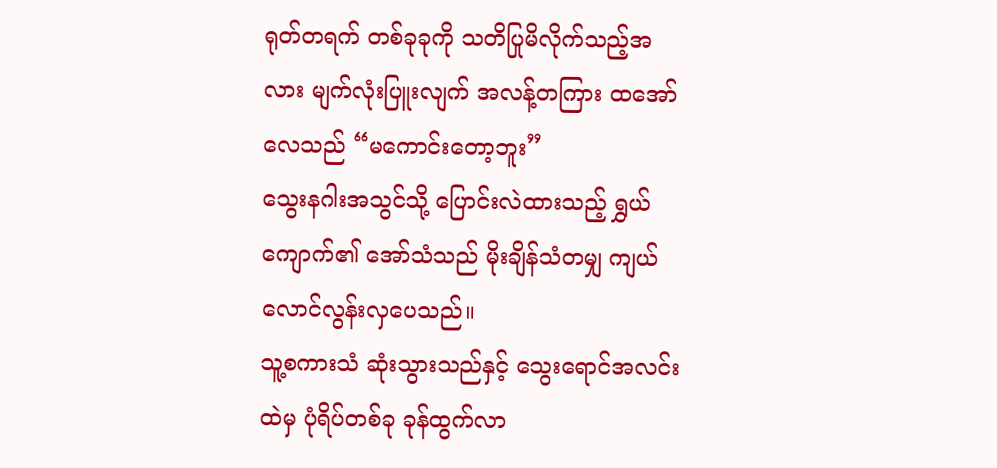ရုတ်တရက် တစ်ခုခုကို သတိပြုမိလိုက်သည့်အလား မျက်လုံးပြူးလျက် အလန့်တကြား ထအော်လေသည် “မကောင်းတော့ဘူး”
သွေးနဂါးအသွင်သို့ ပြောင်းလဲထားသည့် ရွှယ်ကျောက်၏ အော်သံသည် မိုးချိန်သံတမျှ ကျယ်လောင်လွန်းလှပေသည်။
သူ့စကားသံ ဆုံးသွားသည်နှင့် သွေးရောင်အလင်းထဲမှ ပုံရိပ်တစ်ခု ခုန်ထွက်လာ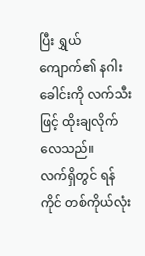ပြီး ရွှယ်ကျောက်၏ နဂါးခေါင်းကို လက်သီးဖြင့် ထိုးချလိုက်လေသည်။
လက်ရှိတွင် ရန်ကိုင် တစ်ကိုယ်လုံး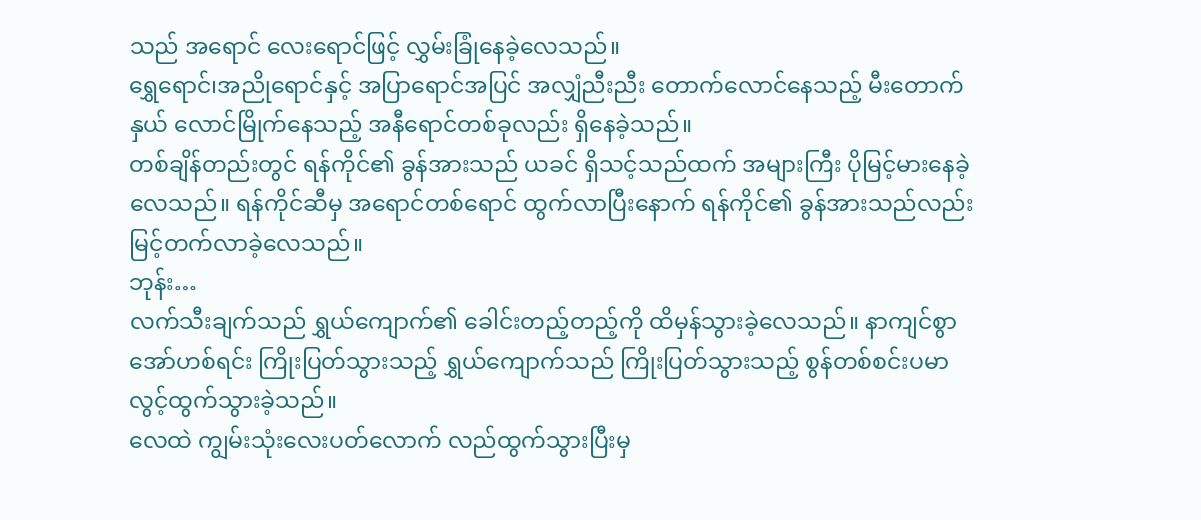သည် အရောင် လေးရောင်ဖြင့် လွှမ်းခြုံနေခဲ့လေသည်။
ရွှေရောင်၊အညိုရောင်နှင့် အပြာရောင်အပြင် အလျှံညီးညီး တောက်လောင်နေသည့် မီးတောက်နှယ် လောင်မြိုက်နေသည့် အနီရောင်တစ်ခုလည်း ရှိနေခဲ့သည်။
တစ်ချိန်တည်းတွင် ရန်ကိုင်၏ ခွန်အားသည် ယခင် ရှိသင့်သည်ထက် အများကြီး ပိုမြင့်မားနေခဲ့လေသည်။ ရန်ကိုင်ဆီမှ အရောင်တစ်ရောင် ထွက်လာပြီးနောက် ရန်ကိုင်၏ ခွန်အားသည်လည်း မြင့်တက်လာခဲ့လေသည်။
ဘုန်း…
လက်သီးချက်သည် ရွှယ်ကျောက်၏ ခေါင်းတည့်တည့်ကို ထိမှန်သွားခဲ့လေသည်။ နာကျင်စွာ အော်ဟစ်ရင်း ကြိုးပြတ်သွားသည့် ရွှယ်ကျောက်သည် ကြိုးပြတ်သွားသည့် စွန်တစ်စင်းပမာ လွင့်ထွက်သွားခဲ့သည်။
လေထဲ ကျွမ်းသုံးလေးပတ်လောက် လည်ထွက်သွားပြီးမှ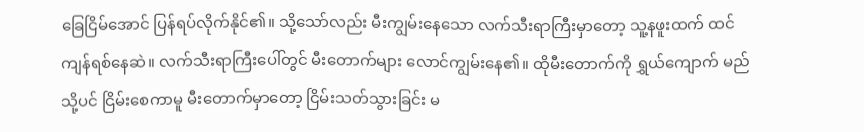ခြေငြိမ်အောင် ပြန်ရပ်လိုက်နိုင်၏။ သို့သော်လည်း မီးကျွမ်းနေသော လက်သီးရာကြီးမှာတော့ သူ့နဖူးထက် ထင်ကျန်ရစ်နေဆဲ။ လက်သီးရာကြီးပေါ်တွင် မီးတောက်များ လောင်ကျွမ်းနေ၏။ ထိုမီးတောက်ကို ရွှယ်ကျောက် မည်သို့ပင် ငြိမ်းစေကာမူ မီးတောက်မှာတော့ ငြိမ်းသတ်သွားခြင်း မ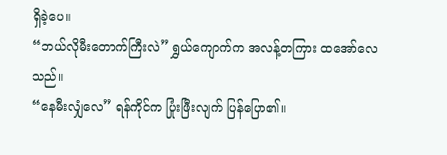ရှိခဲ့ပေ။
“ဘယ်လိုမီးတောက်ကြီးလဲ” ရွှယ်ကျောက်က အလန့်တကြား ထအော်လေသည်။
“နေမီးလျှံလေ” ရန်ကိုင်က ပြုံးဖြီးလျက် ပြန်ပြော၏။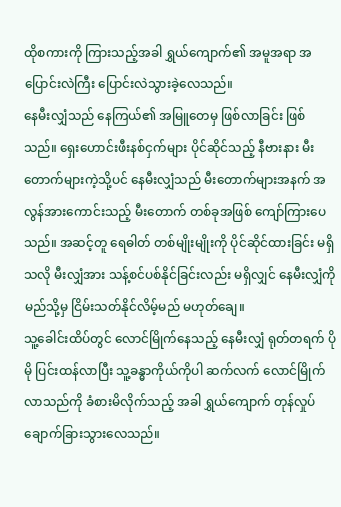ထိုစကားကို ကြားသည့်အခါ ရွှယ်ကျောက်၏ အမူအရာ အပြောင်းလဲကြီး ပြောင်းလဲသွားခဲ့လေသည်။
နေမီးလျှံသည် နေကြယ်၏ အမြူတေမှ ဖြစ်လာခြင်း ဖြစ်သည်။ ရှေးဟောင်းဖီးနစ်ငှက်များ ပိုင်ဆိုင်သည့် နီဗားနား မီးတောက်များကဲ့သို့ပင် နေမီးလျှံသည် မီးတောက်များအနက် အလွန်အားကောင်းသည့် မီးတောက် တစ်ခုအဖြစ် ကျော်ကြားပေသည်။ အဆင့်တူ ရေဓါတ် တစ်မျိုးမျိုးကို ပိုင်ဆိုင်ထားခြင်း မရှိသလို မီးလျှံအား သန့်စင်ပစ်နိုင်ခြင်းလည်း မရှိလျှင် နေမီးလျှံကို မည်သို့မှ ငြိမ်းသတ်နိုင်လိမ့်မည် မဟုတ်ချေ။
သူ့ခေါင်းထိပ်တွင် လောင်မြိုက်နေသည့် နေမီးလျှံ ရုတ်တရက် ပိုမို ပြင်းထန်လာပြီး သူ့ခန္ဓာကိုယ်ကိုပါ ဆက်လက် လောင်မြိုက်လာသည်ကို ခံစားမိလိုက်သည့် အခါ ရွှယ်ကျောက် တုန်လှုပ်ချောက်ခြားသွားလေသည်။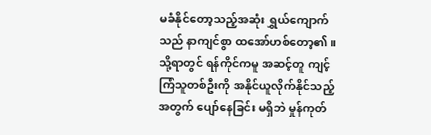မခံနိုင်တော့သည့်အဆုံး ရွှယ်ကျောက်သည် နာကျင်စွာ ထအော်ဟစ်တော့၏။
သို့ရာတွင် ရန်ကိုင်ကမူ အဆင့်တူ ကျင့်ကြံသူတစ်ဦးကို အနိုင်ယူလိုက်နိုင်သည့်အတွက် ပျော်နေခြင်း မရှိဘဲ မှုန်ကုတ်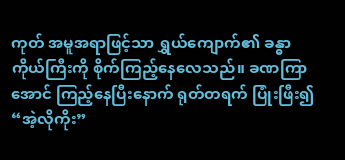ကုတ် အမူအရာဖြင့်သာ ရွှယ်ကျောက်၏ ခန္ဓာကိုယ်ကြီးကို စိုက်ကြည့်နေလေသည်။ ခဏကြာအောင် ကြည့်နေပြီးနောက် ရုတ်တရက် ပြုံးဖြီး၍ “အဲ့လိုကိုး”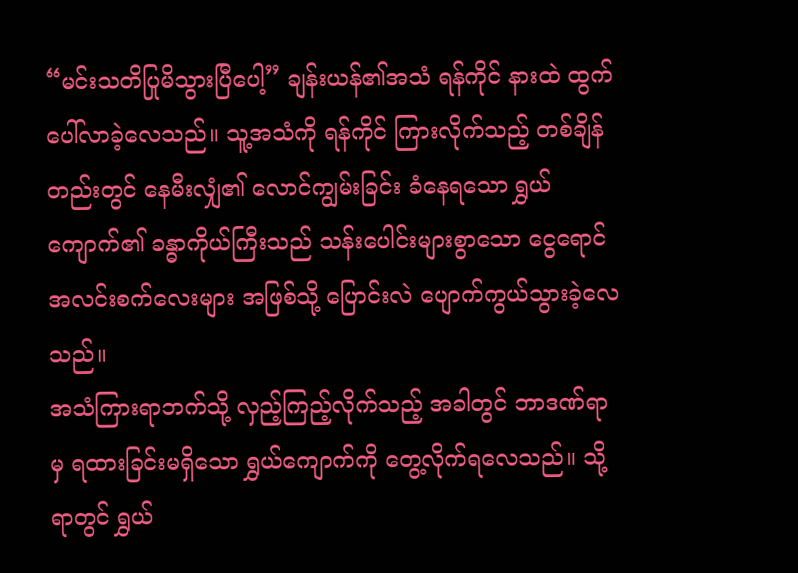“မင်းသတိပြုမိသွားပြီပေါ့” ချန်းယန်၏အသံ ရန်ကိုင် နားထဲ ထွက်ပေါ်လာခဲ့လေသည်။ သူ့အသံကို ရန်ကိုင် ကြားလိုက်သည့် တစ်ချိန်တည်းတွင် နေမီးလျှံ၏ လောင်ကျွမ်းခြင်း ခံနေရသော ရွှယ်ကျောက်၏ ခန္ဓာကိုယ်ကြီးသည် သန်းပေါင်းများစွာသော ငွေရောင်အလင်းစက်လေးများ အဖြစ်သို့ ပြောင်းလဲ ပျောက်ကွယ်သွားခဲ့လေသည်။
အသံကြားရာဘက်သို့ လှည့်ကြည့်လိုက်သည့် အခါတွင် ဘာဒဏ်ရာမှ ရထားခြင်းမရှိသော ရွှယ်ကျောက်ကို တွေ့လိုက်ရလေသည်။ သို့ရာတွင် ရွှယ်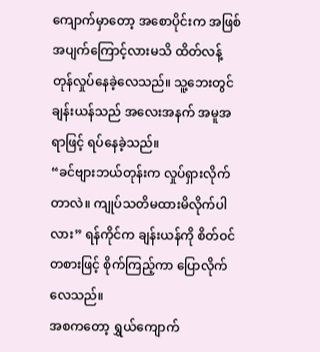ကျောက်မှာတော့ အစောပိုင်းက အဖြစ်အပျက်ကြောင့်လားမသိ ထိတ်လန့် တုန်လှုပ်နေခဲ့လေသည်။ သူ့ဘေးတွင် ချန်းယန်သည် အလေးအနက် အမူအရာဖြင့် ရပ်နေခဲ့သည်။
“ခင်ဗျားဘယ်တုန်းက လှုပ်ရှားလိုက်တာလဲ။ ကျုပ်သတိမထားမိလိုက်ပါလား” ရန်ကိုင်က ချန်းယန်ကို စိတ်ဝင်တစားဖြင့် စိုက်ကြည့်ကာ ပြောလိုက်လေသည်။
အစကတော့ ရွှယ်ကျောက်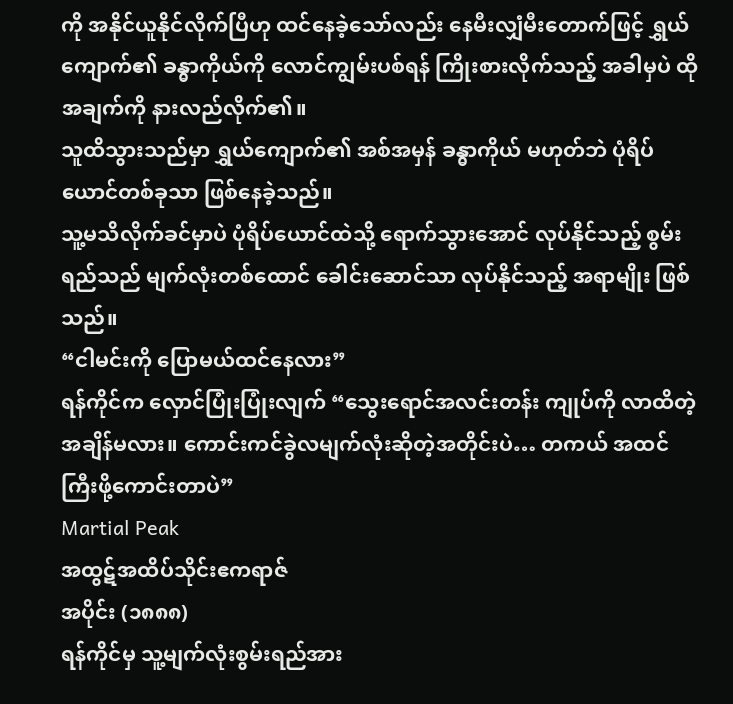ကို အနိုင်ယူနိုင်လိုက်ပြီဟု ထင်နေခဲ့သော်လည်း နေမီးလျှံမီးတောက်ဖြင့် ရွှယ်ကျောက်၏ ခန္ဓာကိုယ်ကို လောင်ကျွမ်းပစ်ရန် ကြိုးစားလိုက်သည့် အခါမှပဲ ထိုအချက်ကို နားလည်လိုက်၏။
သူထိသွားသည်မှာ ရွှယ်ကျောက်၏ အစ်အမှန် ခန္ဓာကိုယ် မဟုတ်ဘဲ ပုံရိပ်ယောင်တစ်ခုသာ ဖြစ်နေခဲ့သည်။
သူ့မသိလိုက်ခင်မှာပဲ ပုံရိပ်ယောင်ထဲသို့ ရောက်သွားအောင် လုပ်နိုင်သည့် စွမ်းရည်သည် မျက်လုံးတစ်ထောင် ခေါင်းဆောင်သာ လုပ်နိုင်သည့် အရာမျိုး ဖြစ်သည်။
“ငါမင်းကို ပြောမယ်ထင်နေလား”
ရန်ကိုင်က လှောင်ပြုံးပြုံးလျက် “သွေးရောင်အလင်းတန်း ကျုပ်ကို လာထိတဲ့အချိန်မလား။ ကောင်းကင်ခွဲလမျက်လုံးဆိုတဲ့အတိုင်းပဲ… တကယ် အထင်ကြီးဖို့ကောင်းတာပဲ”
Martial Peak
အထွဋ်အထိပ်သိုင်းဧကရာဇ်
အပိုင်း (၁၈၈၈)
ရန်ကိုင်မှ သူ့မျက်လုံးစွမ်းရည်အား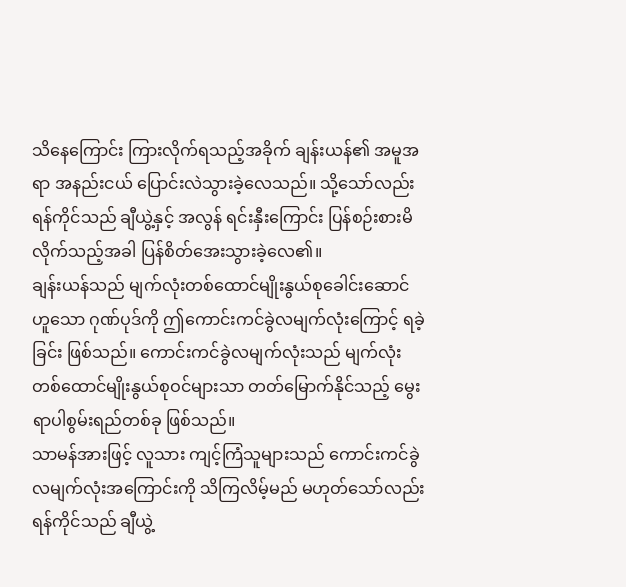သိနေကြောင်း ကြားလိုက်ရသည့်အခိုက် ချန်းယန်၏ အမူအရာ အနည်းငယ် ပြောင်းလဲသွားခဲ့လေသည်။ သို့သော်လည်း ရန်ကိုင်သည် ချီယွဲ့နှင့် အလွန် ရင်းနှီးကြောင်း ပြန်စဉ်းစားမိလိုက်သည့်အခါ ပြန်စိတ်အေးသွားခဲ့လေ၏။
ချန်းယန်သည် မျက်လုံးတစ်ထောင်မျိုးနွယ်စုခေါင်းဆောင် ဟူသော ဂုဏ်ပုဒ်ကို ဤကောင်းကင်ခွဲလမျက်လုံးကြောင့် ရခဲ့ခြင်း ဖြစ်သည်။ ကောင်းကင်ခွဲလမျက်လုံးသည် မျက်လုံးတစ်ထောင်မျိုးနွယ်စုဝင်များသာ တတ်မြောက်နိုင်သည့် မွေးရာပါစွမ်းရည်တစ်ခု ဖြစ်သည်။
သာမန်အားဖြင့် လူသား ကျင့်ကြံသူများသည် ကောင်းကင်ခွဲလမျက်လုံးအကြောင်းကို သိကြလိမ့်မည် မဟုတ်သော်လည်း ရန်ကိုင်သည် ချီယွဲ့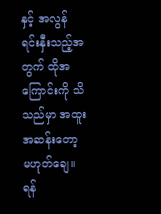နှင့် အလွန် ရင်းနှီးသည့်အတွက် ထိုအကြောင်းကို သိသည်မှာ အထူးအဆန်းတော့ မဟုတ်ချေ။
ရန်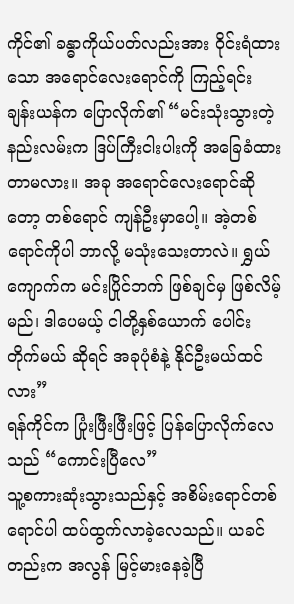ကိုင်၏ ခန္ဓာကိုယ်ပတ်လည်းအား ဝိုင်းရံထားသော အရောင်လေးရောင်ကို ကြည့်ရင်း ချန်းယန်က ပြောလိုက်၏ “မင်းသုံးသွားတဲ့ နည်းလမ်းက ဒြပ်ကြီးငါးပါးကို အခြေခံထားတာမလား။ အခု အရောင်လေးရောင်ဆိုတော့ တစ်ရောင် ကျန်ဦးမှာပေါ့။ အဲ့တစ်ရောင်ကိုပါ ဘာလို့ မသုံးသေးတာလဲ။ ရွှယ်ကျောက်က မင်းပြိုင်ဘက် ဖြစ်ချင်မှ ဖြစ်လိမ့်မည်၊ ဒါပေမယ့် ငါတို့နှစ်ယောက် ပေါင်းတိုက်မယ် ဆိုရင် အခုပုံစံနဲ့ နိုင်ဦးမယ်ထင်လား”
ရန်ကိုင်က ပြုံးဖြီးဖြီးဖြင့် ပြန်ပြောလိုက်လေသည် “ကောင်းပြီလေ”
သူ့စကားဆုံးသွားသည်နှင့် အစိမ်းရောင်တစ်ရောင်ပါ ထပ်ထွက်လာခဲ့လေသည်။ ယခင်တည်းက အလွန် မြင့်မားနေခဲ့ပြီ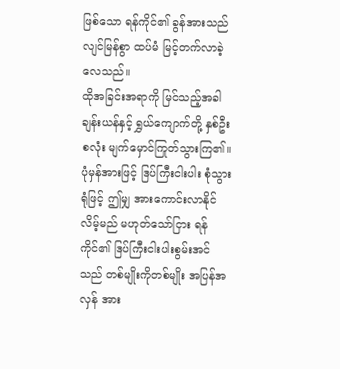ဖြစ်သော ရန်ကိုင်၏ ခွန်အားသည် လျင်မြန်စွာ ထပ်မံ မြင့်တက်လာခဲ့လေသည်။
ထိုအခြင်းအရာကို မြင်သည့်အခါ ချန်းယန်နှင့် ရွှယ်ကျောက်တို့ နှစ်ဦးစလုံး မျက်မှောင်ကြုတ်သွားကြ၏။
ပုံမှန်အားဖြင့် ဒြပ်ကြီးငါးပါး စုံသွားရုံဖြင့် ဤမျှ အားကောင်းလာနိုင်လိမ့်မည် မဟုတ်သော်ငြား ရန်ကိုင်၏ ဒြပ်ကြီးငါးပါးစွမ်းအင်သည် တစ်မျိုးကိုတစ်မျိုး အပြန်အလှန် အား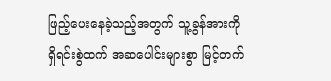ဖြည့်ပေးနေခဲ့သည့်အတွက် သူ့ခွန်အားကို ရှိရင်းစွဲထက် အဆပေါင်းများစွာ မြင့်တက်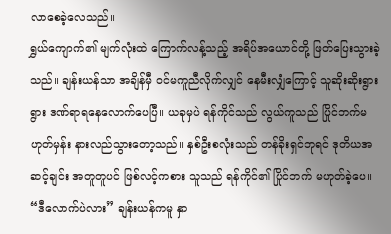လာစေခဲ့လေသည်။
ရွှယ်ကျောက်၏ မျက်လုံးထဲ ကြောက်လန့်သည့် အရိပ်အယောင်တို့ ဖြတ်ပြေးသွားခဲ့သည်။ ချန်းယန်သာ အချိန်မှီ ဝင်မကူညီလိုက်လျှင် နေမီးလျှံကြောင့် သူဆိုးဆိုးရွားရွား ဒဏ်ရာရနေလောက်ပေပြီ။ ယခုမှပဲ ရန်ကိုင်သည် လွယ်ကူသည် ပြိုင်ဘက်မဟုတ်မှန်း နားလည်သွားတော့သည်။ နှစ်ဦးစလုံးသည် တန်ခိုးရှင်ဘုရင် ဒုတိယအဆင့်ချင်း အတူတူပင် ဖြစ်လင့်ကစား သူသည် ရန်ကိုင်၏ ပြိုင်ဘက် မဟုတ်ခဲ့ပေ။
“ဒီလောက်ပဲလား” ချန်းယန်ကမူ နှာ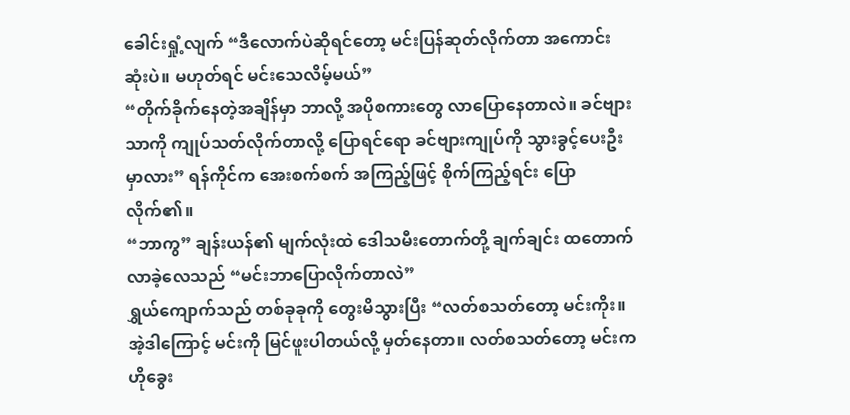ခေါင်းရှုံ့လျက် “ဒီလောက်ပဲဆိုရင်တော့ မင်းပြန်ဆုတ်လိုက်တာ အကောင်းဆုံးပဲ။ မဟုတ်ရင် မင်းသေလိမ့်မယ်”
“တိုက်ခိုက်နေတဲ့အချိန်မှာ ဘာလို့ အပိုစကားတွေ လာပြောနေတာလဲ။ ခင်ဗျားသာကို ကျုပ်သတ်လိုက်တာလို့ ပြောရင်ရော ခင်ဗျားကျုပ်ကို သွားခွင့်ပေးဦးမှာလား” ရန်ကိုင်က အေးစက်စက် အကြည့်ဖြင့် စိုက်ကြည့်ရင်း ပြောလိုက်၏။
“ဘာကွ” ချန်းယန်၏ မျက်လုံးထဲ ဒေါသမီးတောက်တို့ ချက်ချင်း ထတောက်လာခဲ့လေသည် “မင်းဘာပြောလိုက်တာလဲ”
ရွှယ်ကျောက်သည် တစ်ခုခုကို တွေးမိသွားပြီး “လတ်စသတ်တော့ မင်းကိုး။ အဲ့ဒါကြောင့် မင်းကို မြင်ဖူးပါတယ်လို့ မှတ်နေတာ။ လတ်စသတ်တော့ မင်းက ဟိုခွေး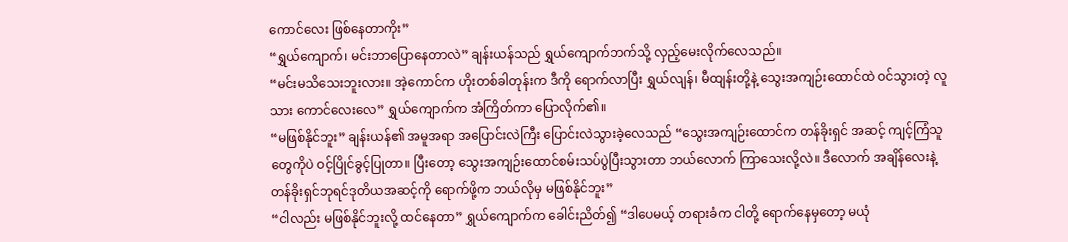ကောင်လေး ဖြစ်နေတာကိုး”
“ရွှယ်ကျောက်၊ မင်းဘာပြောနေတာလဲ” ချန်းယန်သည် ရွှယ်ကျောက်ဘက်သို့ လှည့်မေးလိုက်လေသည်။
“မင်းမသိသေးဘူးလား။ အဲ့ကောင်က ဟိုးတစ်ခါတုန်းက ဒီကို ရောက်လာပြီး ရွှယ်လျန်၊ မီထျန်းတို့နဲ့ သွေးအကျဉ်းထောင်ထဲ ဝင်သွားတဲ့ လူသား ကောင်လေးလေ” ရွှယ်ကျောက်က အံကြိတ်ကာ ပြောလိုက်၏။
“မဖြစ်နိုင်ဘူး” ချန်းယန်၏ အမူအရာ အပြောင်းလဲကြီး ပြောင်းလဲသွားခဲ့လေသည် “သွေးအကျဉ်းထောင်က တန်ခိုးရှင် အဆင့် ကျင့်ကြံသူတွေကိုပဲ ဝင့်ပြိုင်ခွင့်ပြုတာ။ ပြီးတော့ သွေးအကျဉ်းထောင်စမ်းသပ်ပွဲပြီးသွားတာ ဘယ်လောက် ကြာသေးလို့လဲ။ ဒီလောက် အချိန်လေးနဲ့ တန်ခိုးရှင်ဘုရင်ဒုတိယအဆင့်ကို ရောက်ဖို့က ဘယ်လိုမှ မဖြစ်နိုင်ဘူး”
“ငါလည်း မဖြစ်နိုင်ဘူးလို့ ထင်နေတာ” ရွှယ်ကျောက်က ခေါင်းညိတ်၍ “ဒါပေမယ့် တရားခံက ငါတို့ ရောက်နေမှတော့ မယုံ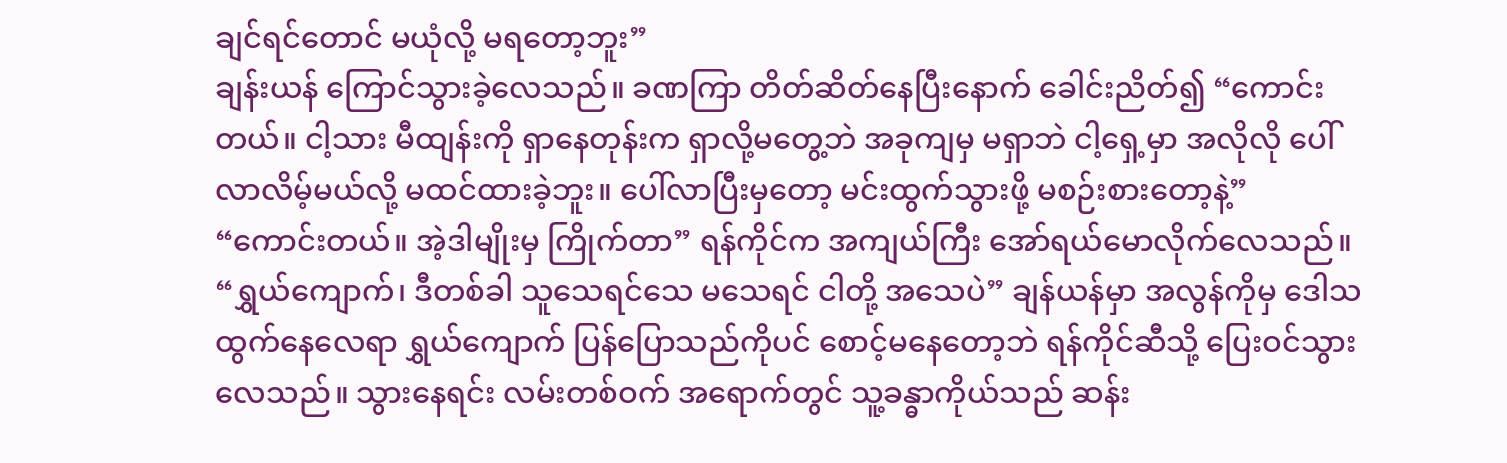ချင်ရင်တောင် မယုံလို့ မရတော့ဘူး”
ချန်းယန် ကြောင်သွားခဲ့လေသည်။ ခဏကြာ တိတ်ဆိတ်နေပြီးနောက် ခေါင်းညိတ်၍ “ကောင်းတယ်။ ငါ့သား မီထျန်းကို ရှာနေတုန်းက ရှာလို့မတွေ့ဘဲ အခုကျမှ မရှာဘဲ ငါ့ရှေ့မှာ အလိုလို ပေါ်လာလိမ့်မယ်လို့ မထင်ထားခဲ့ဘူး။ ပေါ်လာပြီးမှတော့ မင်းထွက်သွားဖို့ မစဉ်းစားတော့နဲ့”
“ကောင်းတယ်။ အဲ့ဒါမျိုးမှ ကြိုက်တာ” ရန်ကိုင်က အကျယ်ကြီး အော်ရယ်မောလိုက်လေသည်။
“ရွှယ်ကျောက်၊ ဒီတစ်ခါ သူသေရင်သေ မသေရင် ငါတို့ အသေပဲ” ချန်ယန်မှာ အလွန်ကိုမှ ဒေါသထွက်နေလေရာ ရွှယ်ကျောက် ပြန်ပြောသည်ကိုပင် စောင့်မနေတော့ဘဲ ရန်ကိုင်ဆီသို့ ပြေးဝင်သွားလေသည်။ သွားနေရင်း လမ်းတစ်ဝက် အရောက်တွင် သူ့ခန္ဓာကိုယ်သည် ဆန်း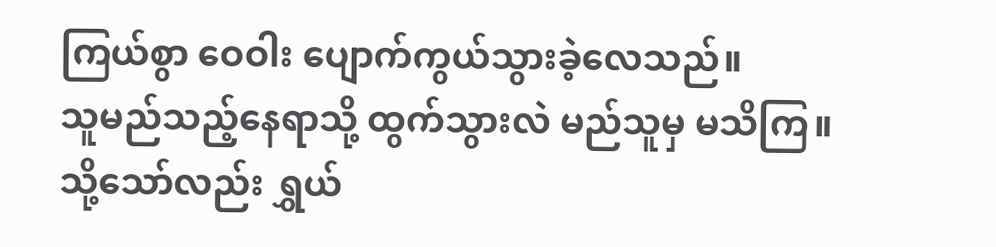ကြယ်စွာ ဝေဝါး ပျောက်ကွယ်သွားခဲ့လေသည်။
သူမည်သည့်နေရာသို့ ထွက်သွားလဲ မည်သူမှ မသိကြ။
သို့သော်လည်း ရွှယ်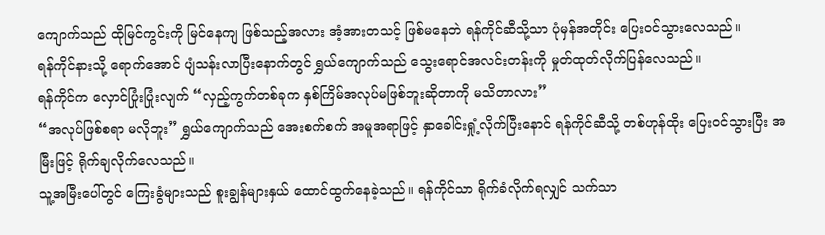ကျောက်သည် ထိုမြင်ကွင်းကို မြင်နေကျ ဖြစ်သည့်အလား အံ့အားတသင့် ဖြစ်မနေဘဲ ရန်ကိုင်ဆီသို့သာ ပုံမှန်အတိုင်း ပြေးဝင်သွားလေသည်။
ရန်ကိုင်နားသို့ ရောက်အောင် ပျံသန်းလာပြီးနောက်တွင် ရွှယ်ကျောက်သည် သွေးရောင်အလင်းတန်းကို မှုတ်ထုတ်လိုက်ပြန်လေသည်။
ရန်ကိုင်က လှောင်ပြုံးပြုံးလျက် “လှည့်ကွက်တစ်ခုက နှစ်ကြိမ်အလုပ်မဖြစ်ဘူးဆိုတာကို မသိတာလား”
“အလုပ်ဖြစ်စရာ မလိုဘူး” ရွှယ်ကျောက်သည် အေးစက်စက် အမူအရာဖြင့် နှာခေါင်းရှုံ့လိုက်ပြီးနောင် ရန်ကိုင်ဆီသို့ တစ်ဟုန်ထိုး ပြေးဝင်သွားပြီး အမြီးဖြင့် ရိုက်ချလိုက်လေသည်။
သူ့အမြီးပေါ်တွင် ကြေးခွံများသည် စူးချွန်များနှယ် ထောင်ထွက်နေခဲ့သည်။ ရန်ကိုင်သာ ရိုက်ခံလိုက်ရလျှင် သက်သာ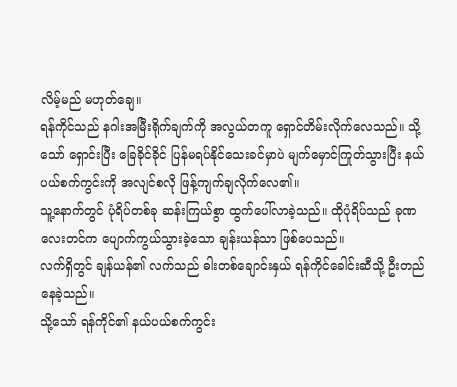လိမ့်မည် မဟုတ်ချေ။
ရန်ကိုင်သည် နဂါးအမြီးရိုက်ချက်ကို အလွယ်တကူ ရှောင်တိမ်းလိုက်လေသည်။ သို့သော် ရှောင်းပြီး ခြေခိုင်ခိုင် ပြန်မရပ်နိုင်သေးခင်မှာပဲ မျက်မှောင်ကြုတ်သွားပြီး နယ်ပယ်စက်ကွင်းကို အလျင်စလို ဖြန့်ကျက်ချလိုက်လေ၏။
သူ့နောက်တွင် ပုံရိပ်တစ်ခု ဆန်းကြယ်စွာ ထွက်ပေါ်လာခဲ့သည်။ ထိုပုံရိပ်သည် ခုဏလေးတင်က ပျောက်ကွယ်သွားခဲ့သော ချန်းယန်သာ ဖြစ်ပေသည်။
လက်ရှိတွင် ချန်ယန်၏ လက်သည် ဓါးတစ်ချောင်းနှယ် ရန်ကိုင်ခေါင်းဆီသို့ ဦးတည်နေခဲ့သည်။
သို့သော် ရန်ကိုင်၏ နယ်ပယ်စက်ကွင်း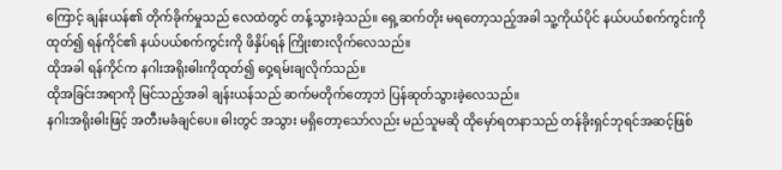ကြောင့် ချန်းယန်၏ တိုက်ခိုက်မှုသည် လေထဲတွင် တန့်သွားခဲ့သည်။ ရှေ့ဆက်တိုး မရတော့သည့်အခါ သူ့ကိုယ်ပိုင် နယ်ပယ်စက်ကွင်းကိုထုတ်၍ ရန်ကိုင်၏ နယ်ပယ်စက်ကွင်းကို ဖိနှိပ်ရန် ကြိုးစားလိုက်လေသည်။
ထိုအခါ ရန်ကိုင်က နဂါးအရိုးဓါးကိုထုတ်၍ ဝှေ့ရမ်းချလိုက်သည်။
ထိုအခြင်းအရာကို မြင်သည့်အခါ ချန်းယန်သည် ဆက်မတိုက်တော့ဘဲ ပြန်ဆုတ်သွားခဲ့လေသည်။
နဂါးအရိုးဓါးဖြင့် အတီးမခံချင်ပေ။ ဓါးတွင် အသွား မရှိတော့သော်လည်း မည်သူမဆို ထိုမှော်ရတနာသည် တန်ခိုးရှင်ဘုရင်အဆင့်ဖြစ်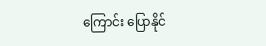ကြောင်း ပြောနိုင်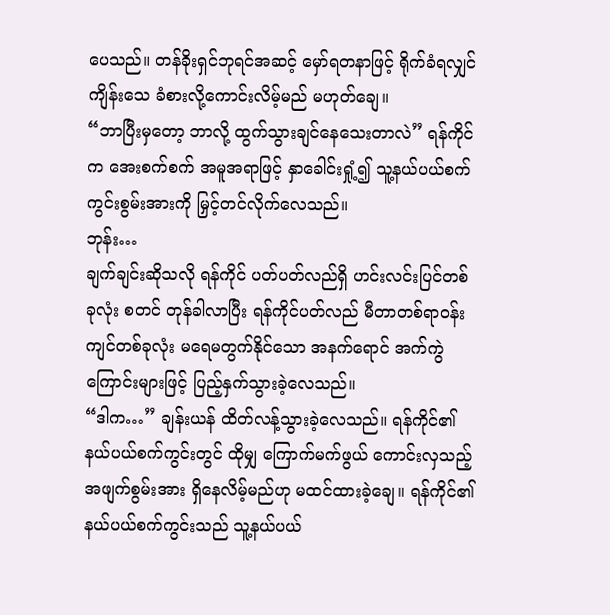ပေသည်။ တန်ခိုးရှင်ဘုရင်အဆင့် မှော်ရတနာဖြင့် ရိုက်ခံရလျှင် ကျိန်းသေ ခံစားလို့ကောင်းလိမ့်မည် မဟုတ်ချေ။
“ဘာပြီးမှတော့ ဘာလို့ ထွက်သွားချင်နေသေးတာလဲ” ရန်ကိုင်က အေးစက်စက် အမူအရာဖြင့် နှာခေါင်းရှုံ့၍ သူ့နယ်ပယ်စက်ကွင်းစွမ်းအားကို မြှင့်တင်လိုက်လေသည်။
ဘုန်း…
ချက်ချင်းဆိုသလို ရန်ကိုင် ပတ်ပတ်လည်ရှိ ဟင်းလင်းပြင်တစ်ခုလုံး စတင် တုန်ခါလာပြီး ရန်ကိုင်ပတ်လည် မီတာတစ်ရာဝန်းကျင်တစ်ခုလုံး မရေမတွက်နိုင်သော အနက်ရောင် အက်ကွဲကြောင်းများဖြင့် ပြည့်နှက်သွားခဲ့လေသည်။
“ဒါက…” ချန်းယန် ထိတ်လန့်သွားခဲ့လေသည်။ ရန်ကိုင်၏ နယ်ပယ်စက်ကွင်းတွင် ထိုမျှ ကြောက်မက်ဖွယ် ကောင်းလှသည့် အဖျက်စွမ်းအား ရှိနေလိမ့်မည်ဟု မထင်ထားခဲ့ချေ။ ရန်ကိုင်၏ နယ်ပယ်စက်ကွင်းသည် သူ့နယ်ပယ်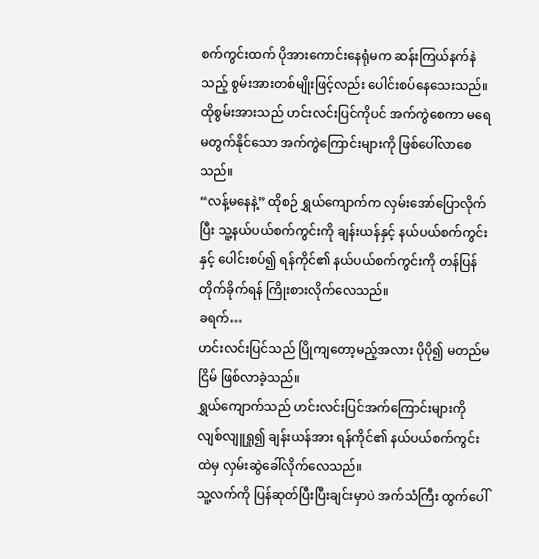စက်ကွင်းထက် ပိုအားကောင်းနေရုံမက ဆန်းကြယ်နက်နဲသည့် စွမ်းအားတစ်မျိုးဖြင့်လည်း ပေါင်းစပ်နေသေးသည်။
ထိုစွမ်းအားသည် ဟင်းလင်းပြင်ကိုပင် အက်ကွဲစေကာ မရေမတွက်နိုင်သော အက်ကွဲကြောင်းများကို ဖြစ်ပေါ်လာစေသည်။
“လန့်မနေနဲ့” ထိုစဉ် ရွှယ်ကျောက်က လှမ်းအော်ပြောလိုက်ပြီး သူ့နယ်ပယ်စက်ကွင်းကို ချန်းယန်နှင့် နယ်ပယ်စက်ကွင်းနှင့် ပေါင်းစပ်၍ ရန်ကိုင်၏ နယ်ပယ်စက်ကွင်းကို တန်ပြန်တိုက်ခိုက်ရန် ကြိုးစားလိုက်လေသည်။
ခရက်…
ဟင်းလင်းပြင်သည် ပြိုကျတော့မည့်အလား ပိုပို၍ မတည်မငြိမ် ဖြစ်လာခဲ့သည်။
ရွှယ်ကျောက်သည် ဟင်းလင်းပြင်အက်ကြောင်းများကို လျစ်လျူရှု၍ ချန်းယန်အား ရန်ကိုင်၏ နယ်ပယ်စက်ကွင်းထဲမှ လှမ်းဆွဲခေါ်လိုက်လေသည်။
သူ့လက်ကို ပြန်ဆုတ်ပြီးပြီးချင်းမှာပဲ အက်သံကြီး ထွက်ပေါ်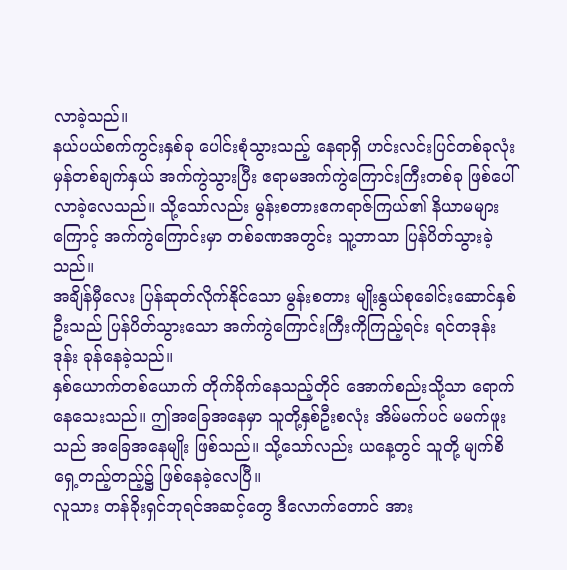လာခဲ့သည်။
နယ်ပယ်စက်ကွင်းနှစ်ခု ပေါင်းစုံသွားသည့် နေရာရှိ ဟင်းလင်းပြင်တစ်ခုလုံး မှန်တစ်ချက်နှယ် အက်ကွဲသွားပြီး ဧရာမအက်ကွဲကြောင်းကြီးတစ်ခု ဖြစ်ပေါ်လာခဲ့လေသည်။ သို့သော်လည်း မွန်းစတားဧကရာဇ်ကြယ်၏ နိယာမများကြောင့် အက်ကွဲကြောင်းမှာ တစ်ခဏအတွင်း သူ့ဘာသာ ပြန်ပိတ်သွားခဲ့သည်။
အချိန်မှီလေး ပြန်ဆုတ်လိုက်နိုင်သော မွန်းစတား မျိုးနွယ်စုခေါင်းဆောင်နှစ်ဦးသည် ပြန်ပိတ်သွားသော အက်ကွဲကြောင်းကြီးကိုကြည့်ရင်း ရင်တဒုန်းဒုန်း ခုန်နေခဲ့သည်။
နှစ်ယောက်တစ်ယောက် တိုက်ခိုက်နေသည့်တိုင် အောက်စည်းသို့သာ ရောက်နေသေးသည်။ ဤအခြေအနေမှာ သူတို့နှစ်ဦးစလုံး အိမ်မက်ပင် မမက်ဖူးသည် အခြေအနေမျိုး ဖြစ်သည်။ သို့သော်လည်း ယနေ့တွင် သူတို့ မျက်စိရှေ့တည့်တည့်၌ ဖြစ်နေခဲ့လေပြီ။
လူသား တန်ခိုးရှင်ဘုရင်အဆင့်တွေ ဒီလောက်တောင် အား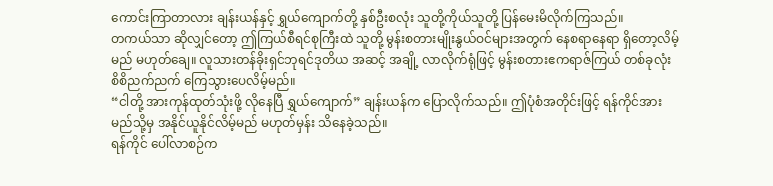ကောင်းကြာတာလား ချန်းယန်နှင့် ရွှယ်ကျောက်တို့ နှစ်ဦးစလုံး သူတို့ကိုယ်သူတို့ ပြန်မေးမိလိုက်ကြသည်။
တကယ်သာ ဆိုလျှင်တော့ ဤကြယ်စီရင်စုကြီးထဲ သူတို့ မွန်းစတားမျိုးနွယ်ဝင်များအတွက် နေစရာနေရာ ရှိတော့လိမ့်မည် မဟုတ်ချေ။ လူသားတန်ခိုးရှင်ဘုရင်ဒုတိယ အဆင့် အချို့ လာလိုက်ရုံဖြင့် မွန်းစတားဧကရာဇ်ကြယ် တစ်ခုလုံး စိစိညက်ညက် ကြေသွားပေလိမ့်မည်။
“ငါတို့ အားကုန်ထုတ်သုံးဖို့ လိုနေပြီ ရွှယ်ကျောက်” ချန်းယန်က ပြောလိုက်သည်။ ဤပုံစံအတိုင်းဖြင့် ရန်ကိုင်အား မည်သို့မှ အနိုင်ယူနိုင်လိမ့်မည် မဟုတ်မှန်း သိနေခဲ့သည်။
ရန်ကိုင် ပေါ်လာစဉ်က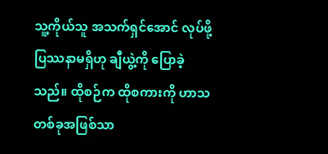သူ့ကိုယ်သူ အသက်ရှင်အောင် လုပ်ဖို့ ပြဿနာမရှိဟု ချီယွဲ့ကို ပြောခဲ့သည်။ ထိုစဉ်က ထိုစကားကို ဟာသတစ်ခုအဖြစ်သာ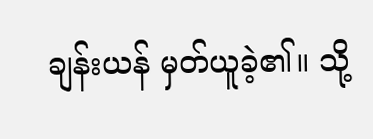ချန်းယန် မှတ်ယူခဲ့၏။ သို့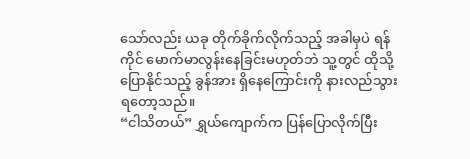သော်လည်း ယခု တိုက်ခိုက်လိုက်သည့် အခါမှပဲ ရန်ကိုင် မောက်မာလွန်းနေခြင်းမဟုတ်ဘဲ သူ့တွင် ထိုသို့ ပြောနိုင်သည့် ခွန်အား ရှိနေကြောင်းကို နားလည်သွားရတော့သည်။
“ငါသိတယ်” ရွှယ်ကျောက်က ပြန်ပြောလိုက်ပြီး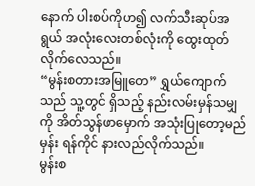နောက် ပါးစပ်ကိုဟ၍ လက်သီးဆုပ်အရွယ် အလုံးလေးတစ်လုံးကို ထွေးထုတ်လိုက်လေသည်။
“မွန်းစတားအမြူတေ” ရွှယ်ကျောက်သည် သူ့တွင် ရှိသည့် နည်းလမ်းမှန်သမျှကို အိတ်သွန်ဖာမှောက် အသုံးပြုတော့မည်မှန်း ရန်ကိုင် နားလည်လိုက်သည်။
မွန်းစ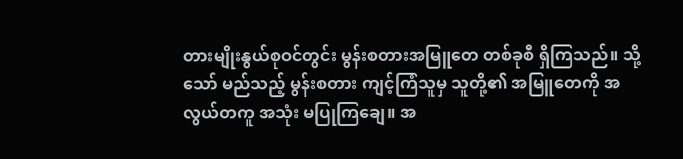တားမျိုးနွယ်စုဝင်တွင်း မွန်းစတားအမြူတေ တစ်ခုစီ ရှိကြသည်။ သို့သော် မည်သည့် မွန်းစတား ကျင့်ကြံသူမှ သူတို့၏ အမြူတေကို အလွယ်တကူ အသုံး မပြုကြချေ။ အ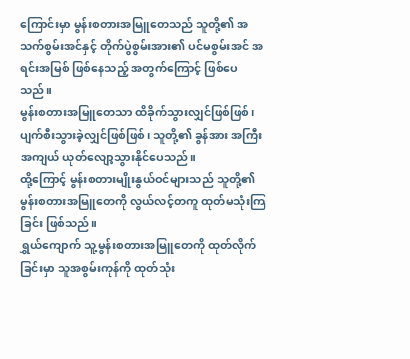ကြောင်းမှာ မွန်းစတားအမြူတေသည် သူတို့၏ အသက်စွမ်းအင်နှင့် တိုက်ပွဲစွမ်းအား၏ ပင်မစွမ်းအင် အရင်းအမြစ် ဖြစ်နေသည့် အတွက်ကြောင့် ဖြစ်ပေသည်။
မွန်းစတားအမြူတေသာ ထိခိုက်သွားလျှင်ဖြစ်ဖြစ်၊ ပျက်စီးသွားခဲ့လျှင်ဖြစ်ဖြစ်၊ သူတို့၏ ခွန်အား အကြီးအကျယ် ယုတ်လျော့သွားနိုင်ပေသည်။
ထို့ကြောင့် မွန်းစတားမျိုးနွယ်ဝင်များသည် သူတို့၏ မွန်းစတားအမြူတေကို လွယ်လင့်တကူ ထုတ်မသုံးကြခြင်း ဖြစ်သည်။
ရွှယ်ကျောက် သူ့မွန်းစတားအမြူတေကို ထုတ်လိုက်ခြင်းမှာ သူအစွမ်းကုန်ကို ထုတ်သုံး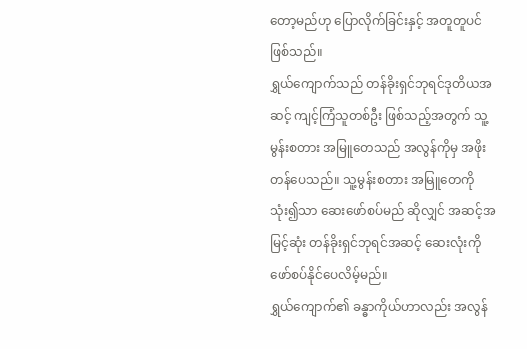တော့မည်ဟု ပြောလိုက်ခြင်းနှင့် အတူတူပင် ဖြစ်သည်။
ရွှယ်ကျောက်သည် တန်ခိုးရှင်ဘုရင်ဒုတိယအဆင့် ကျင့်ကြံသူတစ်ဦး ဖြစ်သည့်အတွက် သူ့မွန်းစတား အမြူတေသည် အလွန်ကိုမှ အဖိုးတန်ပေသည်။ သူ့မွန်းစတား အမြူတေကို သုံး၍သာ ဆေးဖော်စပ်မည် ဆိုလျှင် အဆင့်အမြင့်ဆုံး တန်ခိုးရှင်ဘုရင်အဆင့် ဆေးလုံးကို ဖော်စပ်နိုင်ပေလိမ့်မည်။
ရွှယ်ကျောက်၏ ခန္ဓာကိုယ်ဟာလည်း အလွန်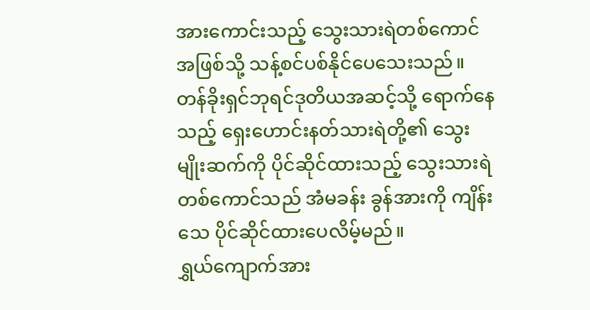အားကောင်းသည့် သွေးသားရဲတစ်ကောင်အဖြစ်သို့ သန့်စင်ပစ်နိုင်ပေသေးသည်။
တန်ခိုးရှင်ဘုရင်ဒုတိယအဆင့်သို့ ရောက်နေသည့် ရှေးဟောင်းနတ်သားရဲတို့၏ သွေးမျိုးဆက်ကို ပိုင်ဆိုင်ထားသည့် သွေးသားရဲတစ်ကောင်သည် အံမခန်း ခွန်အားကို ကျိန်းသေ ပိုင်ဆိုင်ထားပေလိမ့်မည်။
ရွှယ်ကျောက်အား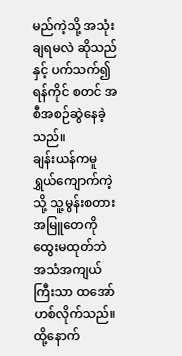မည်ကဲ့သို့ အသုံးချရမလဲ ဆိုသည်နှင့် ပက်သက်၍ ရန်ကိုင် စတင် အစီအစဉ်ဆွဲနေခဲ့သည်။
ချန်းယန်ကမူ ရွှယ်ကျောက်ကဲ့သို့ သူ့မွန်းစတား အမြူတေကို ထွေးမထုတ်ဘဲ အသံအကျယ်ကြီးသာ ထအော်ဟစ်လိုက်သည်။ ထို့နောက်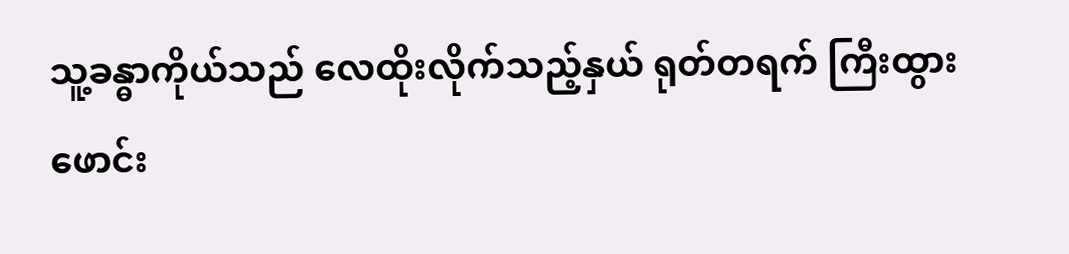သူ့ခန္ဓာကိုယ်သည် လေထိုးလိုက်သည့်နှယ် ရုတ်တရက် ကြီးထွား ဖောင်း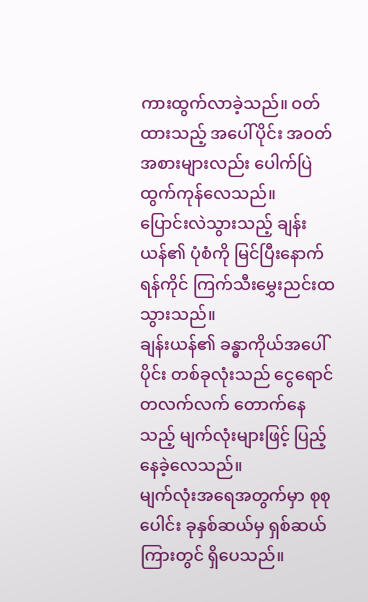ကားထွက်လာခဲ့သည်။ ဝတ်ထားသည့် အပေါ်ပိုင်း အဝတ်အစားများလည်း ပေါက်ပြဲထွက်ကုန်လေသည်။
ပြောင်းလဲသွားသည့် ချန်းယန်၏ ပုံစံကို မြင်ပြီးနောက် ရန်ကိုင် ကြက်သီးမွှေးညင်းထသွားသည်။
ချန်းယန်၏ ခန္ဓာကိုယ်အပေါ်ပိုင်း တစ်ခုလုံးသည် ငွေရောင် တလက်လက် တောက်နေသည့် မျက်လုံးများဖြင့် ပြည့်နေခဲ့လေသည်။
မျက်လုံးအရေအတွက်မှာ စုစုပေါင်း ခုနှစ်ဆယ်မှ ရှစ်ဆယ်ကြားတွင် ရှိပေသည်။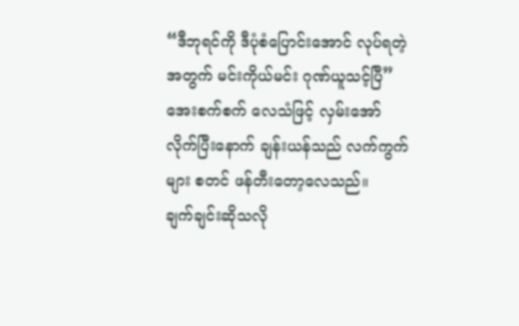“ဒီဘုရင်ကို ဒီပုံစံပြောင်းအောင် လုပ်ရတဲ့အတွက် မင်းကိုယ်မင်း ဂုဏ်ယူသင့်ပြီ” အေးစက်စက် လေသံဖြင့် လှမ်းအော်လိုက်ပြီးနောက် ချန်းယန်သည် လက်ကွက်များ စတင် ဖန်တီးတော့လေသည်။
ချက်ချင်းဆိုသလို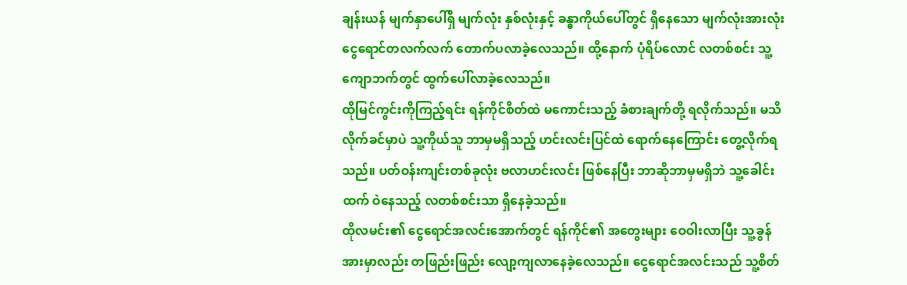ချန်းယန် မျက်နှာပေါ်ရှိ မျက်လုံး နှစ်လုံးနှင့် ခန္ဓာကိုယ်ပေါ်တွင် ရှိနေသော မျက်လုံးအားလုံး ငွေရောင်တလက်လက် တောက်ပလာခဲ့လေသည်။ ထို့နောက် ပုံရိပ်လောင် လတစ်စင်း သူ့ကျောဘက်တွင် ထွက်ပေါ်လာခဲ့လေသည်။
ထိုမြင်ကွင်းကိုကြည့်ရင်း ရန်ကိုင်စိတ်ထဲ မကောင်းသည့် ခံစားချက်တို့ ရလိုက်သည်။ မသိလိုက်ခင်မှာပဲ သူ့ကိုယ်သူ ဘာမှမရှိသည့် ဟင်းလင်းပြင်ထဲ ရောက်နေကြောင်း တွေ့လိုက်ရသည်။ ပတ်ဝန်းကျင်းတစ်ခုလုံး ဗလာဟင်းလင်း ဖြစ်နေပြီး ဘာဆိုဘာမှမရှိဘဲ သူ့ခေါင်းထက် ဝဲနေသည့် လတစ်စင်းသာ ရှိနေခဲ့သည်။
ထိုလမင်း၏ ငွေရောင်အလင်းအောက်တွင် ရန်ကိုင်၏ အတွေးများ ဝေဝါးလာပြီး သူ့ခွန်အားမှာလည်း တဖြည်းဖြည်း လျော့ကျလာနေခဲ့လေသည်။ ငွေရောင်အလင်းသည် သူ့စိတ်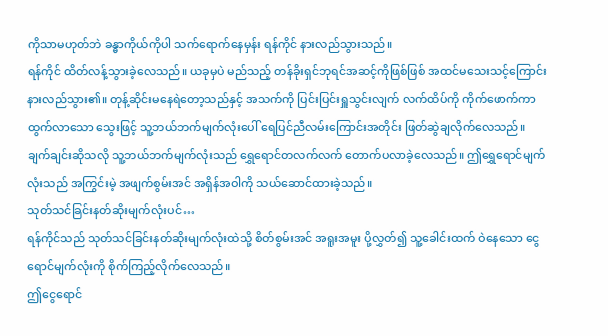ကိုသာမဟုတ်ဘဲ ခန္ဓာကိုယ်ကိုပါ သက်ရောက်နေမှန်း ရန်ကိုင် နားလည်သွားသည်။
ရန်ကိုင် ထိတ်လန့်သွားခဲ့လေသည်။ ယခုမှပဲ မည်သည့် တန်ခိုးရှင်ဘုရင်အဆင့်ကိုဖြစ်ဖြစ် အထင်မသေးသင့်ကြောင်း နားလည်သွား၏။ တုန့်ဆိုင်းမနေရဲတော့သည်နှင့် အသက်ကို ပြင်းပြင်းရှူသွင်းလျက် လက်ထိပ်ကို ကိုက်ဖောက်ကာ ထွက်လာသော သွေးဖြင့် သူ့ဘယ်ဘက်မျက်လုံးပေါ် ရေပြင်ညီလမ်းကြောင်းအတိုင်း ဖြတ်ဆွဲချလိုက်လေသည်။
ချက်ချင်းဆိုသလို သူ့ဘယ်ဘက်မျက်လုံးသည် ရွှေရောင်တလက်လက် တောက်ပလာခဲ့လေသည်။ ဤရွှေရောင်မျက်လုံးသည် အကြွင်းမဲ့ အဖျက်စွမ်းအင် အရှိန်အဝါကို သယ်ဆောင်ထားခဲ့သည်။
သုတ်သင်ခြင်းနတ်ဆိုးမျက်လုံးပင်…
ရန်ကိုင်သည် သုတ်သင်ခြင်းနတ်ဆိုးမျက်လုံးထဲသို့ စိတ်စွမ်းအင် အရူးအမူး ပို့လွှတ်၍ သူ့ခေါင်းထက် ဝဲနေသော ငွေရောင်မျက်လုံးကို စိုက်ကြည့်လိုက်လေသည်။
ဤငွေရောင်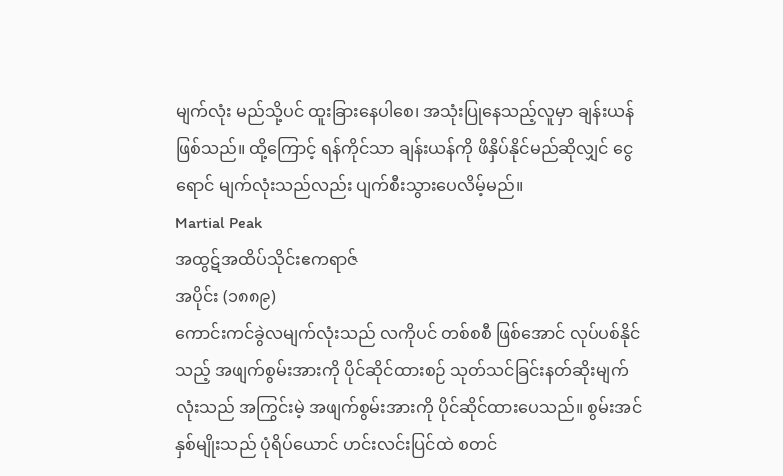မျက်လုံး မည်သို့ပင် ထူးခြားနေပါစေ၊ အသုံးပြုနေသည့်လူမှာ ချန်းယန် ဖြစ်သည်။ ထို့ကြောင့် ရန်ကိုင်သာ ချန်းယန်ကို ဖိနှိပ်နိုင်မည်ဆိုလျှင် ငွေရောင် မျက်လုံးသည်လည်း ပျက်စီးသွားပေလိမ့်မည်။
Martial Peak
အထွဋ်အထိပ်သိုင်းဧကရာဇ်
အပိုင်း (၁၈၈၉)
ကောင်းကင်ခွဲလမျက်လုံးသည် လကိုပင် တစ်စစီ ဖြစ်အောင် လုပ်ပစ်နိုင်သည့် အဖျက်စွမ်းအားကို ပိုင်ဆိုင်ထားစဉ် သုတ်သင်ခြင်းနတ်ဆိုးမျက်လုံးသည် အကြွင်းမဲ့ အဖျက်စွမ်းအားကို ပိုင်ဆိုင်ထားပေသည်။ စွမ်းအင်နှစ်မျိုးသည် ပုံရိပ်ယောင် ဟင်းလင်းပြင်ထဲ စတင်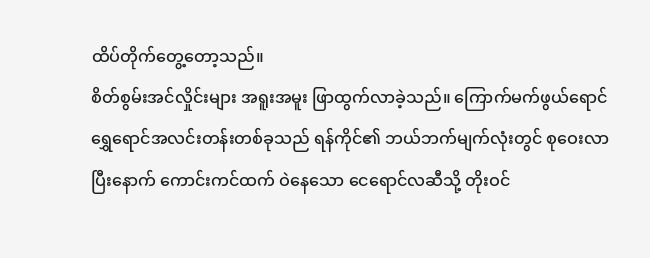ထိပ်တိုက်တွေ့တော့သည်။
စိတ်စွမ်းအင်လှိုင်းများ အရူးအမူး ဖြာထွက်လာခဲ့သည်။ ကြောက်မက်ဖွယ်ရောင် ရွှေရောင်အလင်းတန်းတစ်ခုသည် ရန်ကိုင်၏ ဘယ်ဘက်မျက်လုံးတွင် စုဝေးလာပြီးနောက် ကောင်းကင်ထက် ဝဲနေသော ငေရောင်လဆီသို့ တိုးဝင်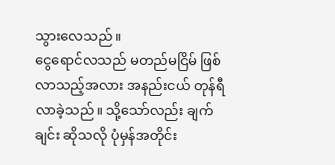သွားလေသည်။
ငွေရောင်လသည် မတည်မငြိမ် ဖြစ်လာသည့်အလား အနည်းငယ် တုန်ရီလာခဲ့သည်။ သို့သော်လည်း ချက်ချင်း ဆိုသလို ပုံမှန်အတိုင်း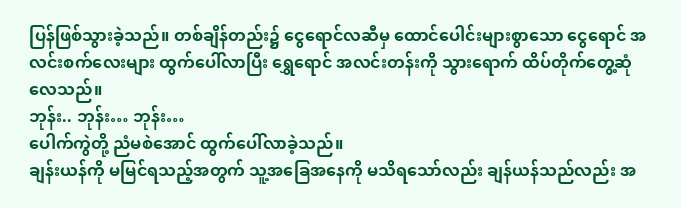ပြန်ဖြစ်သွားခဲ့သည်။ တစ်ချိန်တည်း၌ ငွေရောင်လဆီမှ ထောင်ပေါင်းများစွာသော ငွေရောင် အလင်းစက်လေးများ ထွက်ပေါ်လာပြီး ရွှေရောင် အလင်းတန်းကို သွားရောက် ထိပ်တိုက်တွေ့ဆုံလေသည်။
ဘုန်း.. ဘုန်း… ဘုန်း…
ပေါက်ကွဲတို့ ညံမစဲအောင် ထွက်ပေါ်လာခဲ့သည်။
ချန်းယန်ကို မမြင်ရသည့်အတွက် သူ့အခြေအနေကို မသိရသော်လည်း ချန်ယန်သည်လည်း အ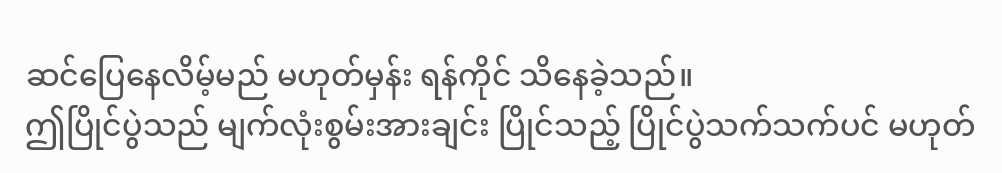ဆင်ပြေနေလိမ့်မည် မဟုတ်မှန်း ရန်ကိုင် သိနေခဲ့သည်။
ဤပြိုင်ပွဲသည် မျက်လုံးစွမ်းအားချင်း ပြိုင်သည့် ပြိုင်ပွဲသက်သက်ပင် မဟုတ်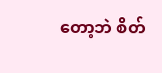တော့ဘဲ စိတ်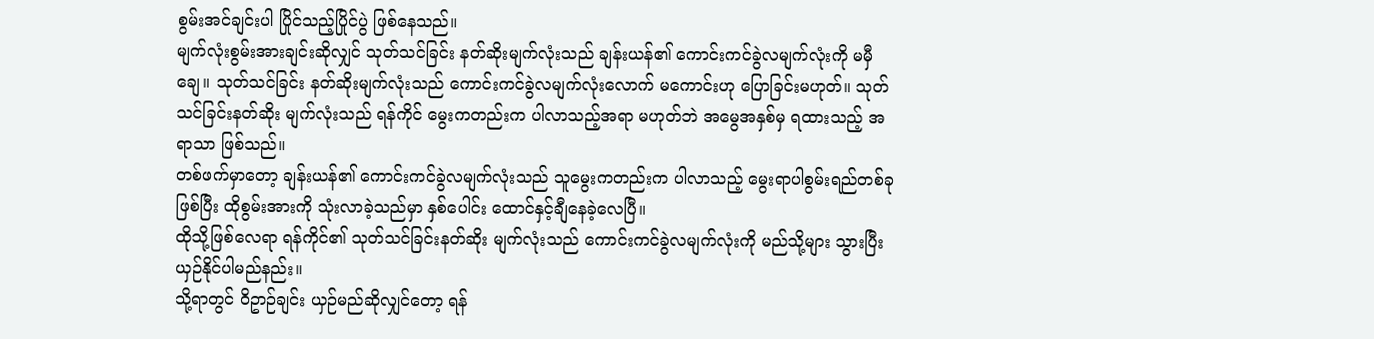စွမ်းအင်ချင်းပါ ပြိုင်သည့်ပြိုင်ပွဲ ဖြစ်နေသည်။
မျက်လုံးစွမ်းအားချင်းဆိုလျှင် သုတ်သင်ခြင်း နတ်ဆိုးမျက်လုံးသည် ချန်းယန်၏ ကောင်းကင်ခွဲလမျက်လုံးကို မမှီချေ။ သုတ်သင်ခြင်း နတ်ဆိုးမျက်လုံးသည် ကောင်းကင်ခွဲလမျက်လုံးလောက် မကောင်းဟု ပြောခြင်းမဟုတ်။ သုတ်သင်ခြင်းနတ်ဆိုး မျက်လုံးသည် ရန်ကိုင် မွေးကတည်းက ပါလာသည့်အရာ မဟုတ်ဘဲ အမွေအနှစ်မှ ရထားသည့် အရာသာ ဖြစ်သည်။
တစ်ဖက်မှာတော့ ချန်းယန်၏ ကောင်းကင်ခွဲလမျက်လုံးသည် သူမွေးကတည်းက ပါလာသည့် မွေးရာပါစွမ်းရည်တစ်ခုဖြစ်ပြီး ထိုစွမ်းအားကို သုံးလာခဲ့သည်မှာ နှစ်ပေါင်း ထောင်နှင့်ချီနေခဲ့လေပြီ။
ထိုသို့ဖြစ်လေရာ ရန်ကိုင်၏ သုတ်သင်ခြင်းနတ်ဆိုး မျက်လုံးသည် ကောင်းကင်ခွဲလမျက်လုံးကို မည်သို့များ သွားပြီး ယှဉ်နိုင်ပါမည်နည်း။
သို့ရာတွင် ဝိဥာဉ်ချင်း ယှဉ်မည်ဆိုလျှင်တော့ ရန်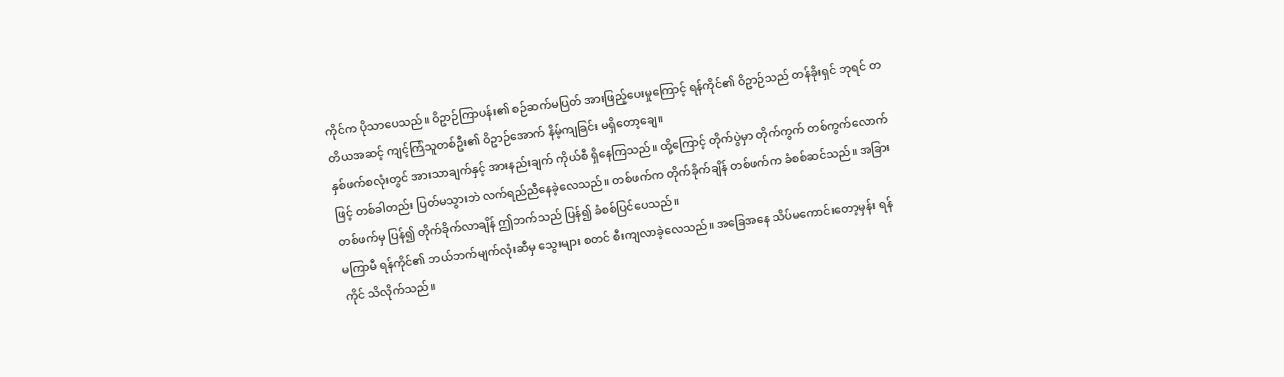ကိုင်က ပိုသာပေသည်။ ဝိဥာဉ်ကြာပန်း၏ စဉ်ဆက်မပြတ် အားဖြည့်ပေးမှုကြောင့် ရန်ကိုင်၏ ဝိဥာဉ်သည် တန်ခိုးရှင် ဘုရင် တတိယအဆင့် ကျင့်ကြံသူတစ်ဦး၏ ဝိဥာဉ်အောက် နိမ့်ကျခြင်း မရှိတော့ချေ။
နှစ်ဖက်စလုံးတွင် အားသာချက်နှင့် အားနည်းချက် ကိုယ်စီ ရှိနေကြသည်။ ထို့ကြောင့် တိုက်ပွဲမှာ တိုက်ကွက် တစ်ကွက်လောက်ဖြင့် တစ်ခါတည်း ပြတ်မသွားဘဲ လက်ရည်ညီနေခဲ့လေသည်။ တစ်ဖက်က တိုက်ခိုက်ချိန် တစ်ဖက်က ခံစစ်ဆင်သည်။ အခြားတစ်ဖက်မှ ပြန်၍ တိုက်ခိုက်လာချိန် ဤဘက်သည် ပြန်၍ ခံစစ်ပြင်ပေသည်။
မကြာမီ ရန်ကိုင်၏ ဘယ်ဘက်မျက်လုံးဆီမှ သွေးများ စတင် စီးကျလာခဲ့လေသည်။ အခြေအနေ သိပ်မကောင်းတော့မှန်း ရန်ကိုင် သိလိုက်သည်။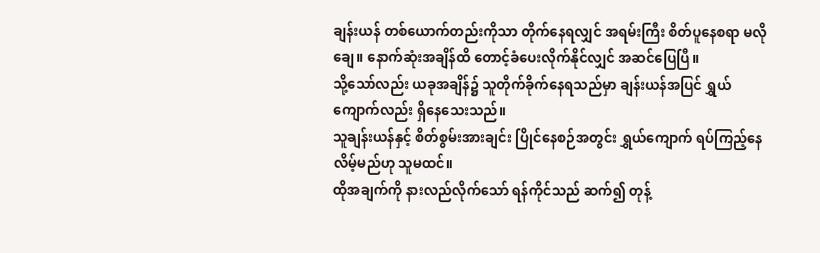ချန်းယန် တစ်ယောက်တည်းကိုသာ တိုက်နေရလျှင် အရမ်းကြီး စိတ်ပူနေစရာ မလိုချေ။ နောက်ဆုံးအချိန်ထိ တောင့်ခံပေးလိုက်နိုင်လျှင် အဆင်ပြေပြီ။
သို့သော်လည်း ယခုအချိန်၌ သူတိုက်ခိုက်နေရသည်မှာ ချန်းယန်အပြင် ရွှယ်ကျောက်လည်း ရှိနေသေးသည်။
သူချန်းယန်နှင့် စိတ်စွမ်းအားချင်း ပြိုင်နေစဉ်အတွင်း ရွှယ်ကျောက် ရပ်ကြည့်နေလိမ့်မည်ဟု သူမထင်။
ထိုအချက်ကို နားလည်လိုက်သော် ရန်ကိုင်သည် ဆက်၍ တုန့်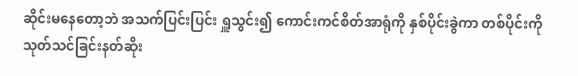ဆိုင်းမနေတော့ဘဲ အသက်ပြင်းပြင်း ရှူသွင်း၍ ကောင်းကင်စိတ်အာရုံကို နှစ်ပိုင်းခွဲကာ တစ်ပိုင်းကို သုတ်သင်ခြင်းနတ်ဆိုး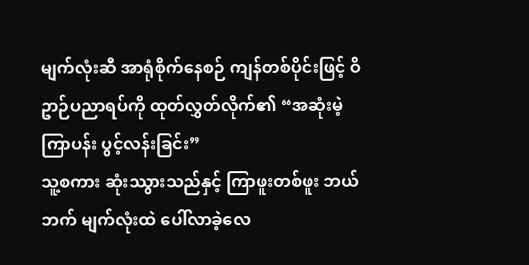မျက်လုံးဆီ အာရုံစိုက်နေစဉ် ကျန်တစ်ပိုင်းဖြင့် ဝိဥာဉ်ပညာရပ်ကို ထုတ်လွှတ်လိုက်၏ “အဆုံးမဲ့ကြာပန်း ပွင့်လန်းခြင်း”
သူ့စကား ဆုံးဿွားသည်နှင့် ကြာဖူးတစ်ဖူး ဘယ်ဘက် မျက်လုံးထဲ ပေါ်လာခဲ့လေ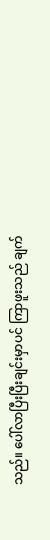သည်။ ပေါ်လာပြီးပြီးချင်းမှာပင် ကြာဖူးသည် ချက်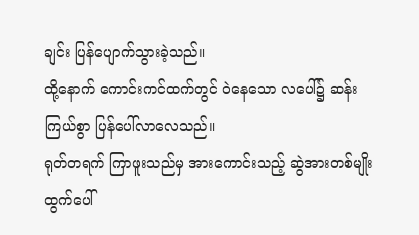ချင်း ပြန်ပျောက်သွားခဲ့သည်။
ထို့နောက် ကောင်းကင်ထက်တွင် ဝဲနေသော လပေါ်၌ ဆန်းကြယ်စွာ ပြန်ပေါ်လာလေသည်။
ရုတ်တရက် ကြာဖူးသည်မှ အားကောင်းသည့် ဆွဲအားတစ်မျိုး ထွက်ပေါ်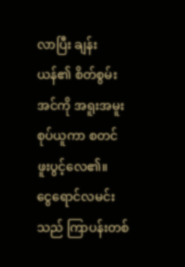လာပြီး ချန်းယန်၏ စိတ်စွမ်းအင်ကို အရူးအမူး စုပ်ယူကာ စတင် ဖူးပွင့်လေ၏။
ငွေရောင်လမင်းသည် ကြာပန်းတစ်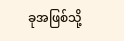ခုအဖြစ်သို့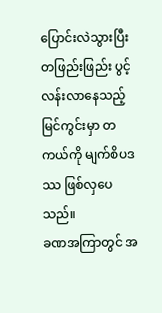ပြောင်းလဲသွားပြီး တဖြည်းဖြည်း ပွင့်လန်းလာနေသည့် မြင်ကွင်းမှာ တကယ်ကို မျက်စိပဒဿ ဖြစ်လှပေသည်။
ခဏအကြာတွင် အ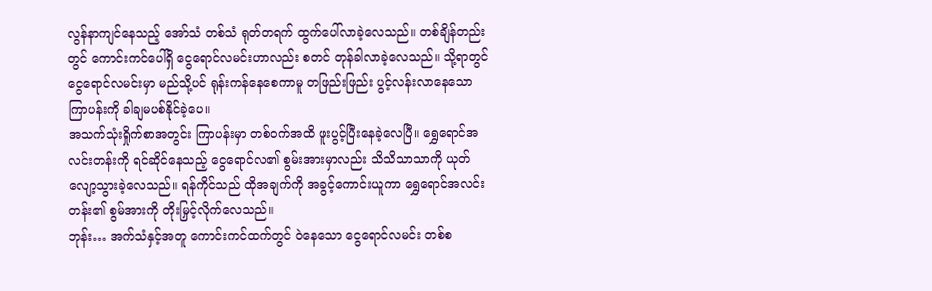လွန်နာကျင်နေသည့် အော်သံ တစ်သံ ရုတ်တရက် ထွက်ပေါ်လာခဲ့လေသည်။ တစ်ချိန်တည်းတွင် ကောင်းကင်ပေါ်ရှိ ငွေရောင်လမင်းဟာလည်း စတင် တုန်ခါလာခဲ့လေသည်။ သို့ရာတွင် ငွေရောင်လမင်းမှာ မည်သို့ပင် ရုန်းကန်နေစေကာမူ တဖြည်းဖြည်း ပွင့်လန်းလာနေသော ကြာပန်းကို ခါချမပစ်နိုင်ခဲ့ပေ။
အသက်သုံးရှိုက်စာအတွင်း ကြာပန်းမှာ တစ်ဝက်အထိ ဖူးပွင့်ပြီးနေခဲ့လေပြီ။ ရွှေရောင်အလင်းတန်းကို ရင်ဆိုင်နေသည့် ငွေရောင်လ၏ စွမ်းအားမှာလည်း သိသိသာသာကို ယုတ်လျော့သွားခဲ့လေသည်။ ရန်ကိုင်သည် ထိုအချက်ကို အခွင့်ကောင်းယူကာ ရွှေရောင်အလင်းတန်း၏ စွမ်အားကို တိုးမြှင့်လိုက်လေသည်။
ဘုန်း… အက်သံနှင့်အတူ ကောင်းကင်ထက်တွင် ဝဲနေသော ငွေရောင်လမင်း တစ်စ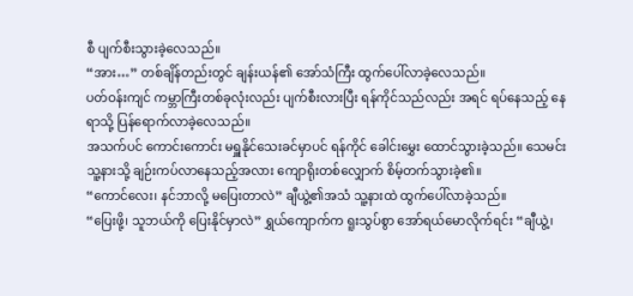စီ ပျက်စီးသွားခဲ့လေသည်။
“အား…” တစ်ချိန်တည်းတွင် ချန်းယန်၏ အော်သံကြီး ထွက်ပေါ်လာခဲ့လေသည်။
ပတ်ဝန်းကျင် ကမ္ဘာကြီးတစ်ခုလုံးလည်း ပျက်စီးလားပြီး ရန်ကိုင်သည်လည်း အရင် ရပ်နေသည့် နေရာသို့ ပြန်ရောက်လာခဲ့လေသည်။
အသက်ပင် ကောင်းကောင်း မရှူနိုင်သေးခင်မှာပင် ရန်ကိုင် ခေါင်းမွှေး ထောင်သွားခဲ့သည်။ သေမင်း သူ့နားသို့ ချဉ်းကပ်လာနေသည့်အလား ကျောရိုးတစ်လျှောက် စိမ့်တက်သွားခဲ့၏။
“ကောင်လေး၊ နင်ဘာလို့ မပြေးတာလဲ” ချီယွဲ့၏အသံ သူ့နားထဲ ထွက်ပေါ်လာခဲ့သည်။
“ပြေးဖို့၊ သူဘယ်ကို ပြေးနိုင်မှာလဲ” ရွှယ်ကျောက်က ရူးသွပ်စွာ အော်ရယ်မောလိုက်ရင်း “ချီယွဲ့၊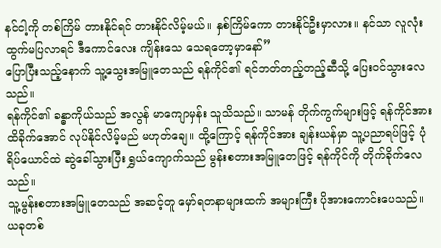နင်ငါ့ကို တစ်ကြိမ် တားနိုင်ရင် တားနိုင်လိမ့်မယ်။ နှစ်ကြိမ်ကော တားနိုင်ဦးမှာလား။ နင်သာ လူလုံးထွက်မပြလာရင် ဒီကောင်လေး ကျိန်းသေ သေရတော့မှာနော်”
ပြောပြီးသည့်နောက် သူ့သွေးအမြူတေသည် ရန်ကိုင်၏ ရင်ဘတ်တည့်တည့်ဆီသို့ ပြေးဝင်သွားလေသည်။
ရန်ကိုင်၏ ခန္ဓာကိုယ်သည် အလွန် မာကျောမှန်း သူသိသည်။ သာမန် တိုက်ကွက်များဖြင့် ရန်ကိုင်အား ထိခိုက်အောင် လုပ်နိုင်လိမ့်မည် မဟုတ်ချေ။ ထို့ကြောင့် ရန်ကိုင်အား ချန်းယန်မှာ သူ့ပညာရပ်ဖြင့် ပုံရိပ်ယောင်ထဲ ဆွဲခေါ်သွားပြီး ရွှယ်ကျောက်သည် မွန်းစတားအမြူတေဖြင့် ရန်ကိုင်ကို တိုက်ခိုက်လေသည်။
သူ့မွန်းစတားအမြူတေသည် အဆင့်တူ မှော်ရတနာများထက် အများကြီး ပိုအားကောင်းပေသည်။ ယခုတစ်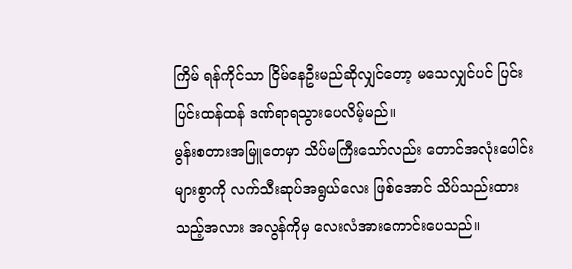ကြိမ် ရန်ကိုင်သာ ငြိမ်နေဦးမည်ဆိုလျှင်တော့ မသေလျှင်ပင် ပြင်းပြင်းထန်ထန် ဒဏ်ရာရသွားပေလိမ့်မည်။
မွန်းစတားအမြူတေမှာ သိပ်မကြီးသော်လည်း တောင်အလုံးပေါင်းများစွာကို လက်သီးဆုပ်အရွယ်လေး ဖြစ်အောင် သိပ်သည်းထားသည့်အလား အလွန်ကိုမှ လေးလံအားကောင်းပေသည်။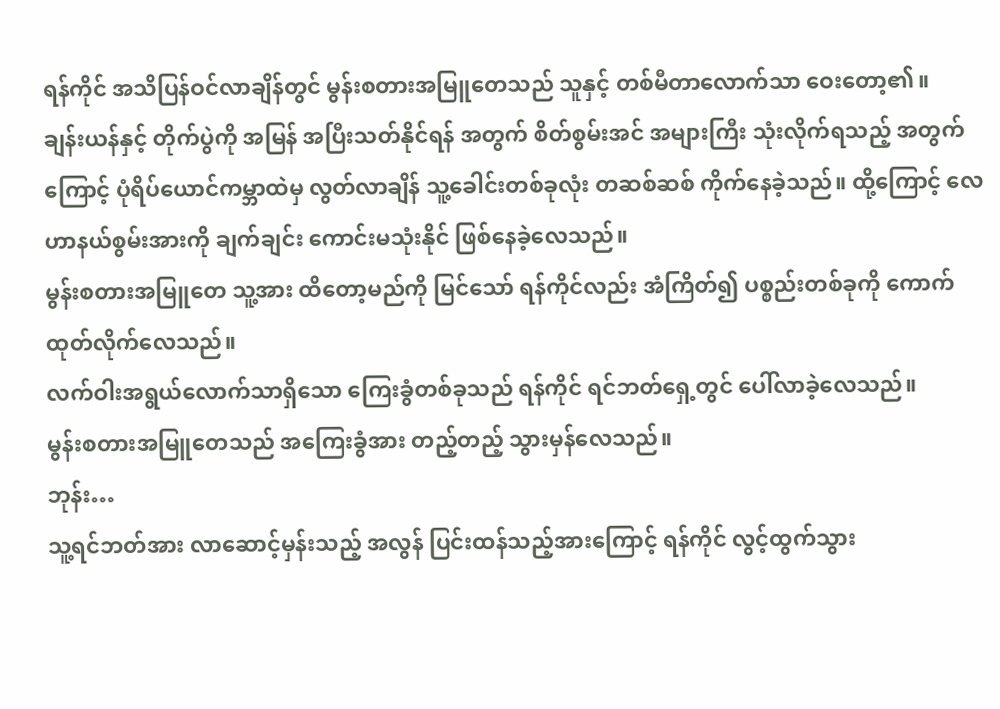ရန်ကိုင် အသိပြန်ဝင်လာချိန်တွင် မွန်းစတားအမြူတေသည် သူနှင့် တစ်မီတာလောက်သာ ဝေးတော့၏။
ချန်းယန်နှင့် တိုက်ပွဲကို အမြန် အပြီးသတ်နိုင်ရန် အတွက် စိတ်စွမ်းအင် အများကြီး သုံးလိုက်ရသည့် အတွက်ကြောင့် ပုံရိပ်ယောင်ကမ္ဘာထဲမှ လွတ်လာချိန် သူ့ခေါင်းတစ်ခုလုံး တဆစ်ဆစ် ကိုက်နေခဲ့သည်။ ထို့ကြောင့် လေဟာနယ်စွမ်းအားကို ချက်ချင်း ကောင်းမသုံးနိုင် ဖြစ်နေခဲ့လေသည်။
မွန်းစတားအမြူတေ သူ့အား ထိတော့မည်ကို မြင်သော် ရန်ကိုင်လည်း အံကြိတ်၍ ပစ္စည်းတစ်ခုကို ကောက်ထုတ်လိုက်လေသည်။
လက်ဝါးအရွယ်လောက်သာရှိသော ကြေးခွံတစ်ခုသည် ရန်ကိုင် ရင်ဘတ်ရှေ့တွင် ပေါ်လာခဲ့လေသည်။
မွန်းစတားအမြူတေသည် အကြေးခွံအား တည့်တည့် သွားမှန်လေသည်။
ဘုန်း…
သူ့ရင်ဘတ်အား လာဆောင့်မှန်းသည့် အလွန် ပြင်းထန်သည့်အားကြောင့် ရန်ကိုင် လွင့်ထွက်သွား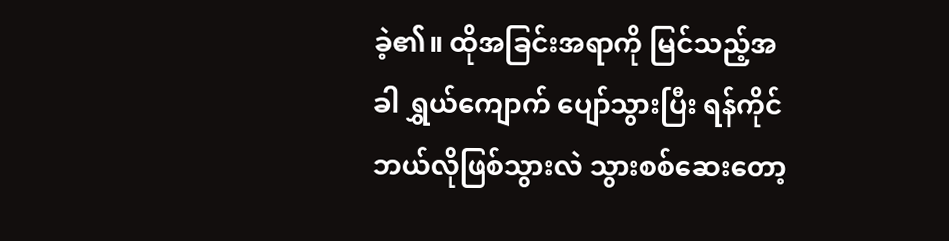ခဲ့၏။ ထိုအခြင်းအရာကို မြင်သည့်အခါ ရွှယ်ကျောက် ပျော်သွားပြီး ရန်ကိုင် ဘယ်လိုဖြစ်သွားလဲ သွားစစ်ဆေးတော့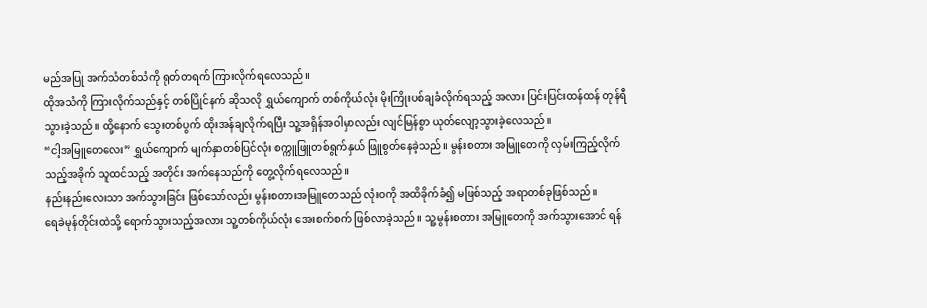မည်အပြု အက်သံတစ်သံကို ရုတ်တရက် ကြားလိုက်ရလေသည်။
ထိုအသံကို ကြားလိုက်သည်နှင့် တစ်ပြိုင်နက် ဆိုသလို ရွှယ်ကျောက် တစ်ကိုယ်လုံး မိုးကြိုးပစ်ချခံလိုက်ရသည့် အလား ပြင်းပြင်းထန်ထန် တုန်ရီသွားခဲ့သည်။ ထို့နောက် သွေးတစ်ပွက် ထိုးအန်ချလိုက်ရပြီး သူ့အရှိန်အဝါမှာလည်း လျင်မြန်စွာ ယုတ်လျော့သွားခဲ့လေသည်။
“ငါ့အမြူတေလေး” ရွှယ်ကျောက် မျက်နှာတစ်ပြင်လုံး စက္ကူဖြူတစ်ရွက်နှယ် ဖြူစွတ်နေခဲ့သည်။ မွန်းစတား အမြူတေကို လှမ်းကြည့်လိုက်သည့်အခိုက် သူထင်သည့် အတိုင်း အက်နေသည်ကို တွေ့လိုက်ရလေသည်။
နည်းနည်းလေးသာ အက်သွားခြင်း ဖြစ်သော်လည်း မွန်းစတားအမြူတေသည် လုံးဝကို အထိခိုက်ခံ၍ မဖြစ်သည့် အရာတစ်ခုဖြစ်သည်။
ရေခဲမုန်တိုင်းထဲသို့ ရောက်သွားသည့်အလား သူ့တစ်ကိုယ်လုံး အေးစက်စက် ဖြစ်လာခဲ့သည်။ သူ့မွန်းစတား အမြူတေကို အက်သွားအောင် ရန်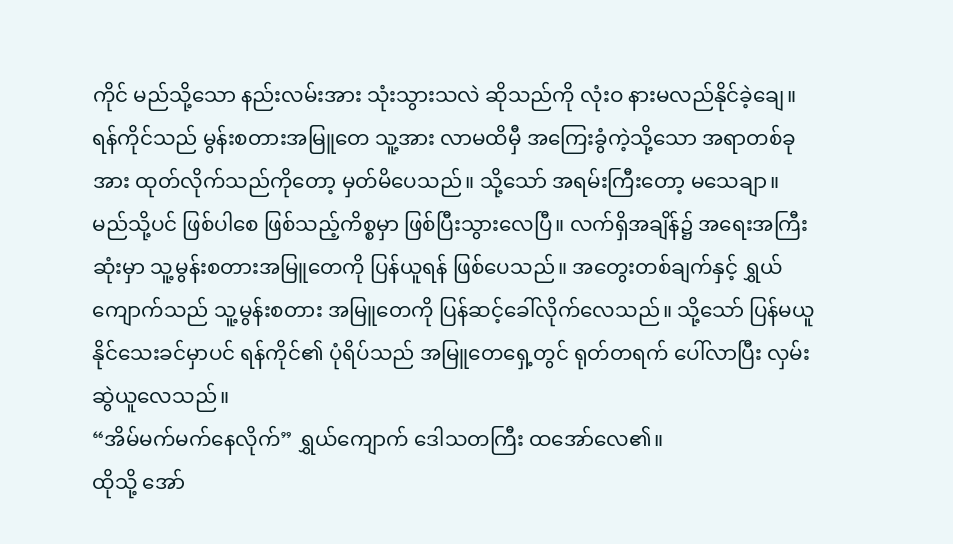ကိုင် မည်သို့သော နည်းလမ်းအား သုံးသွားသလဲ ဆိုသည်ကို လုံးဝ နားမလည်နိုင်ခဲ့ချေ။
ရန်ကိုင်သည် မွန်းစတားအမြူတေ သူ့အား လာမထိမှီ အကြေးခွံကဲ့သို့သော အရာတစ်ခုအား ထုတ်လိုက်သည်ကိုတော့ မှတ်မိပေသည်။ သို့သော် အရမ်းကြီးတော့ မသေချာ။
မည်သို့ပင် ဖြစ်ပါစေ ဖြစ်သည့်ကိစ္စမှာ ဖြစ်ပြီးသွားလေပြီ။ လက်ရှိအချိန်၌ အရေးအကြီးဆုံးမှာ သူ့မွန်းစတားအမြူတေကို ပြန်ယူရန် ဖြစ်ပေသည်။ အတွေးတစ်ချက်နှင့် ရွှယ်ကျောက်သည် သူ့မွန်းစတား အမြူတေကို ပြန်ဆင့်ခေါ်လိုက်လေသည်။ သို့သော် ပြန်မယူနိုင်သေးခင်မှာပင် ရန်ကိုင်၏ ပုံရိပ်သည် အမြူတေရှေ့တွင် ရုတ်တရက် ပေါ်လာပြီး လှမ်းဆွဲယူလေသည်။
“အိမ်မက်မက်နေလိုက်” ရွှယ်ကျောက် ဒေါသတကြီး ထအော်လေ၏။
ထိုသို့ အော်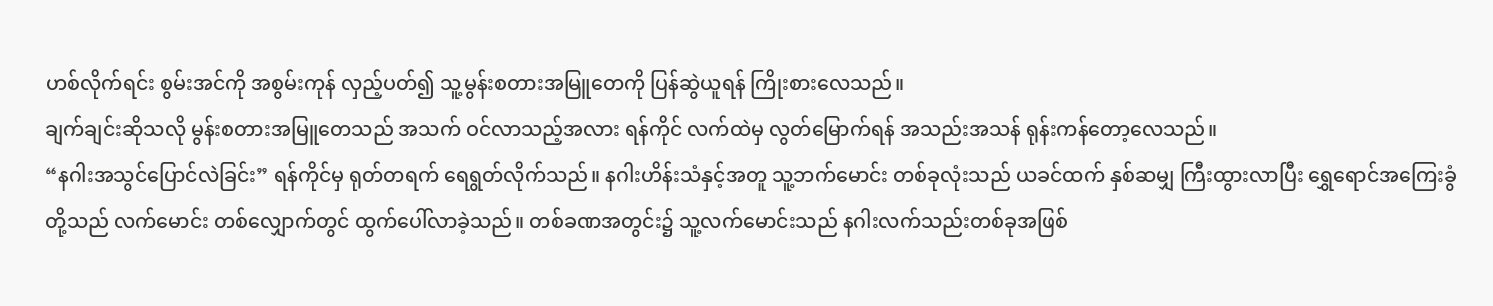ဟစ်လိုက်ရင်း စွမ်းအင်ကို အစွမ်းကုန် လှည့်ပတ်၍ သူ့မွန်းစတားအမြူတေကို ပြန်ဆွဲယူရန် ကြိုးစားလေသည်။
ချက်ချင်းဆိုသလို မွန်းစတားအမြူတေသည် အသက် ဝင်လာသည့်အလား ရန်ကိုင် လက်ထဲမှ လွတ်မြောက်ရန် အသည်းအသန် ရုန်းကန်တော့လေသည်။
“နဂါးအသွင်ပြောင်လဲခြင်း” ရန်ကိုင်မှ ရုတ်တရက် ရေရွတ်လိုက်သည်။ နဂါးဟိန်းသံနှင့်အတူ သူ့ဘက်မောင်း တစ်ခုလုံးသည် ယခင်ထက် နှစ်ဆမျှ ကြီးထွားလာပြီး ရွှေရောင်အကြေးခွံတို့သည် လက်မောင်း တစ်လျှောက်တွင် ထွက်ပေါ်လာခဲ့သည်။ တစ်ခဏအတွင်း၌ သူ့လက်မောင်းသည် နဂါးလက်သည်းတစ်ခုအဖြစ်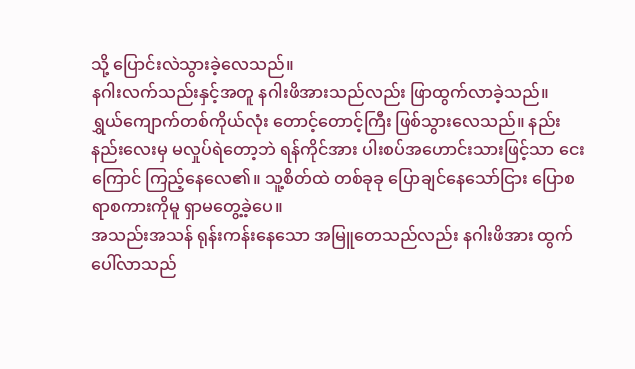သို့ ပြောင်းလဲသွားခဲ့လေသည်။
နဂါးလက်သည်းနှင့်အတူ နဂါးဖိအားသည်လည်း ဖြာထွက်လာခဲ့သည်။
ရွှယ်ကျောက်တစ်ကိုယ်လုံး တောင့်တောင့်ကြီး ဖြစ်သွားလေသည်။ နည်းနည်းလေးမှ မလှုပ်ရဲတော့ဘဲ ရန်ကိုင်အား ပါးစပ်အဟောင်းသားဖြင့်သာ ငေးကြောင် ကြည့်နေလေ၏။ သူ့စိတ်ထဲ တစ်ခုခု ပြောချင်နေသော်ငြား ပြောစရာစကားကိုမူ ရှာမတွေ့ခဲ့ပေ။
အသည်းအသန် ရုန်းကန်းနေသော အမြူတေသည်လည်း နဂါးဖိအား ထွက်ပေါ်လာသည်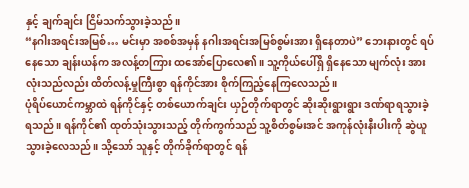နှင့် ချက်ချင်း ငြိမ်သက်သွားခဲ့သည်။
“နဂါးအရင်းအမြစ်… မင်းမှာ အစစ်အမှန် နဂါးအရင်းအမြစ်စွမ်းအား ရှိနေတာပဲ” ဘေးနားတွင် ရပ်နေသော ချန်းယန်က အလန့်တကြား ထအော်ပြောလေ၏။ သူ့ကိုယ်ပေါ်ရှိ ရှိနေသော မျက်လုံး အားလုံးသည်လည်း ထိတ်လန့်မှုကြီးစွာ ရန်ကိုင်အား စိုက်ကြည့်နေကြလေသည်။
ပုံရိပ်ယောင်ကမ္ဘာထဲ ရန်ကိုင်နှင့် တစ်ယောက်ချင်း ယှဉ်တိုက်ရာတွင် ဆိုးဆိုးရွားရွား ဒဏ်ရာရသွားခဲ့ရသည်။ ရန်ကိုင်၏ ထုတ်သုံးသွားသည့် တိုက်ကွက်သည် သူ့စိတ်စွမ်းအင် အကုန်လုံးနီးပါးကို ဆွဲယူသွားခဲ့လေသည်။ သို့သော် သူနှင့် တိုက်ခိုက်ရာတွင် ရန်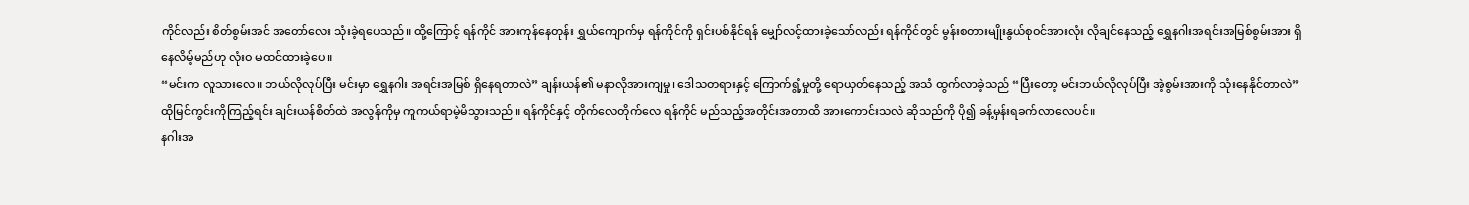ကိုင်လည်း စိတ်စွမ်းအင် အတော်လေး သုံးခဲ့ရပေသည်။ ထို့ကြောင့် ရန်ကိုင် အားကုန်နေတုန်း ရွှယ်ကျောက်မှ ရန်ကိုင်ကို ရှင်းပစ်နိုင်ရန် မျှော်လင့်ထားခဲ့သော်လည်း ရန်ကိုင်တွင် မွန်းစတားမျိုးနွယ်စုဝင်အားလုံး လိုချင်နေသည့် ရွှေနဂါးအရင်းအမြစ်စွမ်းအား ရှိနေလိမ့်မည်ဟု လုံးဝ မထင်ထားခဲ့ပေ။
“မင်းက လူသားလေ။ ဘယ်လိုလုပ်ပြီး မင်းမှာ ရွှေနဂါး အရင်းအမြစ် ရှိနေရတာလဲ” ချန်းယန်၏ မနာလိုအားကျမှု၊ ဒေါသတရားနှင့် ကြောက်ရွံ့မှုတို့ ရောယှတ်နေသည့် အသံ ထွက်လာခဲ့သည် “ပြီးတော့ မင်းဘယ်လိုလုပ်ပြီး အဲ့စွမ်းအားကို သုံးနေနိုင်တာလဲ”
ထိုမြင်ကွင်းကိုကြည့်ရင်း ချင်းယန်စိတ်ထဲ အလွန်ကိုမှ ကူကယ်ရာမဲ့မိသွားသည်။ ရန်ကိုင်နှင့် တိုက်လေတိုက်လေ ရန်ကိုင် မည်သည့်အတိုင်းအတာထိ အားကောင်းသလဲ ဆိုသည်ကို ပို၍ ခန့်မှန်းရခက်လာလေပင်။
နဂါးအ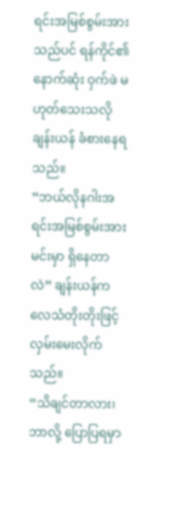ရင်းအမြစ်စွမ်းအားသည်ပင် ရန်ကိုင်၏ နောက်ဆုံး ဝှက်ဖဲ မဟုတ်သေးသလို ချန်းယန် ခံစားနေရသည်။
“ဘယ်လိုနဂါးအရင်းအမြစ်စွမ်းအား မင်းမှာ ရှိနေတာလဲ” ချန်းယန်က လေသံတိုးတိုးဖြင့် လှမ်းမေးလိုက်သည်။
“သိချင်တာလား၊ ဘာလို့ ပြောပြရမှာ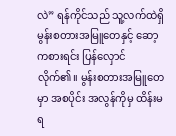လဲ” ရန်ကိုင်သည် သူ့လက်ထဲရှိ မွန်းစတားအမြူတေနှင့် ဆော့ကစားရင်း ပြန်လှောင်လိုက်၏။ မွန်းစတားအမြူတေမှာ အစပိုင်း အလွန်ကိုမှ ထိန်းမရ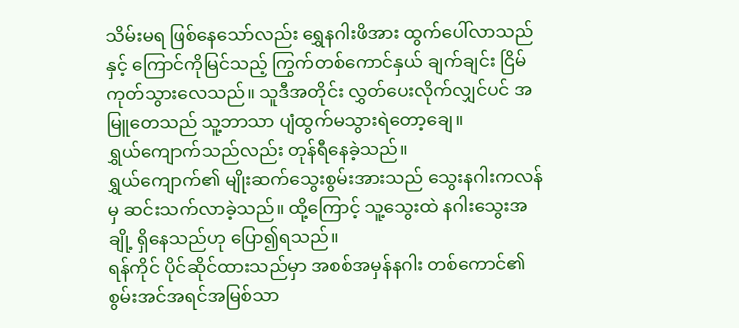သိမ်းမရ ဖြစ်နေသော်လည်း ရွှေနဂါးဖိအား ထွက်ပေါ်လာသည်နှင့် ကြောင်ကိုမြင်သည့် ကြွက်တစ်ကောင်နှယ် ချက်ချင်း ငြိမ်ကုတ်သွားလေသည်။ သူဒီအတိုင်း လွှတ်ပေးလိုက်လျှင်ပင် အမြူတေသည် သူ့ဘာသာ ပျံထွက်မသွားရဲတော့ချေ။
ရွှယ်ကျောက်သည်လည်း တုန်ရီနေခဲ့သည်။
ရွှယ်ကျောက်၏ မျိုးဆက်သွေးစွမ်းအားသည် သွေးနဂါးကလန်မှ ဆင်းသက်လာခဲ့သည်။ ထို့ကြောင့် သူ့သွေးထဲ နဂါးသွေးအချို့ ရှိနေသည်ဟု ပြော၍ရသည်။
ရန်ကိုင် ပိုင်ဆိုင်ထားသည်မှာ အစစ်အမှန်နဂါး တစ်ကောင်၏ စွမ်းအင်အရင်အမြစ်သာ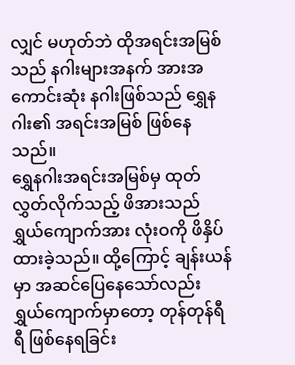လျှင် မဟုတ်ဘဲ ထိုအရင်းအမြစ်သည် နဂါးများအနက် အားအကောင်းဆုံး နဂါးဖြစ်သည် ရွှေနဂါး၏ အရင်းအမြစ် ဖြစ်နေသည်။
ရွှေနဂါးအရင်းအမြစ်မှ ထုတ်လွှတ်လိုက်သည့် ဖိအားသည် ရွှယ်ကျောက်အား လုံးဝကို ဖိနှိပ်ထားခဲ့သည်။ ထို့ကြောင့် ချန်းယန်မှာ အဆင်ပြေနေသော်လည်း ရွှယ်ကျောက်မှာတော့ တုန်တုန်ရီရီ ဖြစ်နေရခြင်း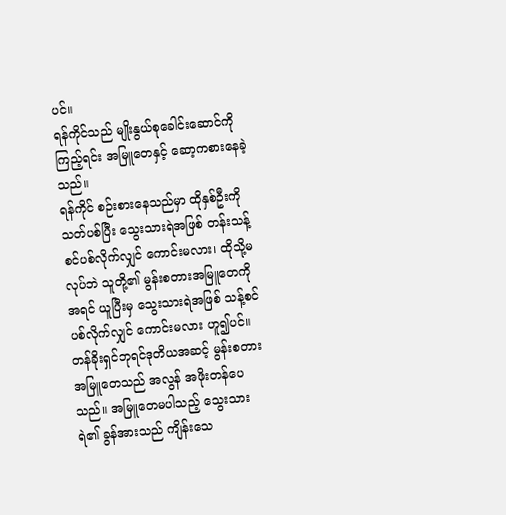ပင်။
ရန်ကိုင်သည် မျိုးနွယ်စုခေါင်းဆောင်ကို ကြည့်ရင်း အမြူတေနှင့် ဆော့ကစားနေခဲ့သည်။
ရန်ကိုင် စဉ်းစားနေသည်မှာ ထိုနှစ်ဦးကို သတ်ပစ်ပြီး သွေးသားရဲအဖြစ် တန်းသန့်စင်ပစ်လိုက်လျှင် ကောင်းမလား၊ ထိုသို့မလုပ်ဘဲ သူတို့၏ မွန်းစတားအမြူတေကို အရင် ယူပြီးမှ သွေးသားရဲအဖြစ် သန့်စင်ပစ်လိုက်လျှင် ကောင်းမလား ဟူ၍ပင်။
တန်ခိုးရှင်ဘုရင်ဒုတိယအဆင့် မွန်းစတားအမြူတေသည် အလွန် အဖိုးတန်ပေသည်။ အမြူတေမပါသည့် သွေးသားရဲ၏ ခွန်အားသည် ကျိန်းသေ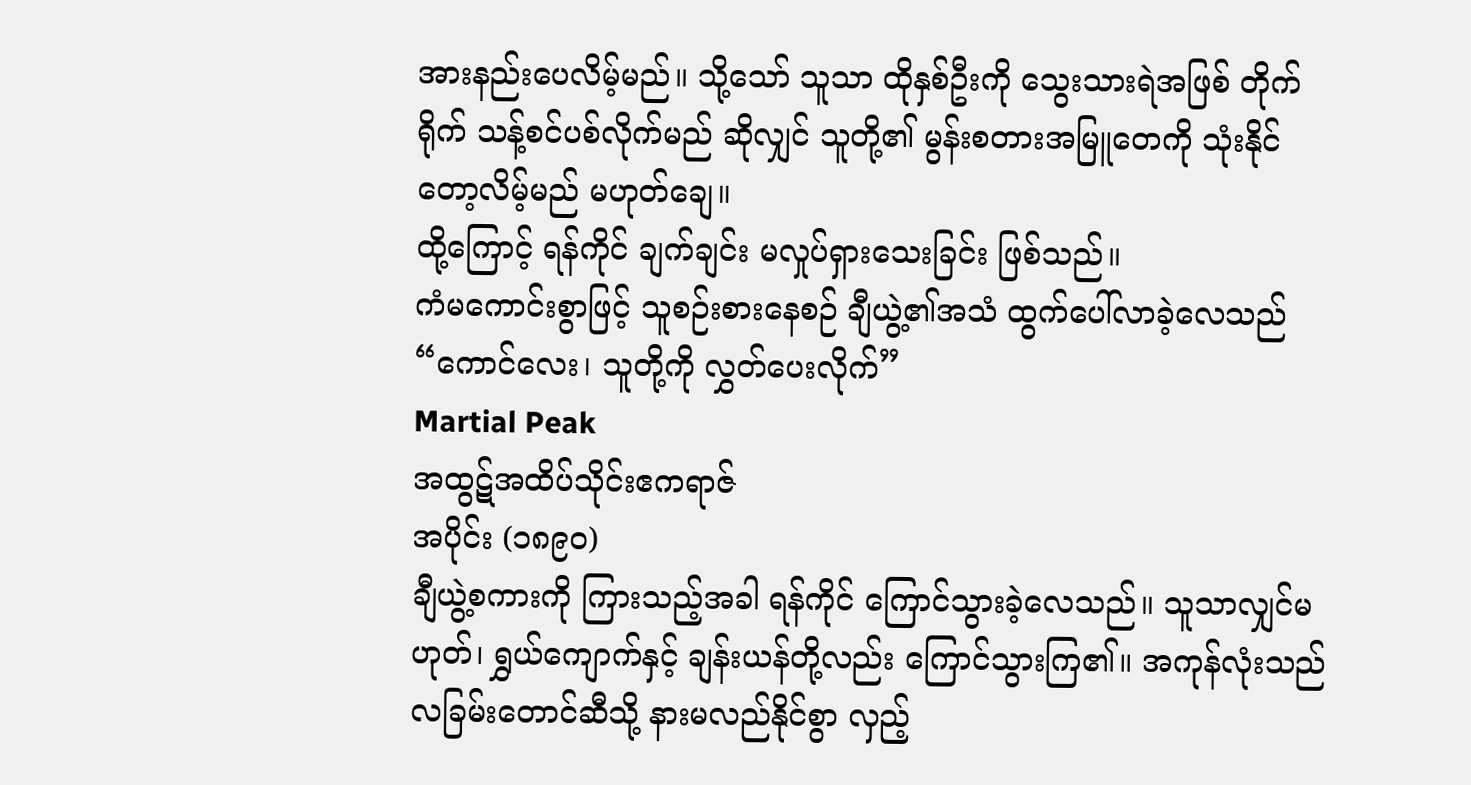အားနည်းပေလိမ့်မည်။ သို့သော် သူသာ ထိုနှစ်ဦးကို သွေးသားရဲအဖြစ် တိုက်ရိုက် သန့်စင်ပစ်လိုက်မည် ဆိုလျှင် သူတို့၏ မွန်းစတားအမြူတေကို သုံးနိုင်တော့လိမ့်မည် မဟုတ်ချေ။
ထို့ကြောင့် ရန်ကိုင် ချက်ချင်း မလှုပ်ရှားသေးခြင်း ဖြစ်သည်။
ကံမကောင်းစွာဖြင့် သူစဉ်းစားနေစဉ် ချီယွဲ့၏အသံ ထွက်ပေါ်လာခဲ့လေသည် “ကောင်လေး၊ သူတို့ကို လွှတ်ပေးလိုက်”
Martial Peak
အထွဋ်အထိပ်သိုင်းဧကရာဇ်
အပိုင်း (၁၈၉၀)
ချီယွဲ့စကားကို ကြားသည့်အခါ ရန်ကိုင် ကြောင်သွားခဲ့လေသည်။ သူသာလျှင်မဟုတ်၊ ရွှယ်ကျောက်နှင့် ချန်းယန်တို့လည်း ကြောင်သွားကြ၏။ အကုန်လုံးသည် လခြမ်းတောင်ဆီသို့ နားမလည်နိုင်စွာ လှည့်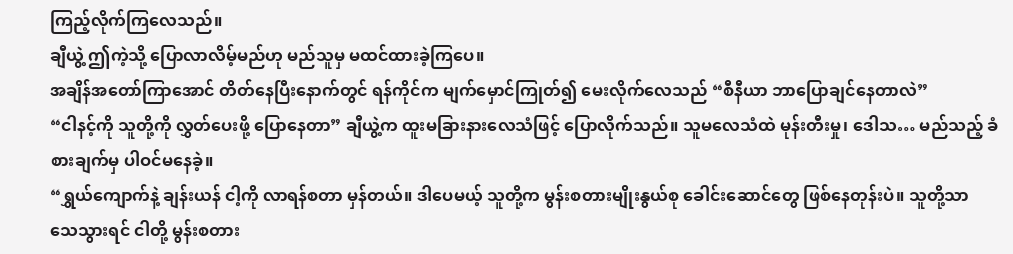ကြည့်လိုက်ကြလေသည်။
ချီယွဲ့ ဤကဲ့သို့ ပြောလာလိမ့်မည်ဟု မည်သူမှ မထင်ထားခဲ့ကြပေ။
အချိန်အတော်ကြာအောင် တိတ်နေပြီးနောက်တွင် ရန်ကိုင်က မျက်မှောင်ကြုတ်၍ မေးလိုက်လေသည် “စီနီယာ ဘာပြောချင်နေတာလဲ”
“ငါနင့်ကို သူတို့ကို လွှတ်ပေးဖို့ ပြောနေတာ” ချီယွဲ့က ထူးမခြားနားလေသံဖြင့် ပြောလိုက်သည်။ သူမလေသံထဲ မုန်းတီးမှု၊ ဒေါသ… မည်သည့် ခံစားချက်မှ ပါဝင်မနေခဲ့။
“ရွှယ်ကျောက်နဲ့ ချန်းယန် ငါ့ကို လာရန်စတာ မှန်တယ်။ ဒါပေမယ့် သူတို့က မွန်းစတားမျိုးနွယ်စု ခေါင်းဆောင်တွေ ဖြစ်နေတုန်းပဲ။ သူတို့သာ သေသွားရင် ငါတို့ မွန်းစတား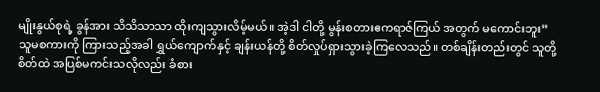မျိုးနွယ်စုရဲ့ ခွန်အား သိသိသာသာ ထိုးကျသွားလိမ့်မယ်။ အဲ့ဒါ ငါတို့ မွန်းစတားဧကရာဇ်ကြယ် အတွက် မကောင်းဘူး”
သူမစကားကို ကြားသည့်အခါ ရွှယ်ကျောက်နှင့် ချန်းယန်တို့ စိတ်လှုပ်ရှားသွားခဲ့ကြလေသည်။ တစ်ချိန်းတည်းတွင် သူတို့စိတ်ထဲ အပြစ်မကင်းသလိုလည်း ခံစား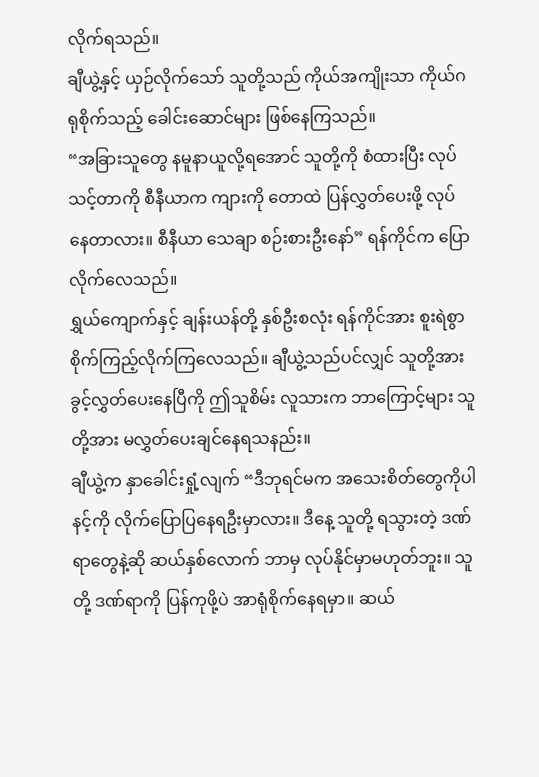လိုက်ရသည်။
ချီယွဲ့နှင့် ယှဉ်လိုက်သော် သူတို့သည် ကိုယ်အကျိုးသာ ကိုယ်ဂရုစိုက်သည့် ခေါင်းဆောင်များ ဖြစ်နေကြသည်။
“အခြားသူတွေ နမူနာယူလို့ရအောင် သူတို့ကို စံထားပြီး လုပ်သင့်တာကို စီနီယာက ကျားကို တောထဲ ပြန်လွှတ်ပေးဖို့ လုပ်နေတာလား။ စီနီယာ သေချာ စဉ်းစားဦးနော်” ရန်ကိုင်က ပြောလိုက်လေသည်။
ရွှယ်ကျောက်နှင့် ချန်းယန်တို့ နှစ်ဦးစလုံး ရန်ကိုင်အား စူးရဲစွာ စိုက်ကြည့်လိုက်ကြလေသည်။ ချီယွဲ့သည်ပင်လျှင် သူတို့အား ခွင့်လွှတ်ပေးနေပြီကို ဤသူစိမ်း လူသားက ဘာကြောင့်များ သူတို့အား မလွှတ်ပေးချင်နေရသနည်း။
ချီယွဲ့က နှာခေါင်းရှုံ့လျက် “ဒီဘုရင်မက အသေးစိတ်တွေကိုပါ နင့်ကို လိုက်ပြောပြနေရဦးမှာလား။ ဒီနေ့ သူတို့ ရသွားတဲ့ ဒဏ်ရာတွေနဲ့ဆို ဆယ်နှစ်လောက် ဘာမှ လုပ်နိုင်မှာမဟုတ်ဘူး။ သူတို့ ဒဏ်ရာကို ပြန်ကုဖို့ပဲ အာရုံစိုက်နေရမှာ။ ဆယ်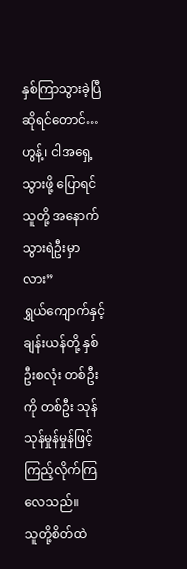နှစ်ကြာသွားခဲ့ပြီဆိုရင်တောင်… ဟွန့်၊ ငါအရှေ့သွားဖို့ ပြောရင် သူတို့ အနောက်သွားရဲဦးမှာလား”
ရွှယ်ကျောက်နှင့် ချန်းယန်တို့ နှစ်ဦးစလုံး တစ်ဦးကို တစ်ဦး သုန်သုန်မှုန်မှုန်ဖြင့် ကြည့်လိုက်ကြလေသည်။
သူတို့စိတ်ထဲ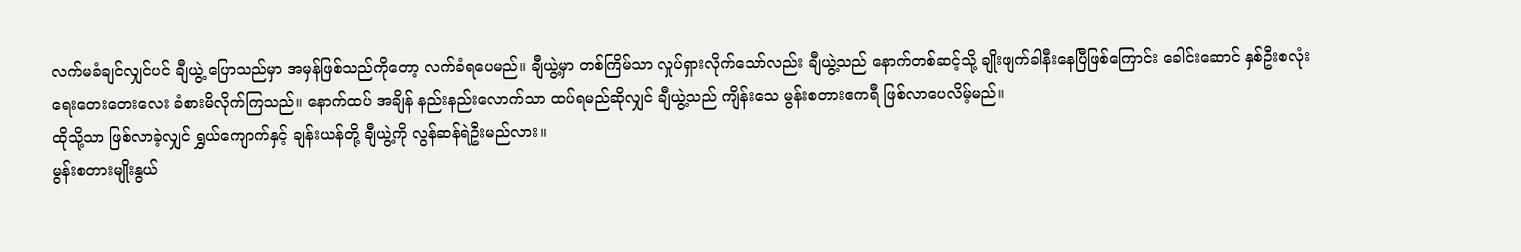လက်မခံချင်လျှင်ပင် ချီယွဲ့ ပြောသည်မှာ အမှန်ဖြစ်သည်ကိုတော့ လက်ခံရပေမည်။ ချီယွဲ့မှာ တစ်ကြိမ်သာ လှုပ်ရှားလိုက်သော်လည်း ချီယွဲ့သည် နောက်တစ်ဆင့်သို့ ချိုးဖျက်ခါနီးနေပြီဖြစ်ကြောင်း ခေါင်းဆောင် နှစ်ဦးစလုံး ရေးတေးတေးလေး ခံစားမိလိုက်ကြသည်။ နောက်ထပ် အချိန် နည်းနည်းလောက်သာ ထပ်ရမည်ဆိုလျှင် ချီယွဲ့သည် ကျိန်းသေ မွန်းစတားဧကရီ ဖြစ်လာပေလိမ့်မည်။
ထိုသို့သာ ဖြစ်လာခဲ့လျှင် ရွှယ်ကျောက်နှင့် ချန်းယန်တို့ ချီယွဲ့ကို လွန်ဆန်ရဲဦးမည်လား။
မွန်းစတားမျိုးနွယ်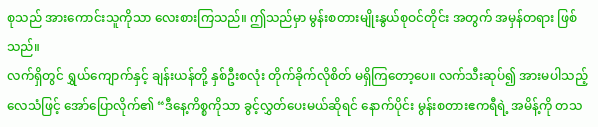စုသည် အားကောင်းသူကိုသာ လေးစားကြသည်။ ဤသည်မှာ မွန်းစတားမျိုးနွယ်စုဝင်တိုင်း အတွက် အမှန်တရား ဖြစ်သည်။
လက်ရှိတွင် ရွှယ်ကျောက်နှင့် ချန်းယန်တို့ နှစ်ဦးစလုံး တိုက်ခိုက်လိုစိတ် မရှိကြတော့ပေ။ လက်သီးဆုပ်၍ အားမပါသည့် လေသံဖြင့် အော်ပြောလိုက်၏ “ဒီနေ့ကိစ္စကိုသာ ခွင့်လွှတ်ပေးမယ်ဆိုရင် နောက်ပိုင်း မွန်းစတားဧကရီရဲ့ အမိန့်ကို တသ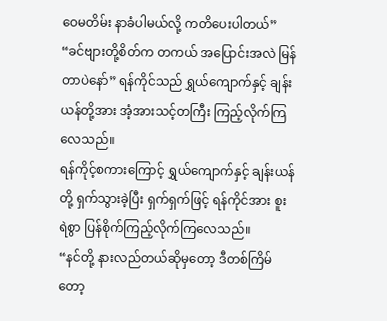ဝေမတိမ်း နာခံပါမယ်လို့ ကတိပေးပါတယ်”
“ခင်ဗျားတို့စိတ်က တကယ် အပြောင်းအလဲ မြန်တာပဲနော်” ရန်ကိုင်သည် ရွှယ်ကျောက်နှင့် ချန်းယန်တို့အား အံ့အားသင့်တကြီး ကြည့်လိုက်ကြလေသည်။
ရန်ကိုင့်စကားကြောင့် ရွှယ်ကျောက်နှင့် ချန်းယန်တို့ ရှက်သွားခဲ့ပြီး ရှက်ရှက်ဖြင့် ရန်ကိုင်အား စူးရဲစွာ ပြန်စိုက်ကြည့်လိုက်ကြလေသည်။
“နင်တို့ နားလည်တယ်ဆိုမှတော့ ဒီတစ်ကြိမ်တော့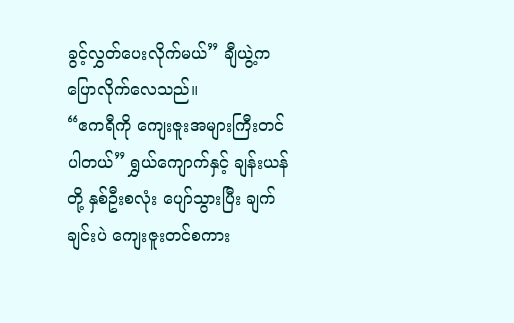ခွင့်လွှတ်ပေးလိုက်မယ်” ချီယွဲ့က ပြောလိုက်လေသည်။
“ဧကရီကို ကျေးဇူးအများကြီးတင်ပါတယ်” ရွှယ်ကျောက်နှင့် ချန်းယန်တို့ နှစ်ဦးစလုံး ပျော်သွားပြီး ချက်ချင်းပဲ ကျေးဇူးတင်စကား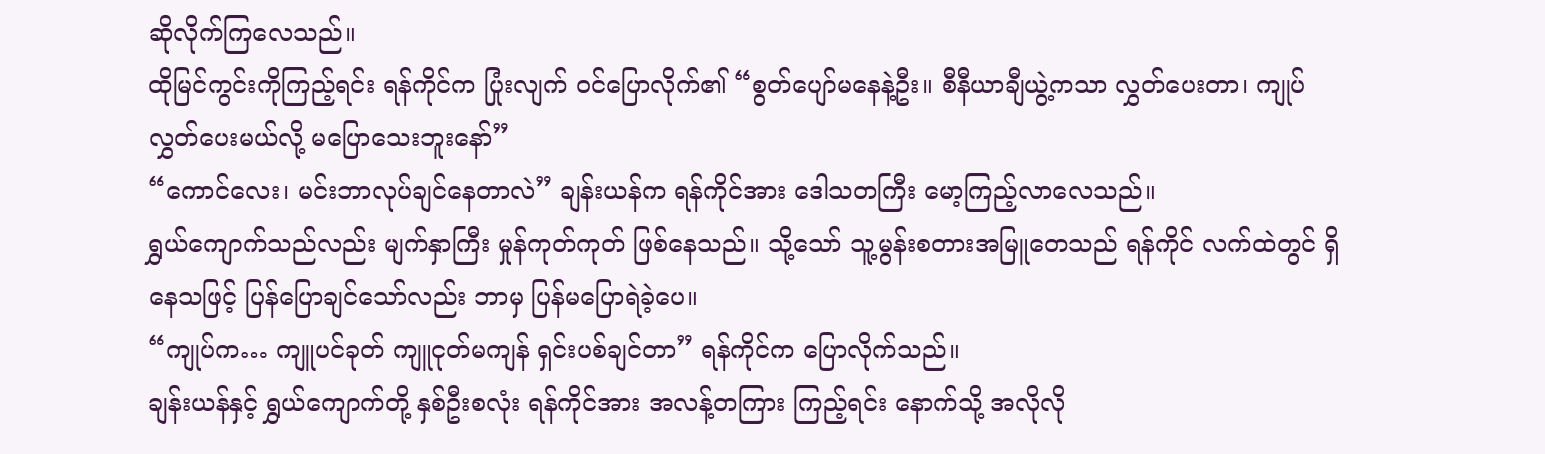ဆိုလိုက်ကြလေသည်။
ထိုမြင်ကွင်းကိုကြည့်ရင်း ရန်ကိုင်က ပြုံးလျက် ဝင်ပြောလိုက်၏ “စွတ်ပျော်မနေနဲ့ဦး။ စီနီယာချီယွဲ့ကသာ လွှတ်ပေးတာ၊ ကျုပ်လွှတ်ပေးမယ်လို့ မပြောသေးဘူးနော်”
“ကောင်လေး၊ မင်းဘာလုပ်ချင်နေတာလဲ” ချန်းယန်က ရန်ကိုင်အား ဒေါသတကြီး မော့ကြည့်လာလေသည်။
ရွှယ်ကျောက်သည်လည်း မျက်နှာကြီး မှုန်ကုတ်ကုတ် ဖြစ်နေသည်။ သို့သော် သူ့မွန်းစတားအမြူတေသည် ရန်ကိုင် လက်ထဲတွင် ရှိနေသဖြင့် ပြန်ပြောချင်သော်လည်း ဘာမှ ပြန်မပြောရဲခဲ့ပေ။
“ကျုပ်က… ကျူပင်ခုတ် ကျူငုတ်မကျန် ရှင်းပစ်ချင်တာ” ရန်ကိုင်က ပြောလိုက်သည်။
ချန်းယန်နှင့် ရွှယ်ကျောက်တို့ နှစ်ဦးစလုံး ရန်ကိုင်အား အလန့်တကြား ကြည့်ရင်း နောက်သို့ အလိုလို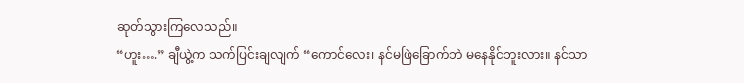ဆုတ်သွားကြလေသည်။
“ဟူး….” ချီယွဲ့က သက်ပြင်းချလျက် “ကောင်လေး၊ နင်မဖြဲခြောက်ဘဲ မနေနိုင်ဘူးလား။ နင်သာ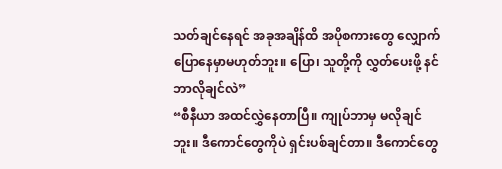သတ်ချင်နေရင် အခုအချိန်ထိ အပိုစကားတွေ လျှောက်ပြောနေမှာမဟုတ်ဘူး။ ပြော၊ သူတို့ကို လွှတ်ပေးဖို့ နင်ဘာလိုချင်လဲ”
“စီနီယာ အထင်လွှဲနေတာပြီ။ ကျုပ်ဘာမှ မလိုချင်ဘူး။ ဒီကောင်တွေကိုပဲ ရှင်းပစ်ချင်တာ။ ဒီကောင်တွေ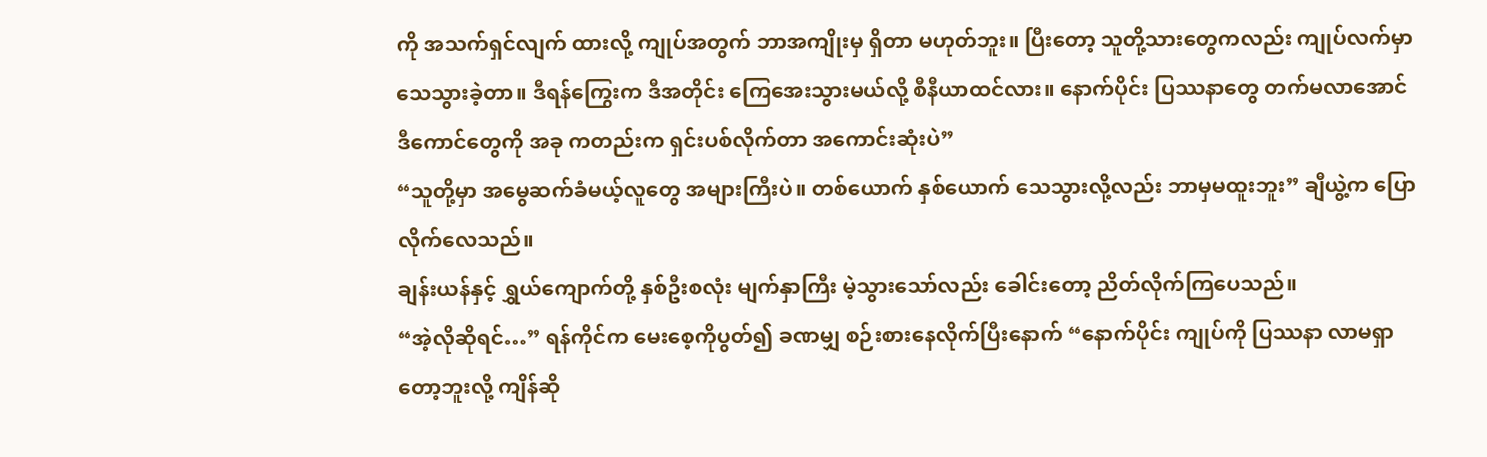ကို အသက်ရှင်လျက် ထားလို့ ကျုပ်အတွက် ဘာအကျိုးမှ ရှိတာ မဟုတ်ဘူး။ ပြီးတော့ သူတို့သားတွေကလည်း ကျုပ်လက်မှာ သေသွားခဲ့တာ။ ဒီရန်ကြွေးက ဒီအတိုင်း ကြေအေးသွားမယ်လို့ စီနီယာထင်လား။ နောက်ပိုင်း ပြဿနာတွေ တက်မလာအောင် ဒီကောင်တွေကို အခု ကတည်းက ရှင်းပစ်လိုက်တာ အကောင်းဆုံးပဲ”
“သူတို့မှာ အမွေဆက်ခံမယ့်လူတွေ အများကြီးပဲ။ တစ်ယောက် နှစ်ယောက် သေသွားလို့လည်း ဘာမှမထူးဘူး” ချီယွဲ့က ပြောလိုက်လေသည်။
ချန်းယန်နှင့် ရွှယ်ကျောက်တို့ နှစ်ဦးစလုံး မျက်နှာကြီး မဲ့သွားသော်လည်း ခေါင်းတော့ ညိတ်လိုက်ကြပေသည်။
“အဲ့လိုဆိုရင်…” ရန်ကိုင်က မေးစေ့ကိုပွတ်၍ ခဏမျှ စဉ်းစားနေလိုက်ပြီးနောက် “နောက်ပိုင်း ကျုပ်ကို ပြဿနာ လာမရှာတော့ဘူးလို့ ကျိန်ဆို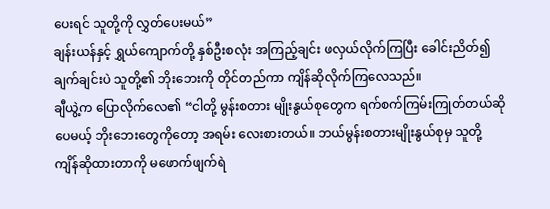ပေးရင် သူတို့ကို လွှတ်ပေးမယ်”
ချန်းယန်နှင့် ရွှယ်ကျောက်တို့ နှစ်ဦးစလုံး အကြည့်ချင်း ဖလှယ်လိုက်ကြပြီး ခေါင်းညိတ်၍ ချက်ချင်းပဲ သူတို့၏ ဘိုးဘေးကို တိုင်တည်ကာ ကျိန်ဆိုလိုက်ကြလေသည်။
ချီယွဲ့က ပြောလိုက်လေ၏ “ငါတို့ မွန်းစတား မျိုးနွယ်စုတွေက ရက်စက်ကြမ်းကြုတ်တယ်ဆိုပေမယ့် ဘိုးဘေးတွေကိုတော့ အရမ်း လေးစားတယ်။ ဘယ်မွန်းစတားမျိုးနွယ်စုမှ သူတို့ ကျိန်ဆိုထားတာကို မဖောက်ဖျက်ရဲ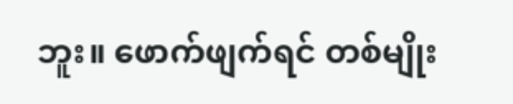ဘူး။ ဖောက်ဖျက်ရင် တစ်မျိုး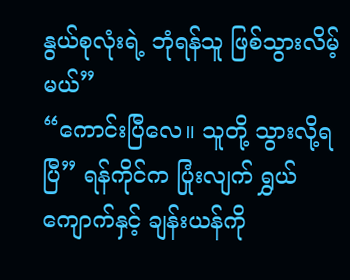နွယ်စုလုံးရဲ့ ဘုံရန်သူ ဖြစ်သွားလိမ့်မယ်”
“ကောင်းပြီလေ။ သူတို့ သွားလို့ရပြီ” ရန်ကိုင်က ပြုံးလျက် ရွှယ်ကျောက်နှင့် ချန်းယန်ကို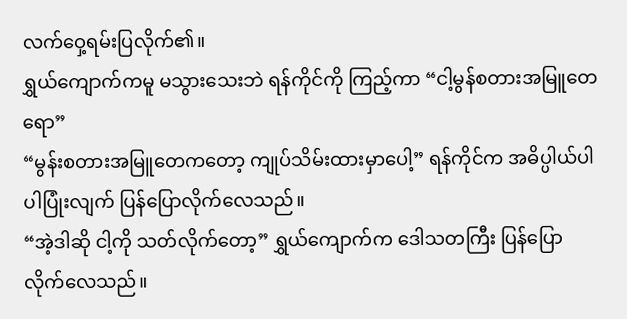လက်ဝှေ့ရမ်းပြလိုက်၏။
ရွှယ်ကျောက်ကမူ မသွားသေးဘဲ ရန်ကိုင်ကို ကြည့်ကာ “ငါ့မွန်စတားအမြူတေရော”
“မွန်းစတားအမြူတေကတော့ ကျုပ်သိမ်းထားမှာပေါ့” ရန်ကိုင်က အဓိပ္ပါယ်ပါပါပြုံးလျက် ပြန်ပြောလိုက်လေသည်။
“အဲ့ဒါဆို ငါ့ကို သတ်လိုက်တော့” ရွှယ်ကျောက်က ဒေါသတကြီး ပြန်ပြောလိုက်လေသည်။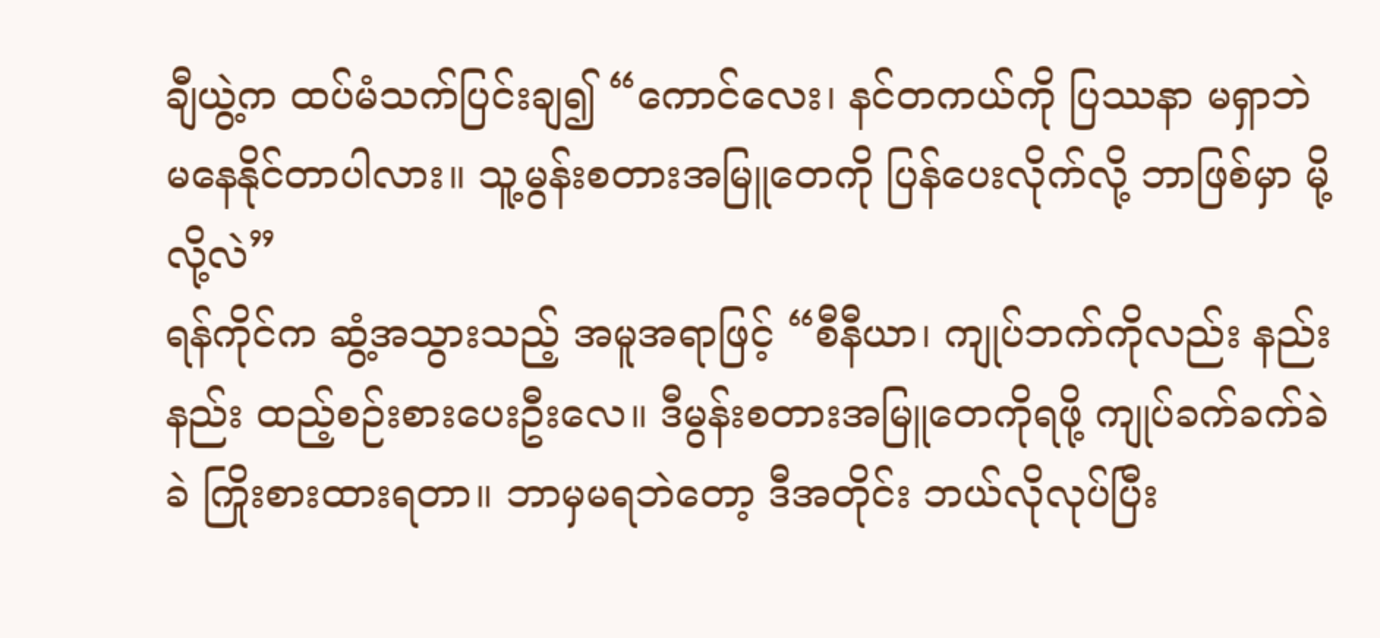ချီယွဲ့က ထပ်မံသက်ပြင်းချ၍ “ကောင်လေး၊ နင်တကယ်ကို ပြဿနာ မရှာဘဲ မနေနိုင်တာပါလား။ သူ့မွန်းစတားအမြူတေကို ပြန်ပေးလိုက်လို့ ဘာဖြစ်မှာ မို့လို့လဲ”
ရန်ကိုင်က ဆွံ့အသွားသည့် အမူအရာဖြင့် “စီနီယာ၊ ကျုပ်ဘက်ကိုလည်း နည်းနည်း ထည့်စဉ်းစားပေးဦးလေ။ ဒီမွန်းစတားအမြူတေကိုရဖို့ ကျုပ်ခက်ခက်ခဲခဲ ကြိုးစားထားရတာ။ ဘာမှမရဘဲတော့ ဒီအတိုင်း ဘယ်လိုလုပ်ပြီး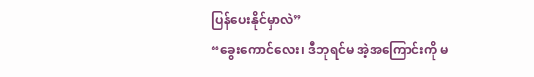ပြန်ပေးနိုင်မှာလဲ”
“ခွေးကောင်လေး၊ ဒီဘုရင်မ အဲ့အကြောင်းကို မ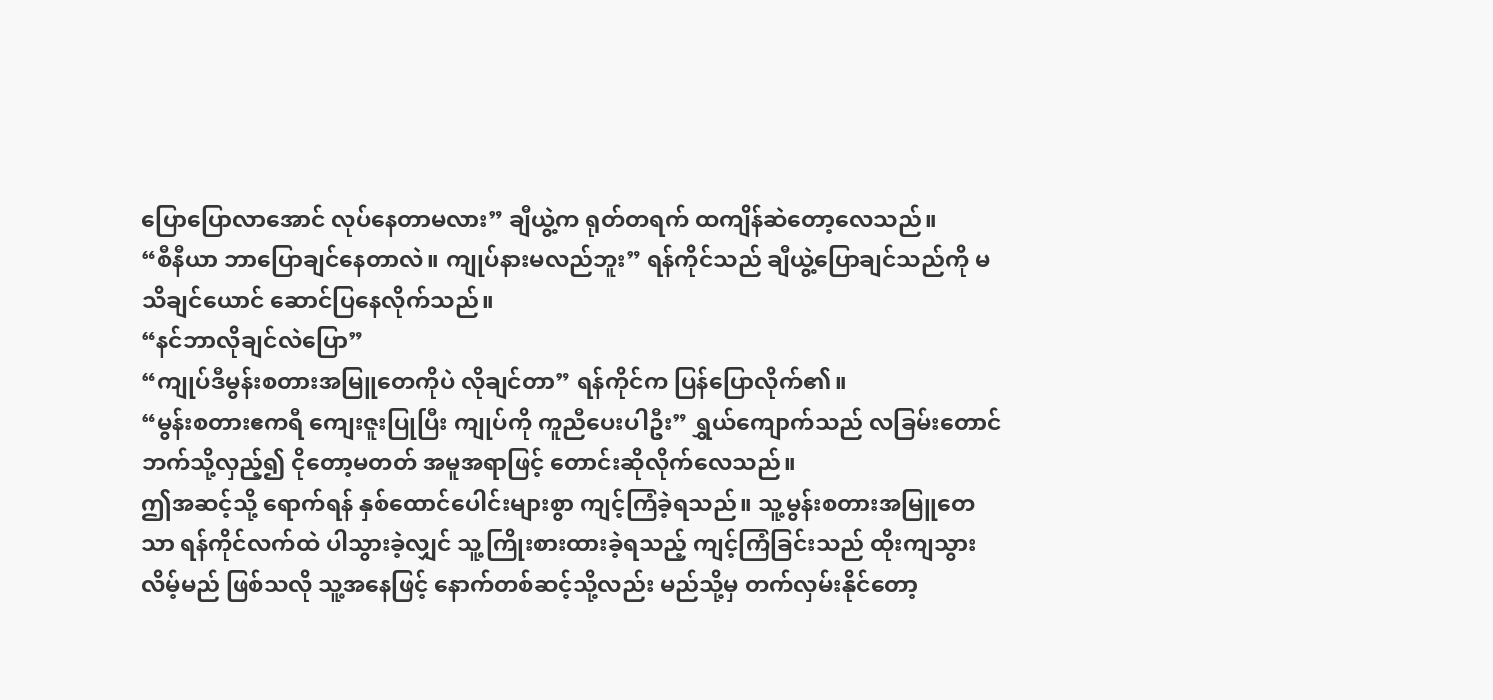ပြောပြောလာအောင် လုပ်နေတာမလား” ချီယွဲ့က ရုတ်တရက် ထကျိန်ဆဲတော့လေသည်။
“စီနီယာ ဘာပြောချင်နေတာလဲ။ ကျုပ်နားမလည်ဘူး” ရန်ကိုင်သည် ချီယွဲ့ပြောချင်သည်ကို မသိချင်ယောင် ဆောင်ပြနေလိုက်သည်။
“နင်ဘာလိုချင်လဲပြော”
“ကျုပ်ဒီမွန်းစတားအမြူတေကိုပဲ လိုချင်တာ” ရန်ကိုင်က ပြန်ပြောလိုက်၏။
“မွန်းစတားဧကရီ ကျေးဇူးပြုပြီး ကျုပ်ကို ကူညီပေးပါဦး” ရွှယ်ကျောက်သည် လခြမ်းတောင်ဘက်သို့လှည့်၍ ငိုတော့မတတ် အမူအရာဖြင့် တောင်းဆိုလိုက်လေသည်။
ဤအဆင့်သို့ ရောက်ရန် နှစ်ထောင်ပေါင်းများစွာ ကျင့်ကြံခဲ့ရသည်။ သူ့မွန်းစတားအမြူတေသာ ရန်ကိုင်လက်ထဲ ပါသွားခဲ့လျှင် သူ့ကြိုးစားထားခဲ့ရသည့် ကျင့်ကြံခြင်းသည် ထိုးကျသွားလိမ့်မည် ဖြစ်သလို သူ့အနေဖြင့် နောက်တစ်ဆင့်သို့လည်း မည်သို့မှ တက်လှမ်းနိုင်တော့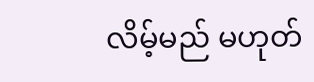လိမ့်မည် မဟုတ်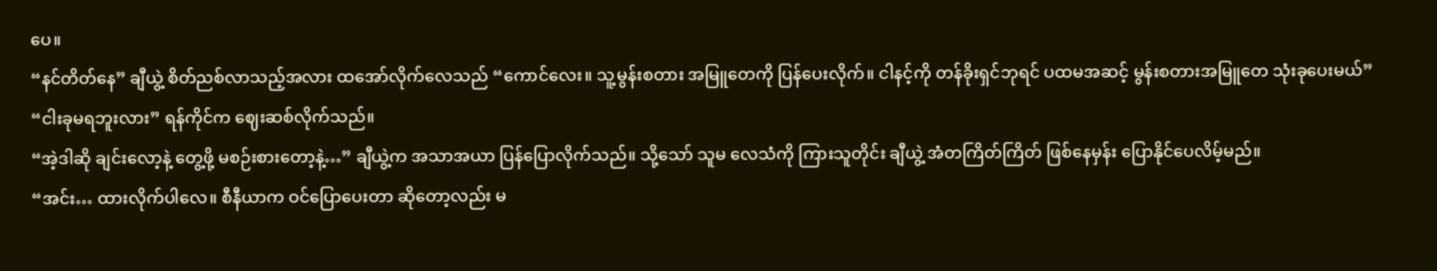ပေ။
“နင်တိတ်နေ” ချီယွဲ့ စိတ်ညစ်လာသည့်အလား ထအော်လိုက်လေသည် “ကောင်လေး။ သူ့မွန်းစတား အမြူတေကို ပြန်ပေးလိုက်။ ငါနင့်ကို တန်ခိုးရှင်ဘုရင် ပထမအဆင့် မွန်းစတားအမြူတေ သုံးခုပေးမယ်”
“ငါးခုမရဘူးလား” ရန်ကိုင်က ဈေးဆစ်လိုက်သည်။
“အဲ့ဒါဆို ချင်းလော့နဲ့ တွေ့ဖို့ မစဉ်းစားတော့နဲ့…” ချီယွဲ့က အသာအယာ ပြန်ပြောလိုက်သည်။ သို့သော် သူမ လေသံကို ကြားသူတိုင်း ချီယွဲ့ အံတကြိတ်ကြိတ် ဖြစ်နေမှန်း ပြောနိုင်ပေလိမ့်မည်။
“အင်း… ထားလိုက်ပါလေ။ စီနီယာက ဝင်ပြောပေးတာ ဆိုတော့လည်း မ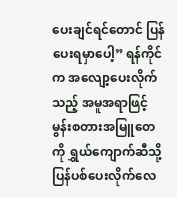ပေးချင်ရင်တောင် ပြန်ပေးရမှာပေါ့” ရန်ကိုင်က အလျော့ပေးလိုက်သည့် အမူအရာဖြင့် မွန်းစတားအမြူတေကို ရွှယ်ကျောက်ဆီသို့ ပြန်ပစ်ပေးလိုက်လေ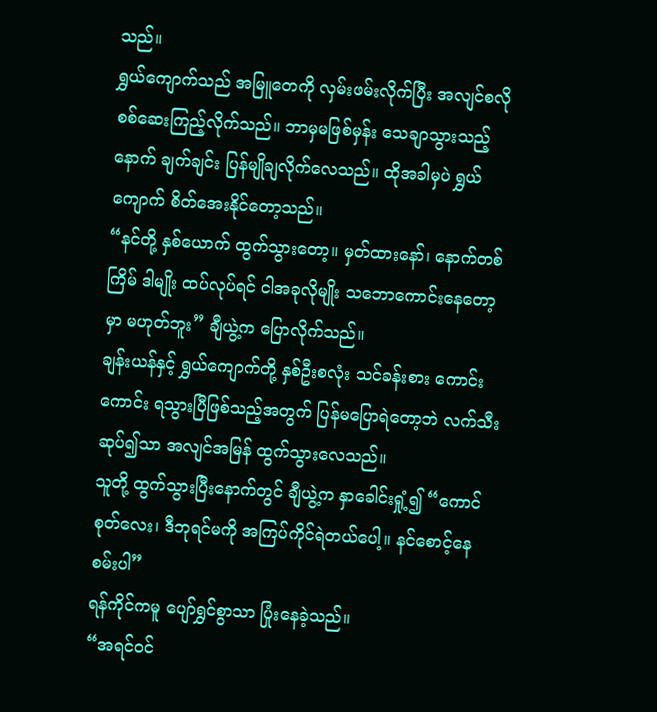သည်။
ရွှယ်ကျောက်သည် အမြူတေကို လှမ်းဖမ်းလိုက်ပြီး အလျင်စလို စစ်ဆေးကြည့်လိုက်သည်။ ဘာမှမဖြစ်မှန်း သေချာသွားသည့်နောက် ချက်ချင်း ပြန်မျိုချလိုက်လေသည်။ ထိုအခါမှပဲ ရွှယ်ကျောက် စိတ်အေးနိုင်တော့သည်။
“နင်တို့ နှစ်ယောက် ထွက်သွားတော့။ မှတ်ထားနော်၊ နောက်တစ်ကြိမ် ဒါမျိုး ထပ်လုပ်ရင် ငါအခုလိုမျိုး သဘောကောင်းနေတော့မှာ မဟုတ်ဘူး” ချီယွဲ့က ပြောလိုက်သည်။
ချန်းယန်နှင့် ရွှယ်ကျောက်တို့ နှစ်ဦးစလုံး သင်ခန်းစား ကောင်းကောင်း ရသွားပြီဖြစ်သည့်အတွက် ပြန်မပြောရဲတော့ဘဲ လက်သီးဆုပ်၍သာ အလျင်အမြန် ထွက်သွားလေသည်။
သူတို့ ထွက်သွားပြီးနောက်တွင် ချီယွဲ့က နှာခေါင်းရှုံ့၍ “ကောင်စုတ်လေး၊ ဒီဘုရင်မကို အကြပ်ကိုင်ရဲတယ်ပေါ့။ နင်စောင့်နေစမ်းပါ”
ရန်ကိုင်ကမူ ပျော်ရွှင်စွာသာ ပြုံးနေခဲ့သည်။
“အရင်ဝင်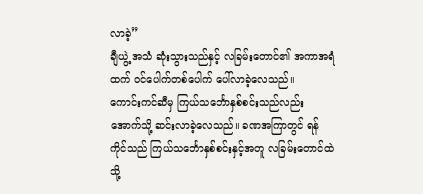လာခဲ့”
ချီယွဲ့ အသံ ဆုံးသွားသည်နှင့် လခြမ်းတောင်၏ အကာအရံထက် ဝင်ပေါက်တစ်ပေါက် ပေါ်လာခဲ့လေသည်။
ကောင်းကင်ဆီမှ ကြယ်သင်္ဘောနှစ်စင်းသည်လည်း အောက်သို့ ဆင်းလာခဲ့လေသည်။ ခဏအကြာတွင် ရန်ကိုင်သည် ကြယ်သင်္ဘောနှစ်စင်းနှင့်အတူ လခြမ်းတောင်ထဲသို့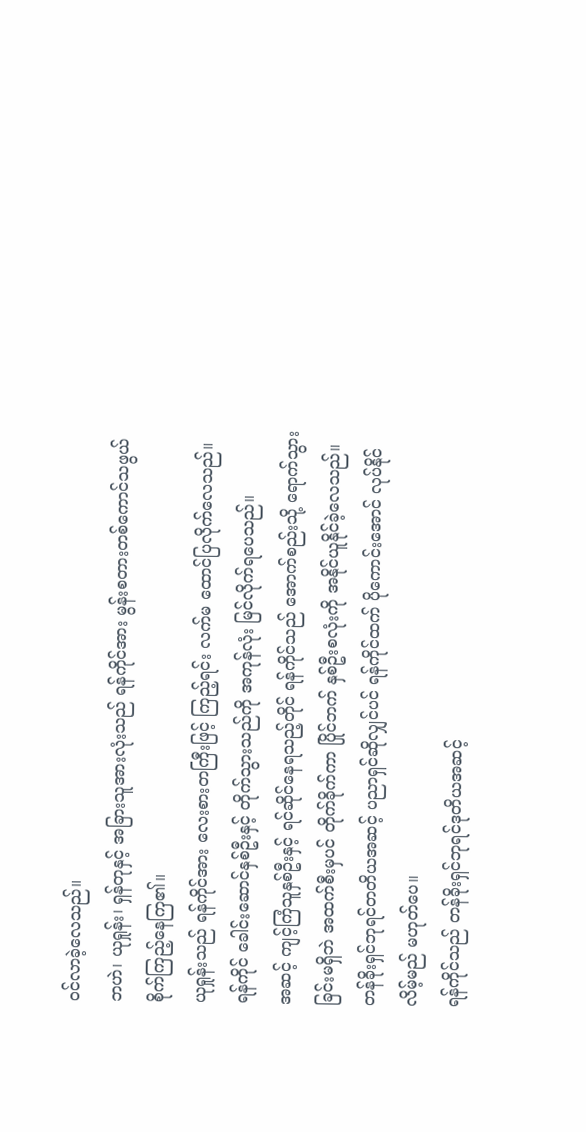ဝင်လာခဲ့လေသည်။
ဘဟဲ၊ ယုရှုန်း၊ ရှန်တုနှင့် အခြားသူအားလုံးသည် ရန်ကိုင်အား မွန်းစတားတစ်ကောင်သဖွယ် စိုက်ကြည့်နေကြ၏။
ယုရှုန်းသည် ရန်ကိုင်အား လေးစားတကြီးဖြင့် ကြည့်ရင်း လက်မ ထောင်ပြလိုက်လေသည်။
ရန်ကိုင် ခေါင်းဆောင်နှစ်ဦးနှင့် တိုက်သွားသည်ကို အကုန်လုံး မြင်လိုက်ရပေသည်။
အဆင့် ကျင့်ကြံသူနှစ်ဦးနှင့် ရင်ဆိုင်နေရသည့်တိုင် ရန်ကိုင်သည် အောက်စည်းသို့ ရောက်သွားခြင်းမရှိဘဲ အထက်စီးမှပင် တိုက်ခိုက်ကာ ပြိုင်ဘက် နှစ်ဦးစလုံးကို အနိုင်ယူနိုင်ခဲ့လေသည်။
တန်ခိုးရှင်ဘုရင်တတိယအဆင့် ပညာရှင်ဆိုလျှင်ပင် ရန်ကိုင်ထက် ပိုကောင်းအောင် လုပ်နိုင်လိမ့်မည် မဟုတ်ပေ။
ရန်ကိုင်သည် တန်ခိုးရှင်ဘုရင်ဒုတိယအဆင့်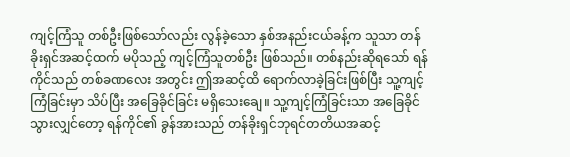ကျင့်ကြံသူ တစ်ဦးဖြစ်သော်လည်း လွန်ခဲ့သော နှစ်အနည်းငယ်ခန့်က သူသာ တန်ခိုးရှင်အဆင့်ထက် မပိုသည့် ကျင့်ကြံသူတစ်ဦး ဖြစ်သည်။ တစ်နည်းဆိုရသော် ရန်ကိုင်သည် တစ်ခဏလေး အတွင်း ဤအဆင့်ထိ ရောက်လာခဲ့ခြင်းဖြစ်ပြီး သူ့ကျင့်ကြံခြင်းမှာ သိပ်ပြီး အခြေခိုင်ခြင်း မရှိသေးချေ။ သူ့ကျင့်ကြံခြင်းသာ အခြေခိုင်သွားလျှင်တော့ ရန်ကိုင်၏ ခွန်အားသည် တန်ခိုးရှင်ဘုရင်တတိယအဆင့်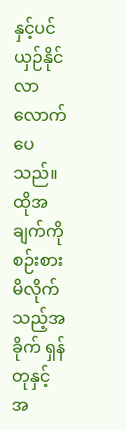နှင့်ပင် ယှဉ်နိုင်လာလောက်ပေသည်။
ထိုအချက်ကို စဉ်းစားမိလိုက်သည့်အခိုက် ရှန်တုနှင့် အ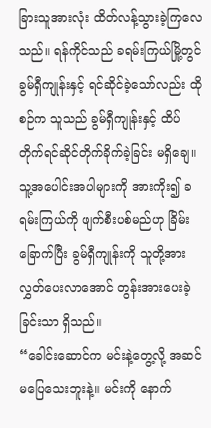ခြားသူအားလုံး ထိတ်လန့်သွားခဲ့ကြလေသည်။ ရန်ကိုင်သည် ခရမ်းကြယ်မြို့တွင် ခွမ်ရှီကျုန်းနှင့် ရင်ဆိုင်ခဲ့သော်လည်း ထိုစဉ်က သူသည် ခွမ်ရှီကျုန်းနှင့် ထိပ်တိုက်ရင်ဆိုင်တိုက်ခိုက်ခဲ့ခြင်း မရှိချေ။ သူ့အပေါင်းအပါများကို အားကိုး၍ ခရမ်းကြယ်ကို ဖျက်စီးပစ်မည်ဟု ခြိမ်းခြောက်ပြီး ခွမ်ရှီကျုန်းကို သူတို့အား လွှတ်ပေးလာအောင် တွန်းအားပေးခဲ့ခြင်းသာ ရှိသည်။
“ခေါင်းဆောင်က မင်းနဲ့တွေ့လို့ အဆင်မပြေသေးဘူးနဲ့။ မင်းကို နောက်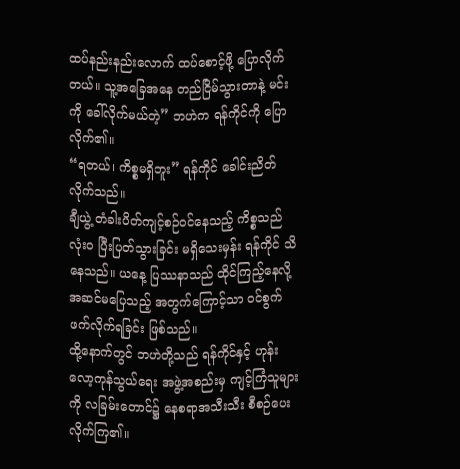ထပ်နည်းနည်းလောက် ထပ်စောင့်ဖို့ ပြောလိုက်တယ်။ သူ့အခြေအနေ တည်ငြိမ်သွားတာနဲ့ မင်းကို ခေါ်လိုက်မယ်တဲ့” ဘဟဲက ရန်ကိုင်ကို ပြောလိုက်၏။
“ရတယ်၊ ကိစ္စမရှိဘူး” ရန်ကိုင် ခေါင်းညိတ်လိုက်သည်။
ချီယွဲ့ တံခါးပိတ်ကျင့်စဉ်ဝင်နေသည့် ကိစ္စသည် လုံးဝ ပြီးပြတ်သွားခြင်း မရှိသေးမှန်း ရန်ကိုင် သိနေသည်။ ယနေ့ ပြဿနာသည် ထိုင်ကြည့်နေလို့ အဆင်မပြေသည့် အတွက်ကြောင့်သာ ဝင်စွက်ဖက်လိုက်ရခြင်း ဖြစ်သည်။
ထို့နောက်တွင် ဘဟဲတို့သည် ရန်ကိုင်နှင့် ဟုန်းလော့ကုန်သွယ်ရေး အဖွဲ့အစည်းမှ ကျင့်ကြံသူများကို လခြမ်းတောင်၌ နေစရာအသီးသီး စီစဉ်ပေးလိုက်ကြ၏။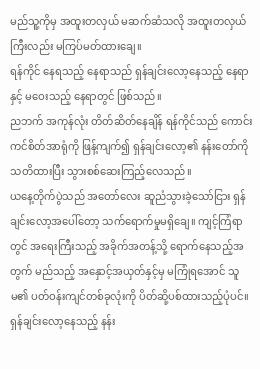မည်သူ့ကိုမှ အထူးတလှယ် မဆက်ဆံသလို အထူးတလှယ်ကြီးလည်း မကြပ်မတ်ထားချေ။
ရန်ကိုင် နေရသည့် နေရာသည် ရှန်ချင်းလော့နေသည့် နေရာနှင့် မဝေးသည့် နေရာတွင် ဖြစ်သည်။
ညဘက် အကုန်လုံး တိတ်ဆိတ်နေချိန် ရန်ကိုင်သည် ကောင်းကင်စိတ်အာရုံကို ဖြန့်ကျက်၍ ရှန်ချင်းလော့၏ နန်းတော်ကို သတိထားပြီး သွားစစ်ဆေးကြည့်လေသည်။
ယနေ့တိုက်ပွဲသည် အတော်လေး ဆူညံသွားခဲ့သော်ငြား ရှန်ချင်းလော့အပေါ်တော့ သက်ရောက်မှုမရှိချေ။ ကျင့်ကြံရာတွင် အရေးကြီးသည့် အခိုက်အတန့်သို့ ရောက်နေသည့်အတွက် မည်သည့် အနှောင့်အယှတ်နှင့်မှ မကြုံရအောင် သူမ၏ ပတ်ဝန်းကျင်တစ်ခုလုံးကို ပိတ်ဆို့ပစ်ထားသည့်ပုံပင်။
ရှန်ချင်းလော့နေသည့် နန်း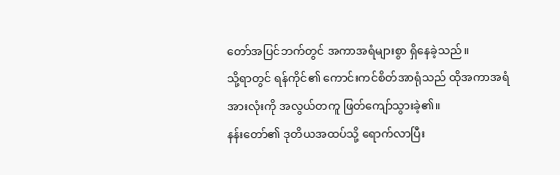တော်အပြင်ဘက်တွင် အကာအရံများစွာ ရှိနေခဲ့သည်။
သို့ရာတွင် ရန်ကိုင်၏ ကောင်းကင်စိတ်အာရုံသည် ထိုအကာအရံအားလုံးကို အလွယ်တကူ ဖြတ်ကျော်သွားခဲ့၏။
နန်းတော်၏ ဒုတိယအထပ်သို့ ရောက်လာပြီး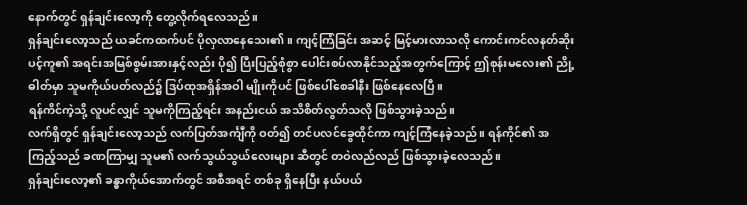နောက်တွင် ရှန်ချင်းလော့ကို တွေ့လိုက်ရလေသည်။
ရှန်ချင်းလော့သည် ယခင်ကထက်ပင် ပိုလှလာနေသေး၏။ ကျင့်ကြံခြင်း အဆင့် မြင့်မားလာသလို ကောင်းကင်လနတ်ဆိုးပင့်ကူ၏ အရင်းအမြစ်စွမ်းအားနှင့်လည်း ပို၍ ပြီးပြည့်စုံစွာ ပေါင်းစပ်လာနိုင်သည့်အတွက်ကြောင့် ဤစုန်းမလေး၏ ညို့ဓါတ်မှာ သူမကိုယ်ပတ်လည်၌ ဒြပ်ထုအရှိန်အဝါ မျိုးကိုပင် ဖြစ်ပေါ်စေခါနီး ဖြစ်နေလေပြီ။
ရန်ကိင်ကဲ့သို့ လူပင်လျှင် သူမကိုကြည့်ရင်း အနည်းငယ် အသိစိတ်လွတ်သလို ဖြစ်သွားခဲ့သည်။
လက်ရှိတွင် ရှန်ချင်းလော့သည် လက်ပြတ်အင်္ကျီကို ဝတ်၍ တင်ပလင်ခွေထိုင်ကာ ကျင့်ကြံနေခဲ့သည်။ ရန်ကိုင်၏ အကြည့်သည် ခဏကြာမျှ သူမ၏ လက်သွယ်သွယ်လေးများ ဆီတွင် တဝဲလည်လည် ဖြစ်သွားခဲ့လေသည်။
ရှန်ချင်းလော့၏ ခန္ဓာကိုယ်အောက်တွင် အစီအရင် တစ်ခု ရှိနေပြီး နယ်ပယ်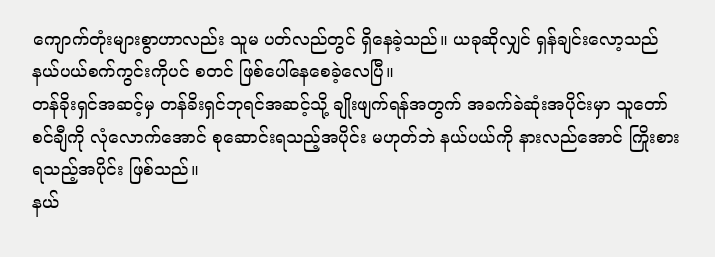ကျောက်တုံးများစွာဟာလည်း သူမ ပတ်လည်တွင် ရှိနေခဲ့သည်။ ယခုဆိုလျှင် ရှန်ချင်းလော့သည် နယ်ပယ်စက်ကွင်းကိုပင် စတင် ဖြစ်ပေါ်နေစေခဲ့လေပြီ။
တန်ခိုးရှင်အဆင့်မှ တန်ခိးရှင်ဘုရင်အဆင့်သို့ ချိုးဖျက်ရန်အတွက် အခက်ခဲဆုံးအပိုင်းမှာ သူတော်စင်ချီကို လုံလောက်အောင် စုဆောင်းရသည့်အပိုင်း မဟုတ်ဘဲ နယ်ပယ်ကို နားလည်အောင် ကြိုးစားရသည့်အပိုင်း ဖြစ်သည်။
နယ်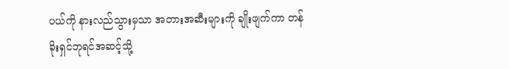ပယ်ကို နားလည်သွားမှသာ အတားအဆီးများကို ချိုးဖျက်ကာ တန်ခိုးရှင်ဘုရင်အဆင့်သို့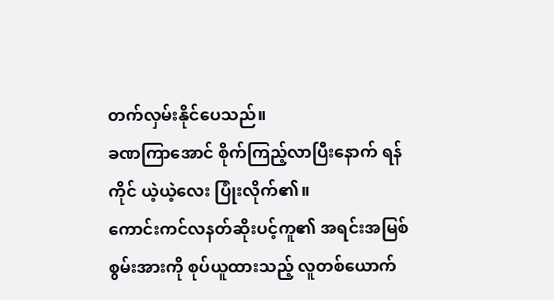တက်လှမ်းနိုင်ပေသည်။
ခဏကြာအောင် စိုက်ကြည့်လာပြီးနောက် ရန်ကိုင် ယဲ့ယဲ့လေး ပြုံးလိုက်၏။
ကောင်းကင်လနတ်ဆိုးပင့်ကူ၏ အရင်းအမြစ်စွမ်းအားကို စုပ်ယူထားသည့် လူတစ်ယောက်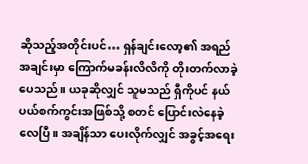ဆိုသည့်အတိုင်းပင်… ရှန်ချင်းလော့၏ အရည်အချင်းမှာ ကြောက်မခန်းလိလိကို တိုးတက်လာခဲ့ပေသည်။ ယခုဆိုလျှင် သူမသည် ရှီကိုပင် နယ်ပယ်စက်ကွင်းအဖြစ်သို့ စတင် ပြောင်းလဲနေခဲ့လေပြီ။ အချိန်သာ ပေးလိုက်လျှင် အခွင့်အရေး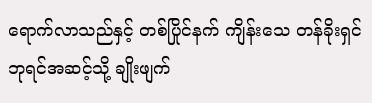ရောက်လာသည်နှင့် တစ်ပြိုင်နက် ကျိန်းသေ တန်ခိုးရှင်ဘုရင်အဆင့်သို့ ချိုးဖျက်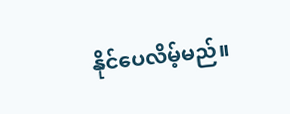နိုင်ပေလိမ့်မည်။